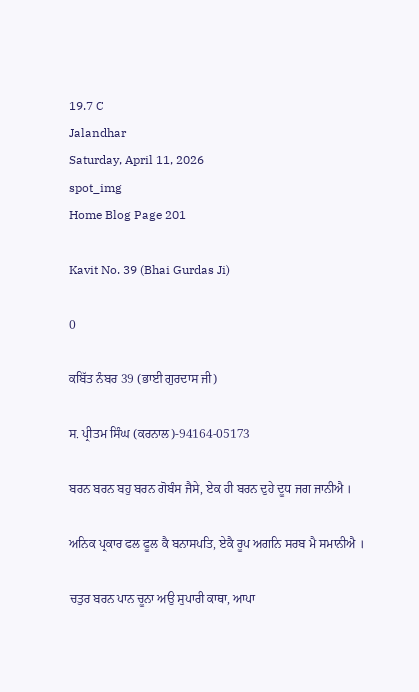19.7 C
Jalandhar
Saturday, April 11, 2026
spot_img
Home Blog Page 201

Kavit No. 39 (Bhai Gurdas Ji)

0

ਕਬਿੱਤ ਨੰਬਰ 39 (ਭਾਈ ਗੁਰਦਾਸ ਜੀ)

ਸ. ਪ੍ਰੀਤਮ ਸਿੰਘ (ਕਰਨਾਲ)-94164-05173

ਬਰਨ ਬਰਨ ਬਹੁ ਬਰਨ ਗੋਬੰਸ ਜੈਸੇ, ਏਕ ਹੀ ਬਰਨ ਦੁਹੇ ਦੂਧ ਜਗ ਜਾਨੀਐ ।

ਅਨਿਕ ਪ੍ਰਕਾਰ ਫਲ ਫੂਲ ਕੈ ਬਨਾਸਪਤਿ, ਏਕੈ ਰੂਪ ਅਗਨਿ ਸਰਬ ਮੈ ਸਮਾਨੀਐ ।

ਚਤੁਰ ਬਰਨ ਪਾਨ ਚੂਨਾ ਅਉ ਸੁਪਾਰੀ ਕਾਥਾ, ਆਪਾ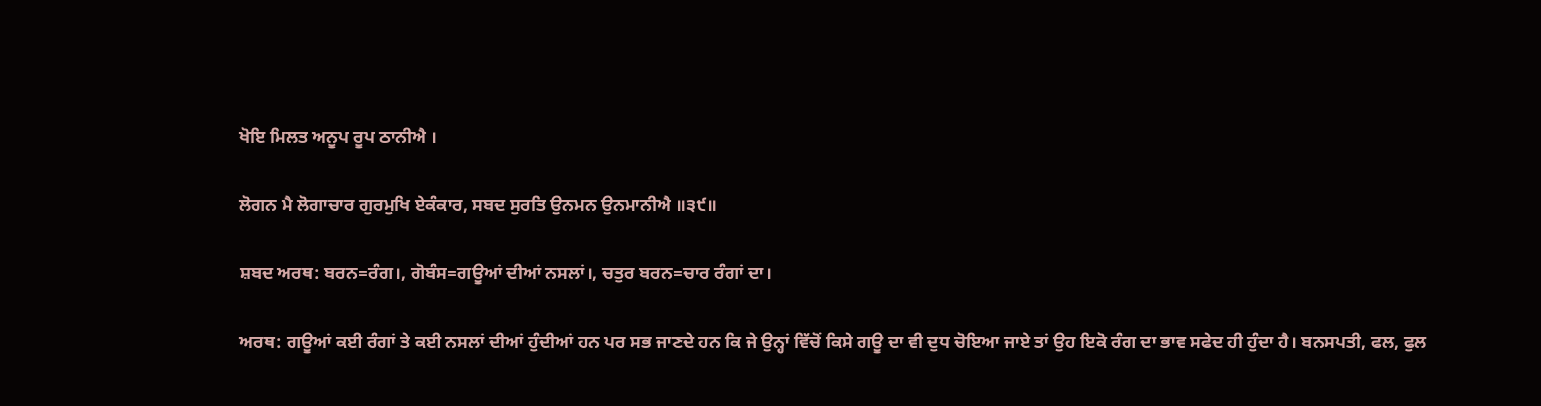ਖੋਇ ਮਿਲਤ ਅਨੂਪ ਰੂਪ ਠਾਨੀਐ ।

ਲੋਗਨ ਮੈ ਲੋਗਾਚਾਰ ਗੁਰਮੁਖਿ ਏਕੰਕਾਰ, ਸਬਦ ਸੁਰਤਿ ਉਨਮਨ ਉਨਮਾਨੀਐ ॥੩੯॥

ਸ਼ਬਦ ਅਰਥ: ਬਰਨ=ਰੰਗ।, ਗੋਬੰਸ=ਗਊਆਂ ਦੀਆਂ ਨਸਲਾਂ।, ਚਤੁਰ ਬਰਨ=ਚਾਰ ਰੰਗਾਂ ਦਾ।

ਅਰਥ: ਗਊਆਂ ਕਈ ਰੰਗਾਂ ਤੇ ਕਈ ਨਸਲਾਂ ਦੀਆਂ ਹੁੰਦੀਆਂ ਹਨ ਪਰ ਸਭ ਜਾਣਦੇ ਹਨ ਕਿ ਜੇ ਉਨ੍ਹਾਂ ਵਿੱਚੋਂ ਕਿਸੇ ਗਊ ਦਾ ਵੀ ਦੁਧ ਚੋਇਆ ਜਾਏ ਤਾਂ ਉਹ ਇਕੋ ਰੰਗ ਦਾ ਭਾਵ ਸਫੇਦ ਹੀ ਹੁੰਦਾ ਹੈ। ਬਨਸਪਤੀ, ਫਲ, ਫੁਲ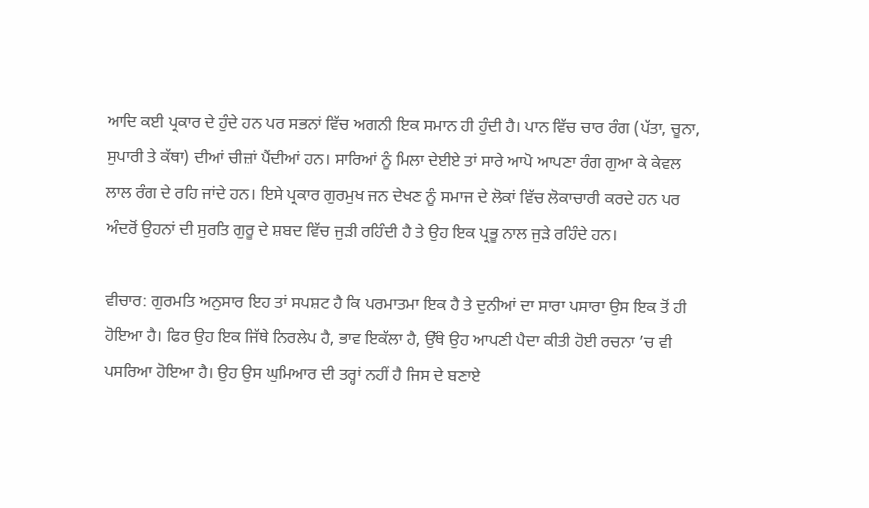ਆਦਿ ਕਈ ਪ੍ਰਕਾਰ ਦੇ ਹੁੰਦੇ ਹਨ ਪਰ ਸਭਨਾਂ ਵਿੱਚ ਅਗਨੀ ਇਕ ਸਮਾਨ ਹੀ ਹੁੰਦੀ ਹੈ। ਪਾਨ ਵਿੱਚ ਚਾਰ ਰੰਗ (ਪੱਤਾ, ਚੂਨਾ, ਸੁਪਾਰੀ ਤੇ ਕੱਥਾ) ਦੀਆਂ ਚੀਜ਼ਾਂ ਪੈਂਦੀਆਂ ਹਨ। ਸਾਰਿਆਂ ਨੂੰ ਮਿਲਾ ਦੇਈਏ ਤਾਂ ਸਾਰੇ ਆਪੋ ਆਪਣਾ ਰੰਗ ਗੁਆ ਕੇ ਕੇਵਲ ਲਾਲ ਰੰਗ ਦੇ ਰਹਿ ਜਾਂਦੇ ਹਨ। ਇਸੇ ਪ੍ਰਕਾਰ ਗੁਰਮੁਖ ਜਨ ਦੇਖਣ ਨੂੰ ਸਮਾਜ ਦੇ ਲੋਕਾਂ ਵਿੱਚ ਲੋਕਾਚਾਰੀ ਕਰਦੇ ਹਨ ਪਰ ਅੰਦਰੋਂ ਉਹਨਾਂ ਦੀ ਸੁਰਤਿ ਗੁਰੂ ਦੇ ਸ਼ਬਦ ਵਿੱਚ ਜੁੜੀ ਰਹਿੰਦੀ ਹੈ ਤੇ ਉਹ ਇਕ ਪ੍ਰਭੂ ਨਾਲ ਜੁੜੇ ਰਹਿੰਦੇ ਹਨ।

ਵੀਚਾਰ: ਗੁਰਮਤਿ ਅਨੁਸਾਰ ਇਹ ਤਾਂ ਸਪਸ਼ਟ ਹੈ ਕਿ ਪਰਮਾਤਮਾ ਇਕ ਹੈ ਤੇ ਦੁਨੀਆਂ ਦਾ ਸਾਰਾ ਪਸਾਰਾ ਉਸ ਇਕ ਤੋਂ ਹੀ ਹੋਇਆ ਹੈ। ਫਿਰ ਉਹ ਇਕ ਜਿੱਥੇ ਨਿਰਲੇਪ ਹੈ, ਭਾਵ ਇਕੱਲਾ ਹੈ, ਉੱਥੇ ਉਹ ਆਪਣੀ ਪੈਦਾ ਕੀਤੀ ਹੋਈ ਰਚਨਾ ’ਚ ਵੀ ਪਸਰਿਆ ਹੋਇਆ ਹੈ। ਉਹ ਉਸ ਘੁਮਿਆਰ ਦੀ ਤਰ੍ਹਾਂ ਨਹੀਂ ਹੈ ਜਿਸ ਦੇ ਬਣਾਏ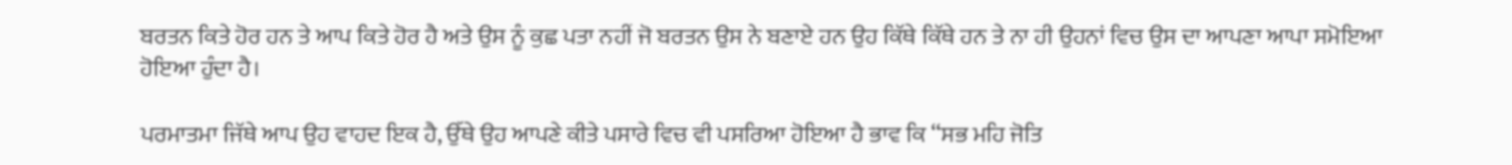ਬਰਤਨ ਕਿਤੇ ਹੋਰ ਹਨ ਤੇ ਆਪ ਕਿਤੇ ਹੋਰ ਹੈ ਅਤੇ ਉਸ ਨੂੰ ਕੁਛ ਪਤਾ ਨਹੀਂ ਜੋ ਬਰਤਨ ਉਸ ਨੇ ਬਣਾਏ ਹਨ ਉਹ ਕਿੱਥੇ ਕਿੱਥੇ ਹਨ ਤੇ ਨਾ ਹੀ ਉਹਨਾਂ ਵਿਚ ਉਸ ਦਾ ਆਪਣਾ ਆਪਾ ਸਮੋਇਆ ਹੋਇਆ ਹੁੰਦਾ ਹੈ।

ਪਰਮਾਤਮਾ ਜਿੱਥੇ ਆਪ ਉਹ ਵਾਹਦ ਇਕ ਹੈ, ਉੱਥੇ ਉਹ ਆਪਣੇ ਕੀਤੇ ਪਸਾਰੇ ਵਿਚ ਵੀ ਪਸਰਿਆ ਹੋਇਆ ਹੈ ਭਾਵ ਕਿ ‘‘ਸਭ ਮਹਿ ਜੋਤਿ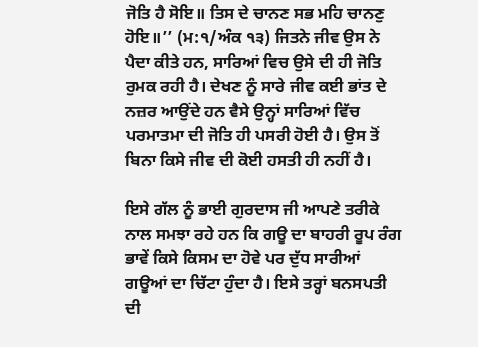ਜੋਤਿ ਹੈ ਸੋਇ॥ ਤਿਸ ਦੇ ਚਾਨਣ ਸਭ ਮਹਿ ਚਾਨਣੁ ਹੋਇ॥’’ (ਮ:੧/ਅੰਕ ੧੩) ਜਿਤਨੇ ਜੀਵ ਉਸ ਨੇ ਪੈਦਾ ਕੀਤੇ ਹਨ, ਸਾਰਿਆਂ ਵਿਚ ਉਸੇ ਦੀ ਹੀ ਜੋਤਿ ਰੁਮਕ ਰਹੀ ਹੈ। ਦੇਖਣ ਨੂੰ ਸਾਰੇ ਜੀਵ ਕਈ ਭਾਂਤ ਦੇ ਨਜ਼ਰ ਆਉਂਦੇ ਹਨ ਵੈਸੇ ਉਨ੍ਹਾਂ ਸਾਰਿਆਂ ਵਿੱਚ ਪਰਮਾਤਮਾ ਦੀ ਜੋਤਿ ਹੀ ਪਸਰੀ ਹੋਈ ਹੈ। ਉਸ ਤੋਂ ਬਿਨਾ ਕਿਸੇ ਜੀਵ ਦੀ ਕੋਈ ਹਸਤੀ ਹੀ ਨਹੀਂ ਹੈ।

ਇਸੇ ਗੱਲ ਨੂੰ ਭਾਈ ਗੁਰਦਾਸ ਜੀ ਆਪਣੇ ਤਰੀਕੇ ਨਾਲ ਸਮਝਾ ਰਹੇ ਹਨ ਕਿ ਗਊ ਦਾ ਬਾਹਰੀ ਰੂਪ ਰੰਗ ਭਾਵੇਂ ਕਿਸੇ ਕਿਸਮ ਦਾ ਹੋਵੇ ਪਰ ਦੁੱਧ ਸਾਰੀਆਂ ਗਊਆਂ ਦਾ ਚਿੱਟਾ ਹੁੰਦਾ ਹੈ। ਇਸੇ ਤਰ੍ਹਾਂ ਬਨਸਪਤੀ ਦੀ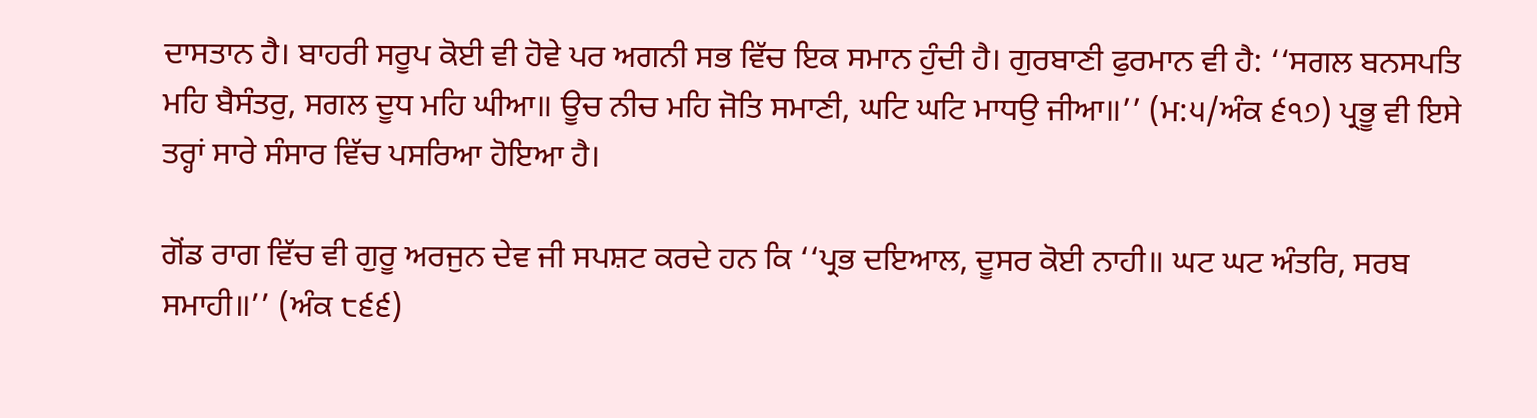ਦਾਸਤਾਨ ਹੈ। ਬਾਹਰੀ ਸਰੂਪ ਕੋਈ ਵੀ ਹੋਵੇ ਪਰ ਅਗਨੀ ਸਭ ਵਿੱਚ ਇਕ ਸਮਾਨ ਹੁੰਦੀ ਹੈ। ਗੁਰਬਾਣੀ ਫੁਰਮਾਨ ਵੀ ਹੈ: ‘‘ਸਗਲ ਬਨਸਪਤਿ ਮਹਿ ਬੈਸੰਤਰੁ, ਸਗਲ ਦੂਧ ਮਹਿ ਘੀਆ॥ ਊਚ ਨੀਚ ਮਹਿ ਜੋਤਿ ਸਮਾਣੀ, ਘਟਿ ਘਟਿ ਮਾਧਉ ਜੀਆ॥’’ (ਮ:੫/ਅੰਕ ੬੧੭) ਪ੍ਰਭੂ ਵੀ ਇਸੇ ਤਰ੍ਹਾਂ ਸਾਰੇ ਸੰਸਾਰ ਵਿੱਚ ਪਸਰਿਆ ਹੋਇਆ ਹੈ।

ਗੋਂਡ ਰਾਗ ਵਿੱਚ ਵੀ ਗੁਰੂ ਅਰਜੁਨ ਦੇਵ ਜੀ ਸਪਸ਼ਟ ਕਰਦੇ ਹਨ ਕਿ ‘‘ਪ੍ਰਭ ਦਇਆਲ, ਦੂਸਰ ਕੋਈ ਨਾਹੀ॥ ਘਟ ਘਟ ਅੰਤਰਿ, ਸਰਬ ਸਮਾਹੀ॥’’ (ਅੰਕ ੮੬੬)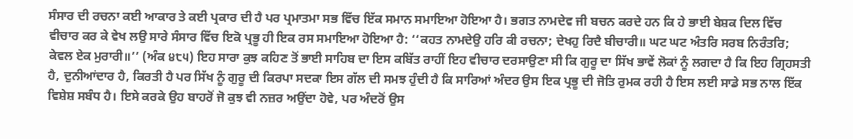ਸੰਸਾਰ ਦੀ ਰਚਨਾ ਕਈ ਆਕਾਰ ਤੇ ਕਈ ਪ੍ਰਕਾਰ ਦੀ ਹੈ ਪਰ ਪ੍ਰਮਾਤਮਾ ਸਭ ਵਿੱਚ ਇੱਕ ਸਮਾਨ ਸਮਾਇਆ ਹੋਇਆ ਹੈ। ਭਗਤ ਨਾਮਦੇਵ ਜੀ ਬਚਨ ਕਰਦੇ ਹਨ ਕਿ ਹੇ ਭਾਈ ਬੇਸ਼ਕ ਦਿਲ ਵਿੱਚ ਵੀਚਾਰ ਕਰ ਕੇ ਵੇਖ ਲਉ ਸਾਰੇ ਸੰਸਾਰ ਵਿੱਚ ਇਕੋ ਪ੍ਰਭੂ ਹੀ ਇਕ ਰਸ ਸਮਾਇਆ ਹੋਇਆ ਹੈ: ‘‘ਕਹਤ ਨਾਮਦੇਉ ਹਰਿ ਕੀ ਰਚਨਾ; ਦੇਖਹੁ ਰਿਦੈ ਬੀਚਾਰੀ॥ ਘਟ ਘਟ ਅੰਤਰਿ ਸਰਬ ਨਿਰੰਤਰਿ; ਕੇਵਲ ਏਕ ਮੁਰਾਰੀ॥’’ (ਅੰਕ ੪੮੫) ਇਹ ਸਾਰਾ ਕੁਝ ਕਹਿਣ ਤੋਂ ਭਾਈ ਸਾਹਿਬ ਦਾ ਇਸ ਕਬਿੱਤ ਰਾਹੀਂ ਇਹ ਵੀਚਾਰ ਦਰਸਾਉਣਾ ਸੀ ਕਿ ਗੁਰੂ ਦਾ ਸਿੱਖ ਭਾਵੇਂ ਲੋਕਾਂ ਨੂੰ ਲਗਦਾ ਹੈ ਕਿ ਇਹ ਗ੍ਰਿਹਸਤੀ ਹੈ, ਦੁਨੀਆਂਦਾਰ ਹੈ, ਕਿਰਤੀ ਹੈ ਪਰ ਸਿੱਖ ਨੂੰ ਗੁਰੂ ਦੀ ਕਿਰਪਾ ਸਦਕਾ ਇਸ ਗੱਲ ਦੀ ਸਮਝ ਹੁੰਦੀ ਹੈ ਕਿ ਸਾਰਿਆਂ ਅੰਦਰ ਉਸ ਇਕ ਪ੍ਰਭੂ ਦੀ ਜੋਤਿ ਰੁਮਕ ਰਹੀ ਹੈ ਇਸ ਲਈ ਸਾਡੇ ਸਭ ਨਾਲ ਇੱਕ ਵਿਸ਼ੇਸ਼ ਸਬੰਧ ਹੈ। ਇਸੇ ਕਰਕੇ ਉਹ ਬਾਹਰੋਂ ਜੋ ਕੁਝ ਵੀ ਨਜ਼ਰ ਅਉਂਦਾ ਹੋਵੇ, ਪਰ ਅੰਦਰੋਂ ਉਸ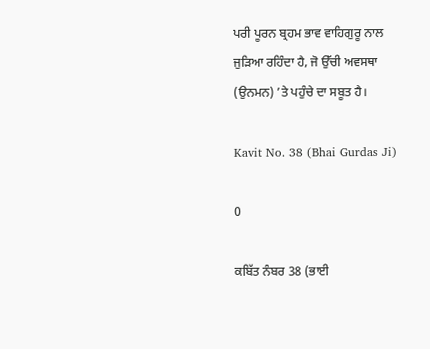ਪਰੀ ਪੂਰਨ ਬ੍ਰਹਮ ਭਾਵ ਵਾਹਿਗੁਰੂ ਨਾਲ ਜੁੜਿਆ ਰਹਿੰਦਾ ਹੈ, ਜੋ ਉੱਚੀ ਅਵਸਥਾ (ਉਨਮਨ) ’ਤੇ ਪਹੁੰਚੇ ਦਾ ਸਬੂਤ ਹੈ।

Kavit No. 38 (Bhai Gurdas Ji)

0

ਕਬਿੱਤ ਨੰਬਰ 38 (ਭਾਈ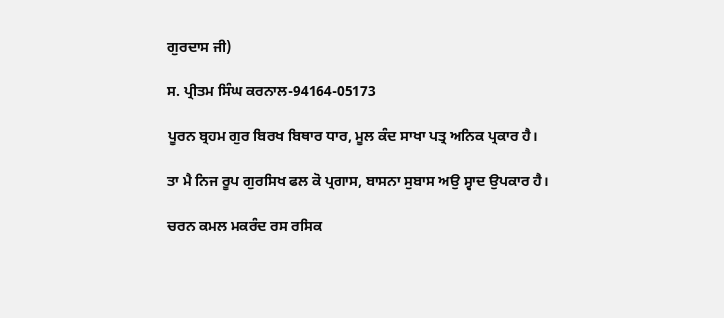ਗੁਰਦਾਸ ਜੀ)

ਸ. ਪ੍ਰੀਤਮ ਸਿੰਘ ਕਰਨਾਲ-94164-05173

ਪੂਰਨ ਬ੍ਰਹਮ ਗੁਰ ਬਿਰਖ ਬਿਥਾਰ ਧਾਰ, ਮੂਲ ਕੰਦ ਸਾਖਾ ਪਤ੍ਰ ਅਨਿਕ ਪ੍ਰਕਾਰ ਹੈ।

ਤਾ ਮੈ ਨਿਜ ਰੂਪ ਗੁਰਸਿਖ ਫਲ ਕੋ ਪ੍ਰਗਾਸ, ਬਾਸਨਾ ਸੁਬਾਸ ਅਉ ਸ੍ਵਾਦ ਉਪਕਾਰ ਹੈ।

ਚਰਨ ਕਮਲ ਮਕਰੰਦ ਰਸ ਰਸਿਕ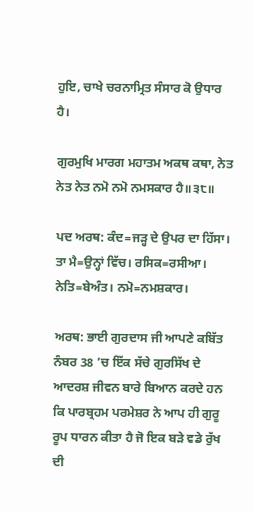ਹੁਇ, ਚਾਖੇ ਚਰਨਾਮ੍ਰਿਤ ਸੰਸਾਰ ਕੋ ਉਧਾਰ ਹੈ।

ਗੁਰਮੁਖਿ ਮਾਰਗ ਮਹਾਤਮ ਅਕਥ ਕਥਾ, ਨੇਤ ਨੇਤ ਨੇਤ ਨਮੋ ਨਮੋ ਨਮਸਕਾਰ ਹੈ॥੩੮॥

ਪਦ ਅਰਥ: ਕੰਦ=ਜੜ੍ਹ ਦੇ ਉਪਰ ਦਾ ਹਿੱਸਾ। ਤਾ ਮੈ=ਉਨ੍ਹਾਂ ਵਿੱਚ। ਰਸਿਕ=ਰਸੀਆ। ਨੇਤਿ=ਬੇਅੰਤ। ਨਮੋ=ਨਮਸ਼ਕਾਰ।

ਅਰਥ: ਭਾਈ ਗੁਰਦਾਸ ਜੀ ਆਪਣੇ ਕਬਿੱਤ ਨੰਬਰ 38 ’ਚ ਇੱਕ ਸੱਚੇ ਗੁਰਸਿੱਖ ਦੇ ਆਦਰਸ਼ ਜੀਵਨ ਬਾਰੇ ਬਿਆਨ ਕਰਦੇ ਹਨ ਕਿ ਪਾਰਬ੍ਰਹਮ ਪਰਮੇਸ਼ਰ ਨੇ ਆਪ ਹੀ ਗੁਰੂ ਰੂਪ ਧਾਰਨ ਕੀਤਾ ਹੈ ਜੋ ਇਕ ਬੜੇ ਵਡੇ ਰੁੱਖ ਦੀ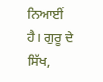ਨਿਆਈਂ ਹੈ। ਗੁਰੂ ਦੇ ਸਿੱਖ,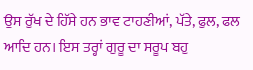ਉਸ ਰੁੱਖ ਦੇ ਹਿੱਸੇ ਹਨ ਭਾਵ ਟਾਹਣੀਆਂ, ਪੱਤੇ, ਫੁਲ, ਫਲ ਆਦਿ ਹਨ। ਇਸ ਤਰ੍ਹਾਂ ਗੁਰੂ ਦਾ ਸਰੂਪ ਬਹੁ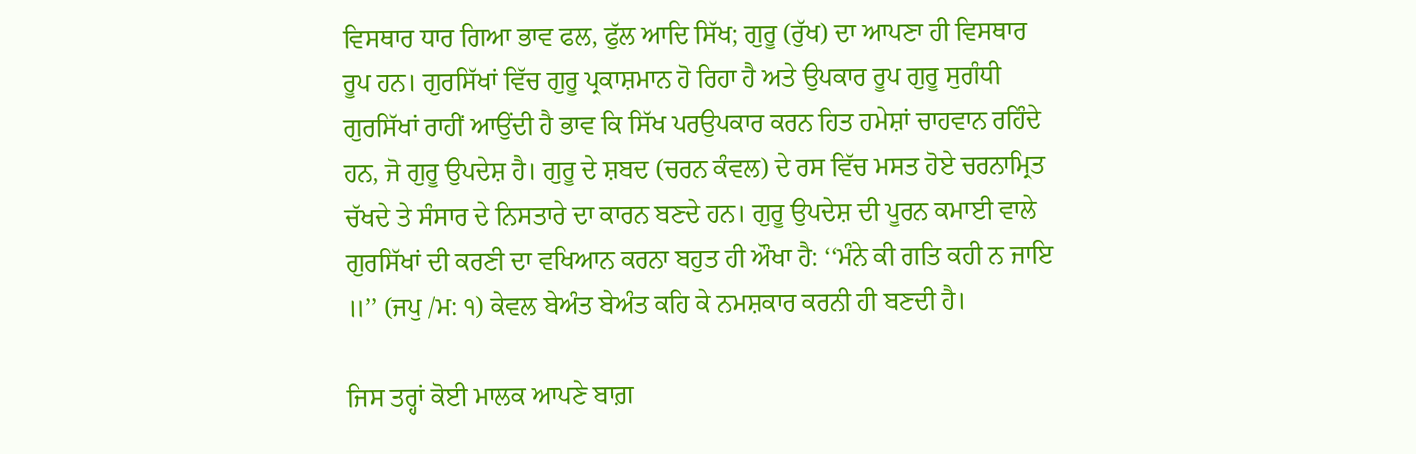ਵਿਸਥਾਰ ਧਾਰ ਗਿਆ ਭਾਵ ਫਲ, ਫੁੱਲ ਆਦਿ ਸਿੱਖ; ਗੁਰੂ (ਰੁੱਖ) ਦਾ ਆਪਣਾ ਹੀ ਵਿਸਥਾਰ ਰੂਪ ਹਨ। ਗੁਰਸਿੱਖਾਂ ਵਿੱਚ ਗੁਰੂ ਪ੍ਰਕਾਸ਼ਮਾਨ ਹੋ ਰਿਹਾ ਹੈ ਅਤੇ ਉਪਕਾਰ ਰੂਪ ਗੁਰੂ ਸੁਗੰਧੀ ਗੁਰਸਿੱਖਾਂ ਰਾਹੀਂ ਆਉਂਦੀ ਹੈ ਭਾਵ ਕਿ ਸਿੱਖ ਪਰਉਪਕਾਰ ਕਰਨ ਹਿਤ ਹਮੇਸ਼ਾਂ ਚਾਹਵਾਨ ਰਹਿੰਦੇ ਹਨ, ਜੋ ਗੁਰੂ ਉਪਦੇਸ਼ ਹੈ। ਗੁਰੂ ਦੇ ਸ਼ਬਦ (ਚਰਨ ਕੰਵਲ) ਦੇ ਰਸ ਵਿੱਚ ਮਸਤ ਹੋਏ ਚਰਨਾਮ੍ਰਿਤ ਚੱਖਦੇ ਤੇ ਸੰਸਾਰ ਦੇ ਨਿਸਤਾਰੇ ਦਾ ਕਾਰਨ ਬਣਦੇ ਹਨ। ਗੁਰੂ ਉਪਦੇਸ਼ ਦੀ ਪੂਰਨ ਕਮਾਈ ਵਾਲੇ ਗੁਰਸਿੱਖਾਂ ਦੀ ਕਰਣੀ ਦਾ ਵਖਿਆਨ ਕਰਨਾ ਬਹੁਤ ਹੀ ਔਖਾ ਹੈ: ‘‘ਮੰਨੇ ਕੀ ਗਤਿ ਕਹੀ ਨ ਜਾਇ ॥’’ (ਜਪੁ /ਮ: ੧) ਕੇਵਲ ਬੇਅੰਤ ਬੇਅੰਤ ਕਹਿ ਕੇ ਨਮਸ਼ਕਾਰ ਕਰਨੀ ਹੀ ਬਣਦੀ ਹੈ।

ਜਿਸ ਤਰ੍ਹਾਂ ਕੋਈ ਮਾਲਕ ਆਪਣੇ ਬਾਗ਼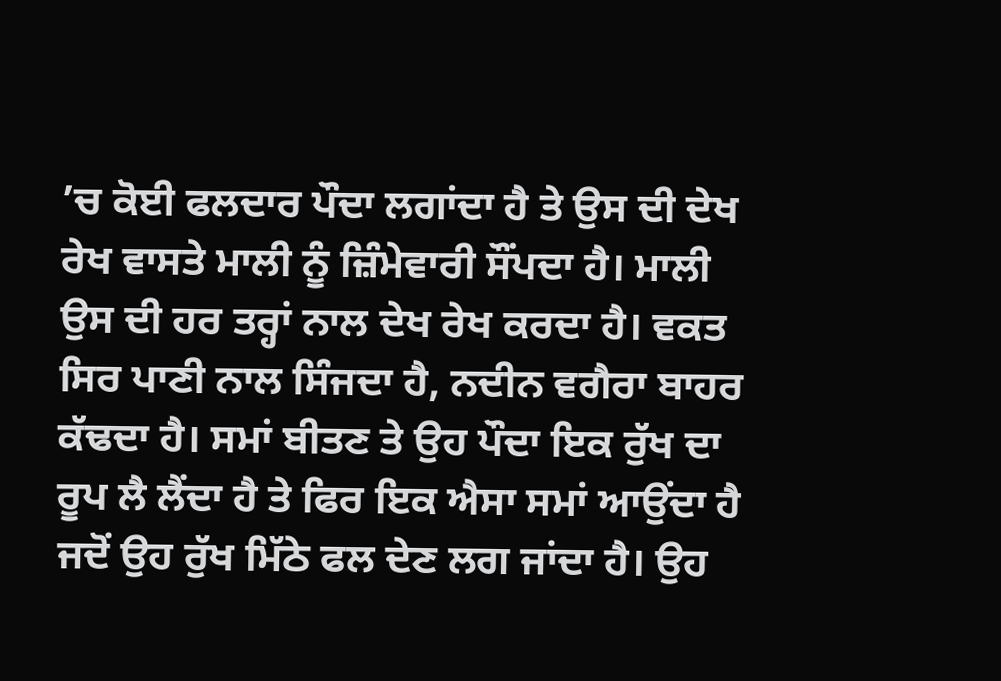’ਚ ਕੋਈ ਫਲਦਾਰ ਪੌਦਾ ਲਗਾਂਦਾ ਹੈ ਤੇ ਉਸ ਦੀ ਦੇਖ ਰੇਖ ਵਾਸਤੇ ਮਾਲੀ ਨੂੰ ਜ਼ਿੰਮੇਵਾਰੀ ਸੌਂਪਦਾ ਹੈ। ਮਾਲੀ ਉਸ ਦੀ ਹਰ ਤਰ੍ਹਾਂ ਨਾਲ ਦੇਖ ਰੇਖ ਕਰਦਾ ਹੈ। ਵਕਤ ਸਿਰ ਪਾਣੀ ਨਾਲ ਸਿੰਜਦਾ ਹੈ, ਨਦੀਨ ਵਗੈਰਾ ਬਾਹਰ ਕੱਢਦਾ ਹੈ। ਸਮਾਂ ਬੀਤਣ ਤੇ ਉਹ ਪੌਦਾ ਇਕ ਰੁੱਖ ਦਾ ਰੂਪ ਲੈ ਲੈਂਦਾ ਹੈ ਤੇ ਫਿਰ ਇਕ ਐਸਾ ਸਮਾਂ ਆਉਂਦਾ ਹੈ ਜਦੋਂ ਉਹ ਰੁੱਖ ਮਿੱਠੇ ਫਲ ਦੇਣ ਲਗ ਜਾਂਦਾ ਹੈ। ਉਹ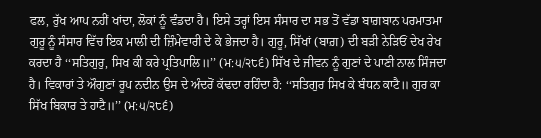ਫਲ, ਰੁੱਖ ਆਪ ਨਹੀਂ ਖਾਂਦਾ, ਲੋਕਾਂ ਨੂੰ ਵੰਡਦਾ ਹੈ। ਇਸੇ ਤਰ੍ਹਾਂ ਇਸ ਸੰਸਾਰ ਦਾ ਸਭ ਤੋਂ ਵੱਡਾ ਬਾਗ਼ਬਾਨ ਪਰਮਾਤਮਾ ਗੁਰੂ ਨੂੰ ਸੰਸਾਰ ਵਿੱਚ ਇਕ ਮਾਲੀ ਦੀ ਜ਼ਿੰਮੇਵਾਰੀ ਦੇ ਕੇ ਭੇਜਦਾ ਹੈ। ਗੁਰੂ, ਸਿੱਖਾਂ (ਬਾਗ਼) ਦੀ ਬੜੀ ਨੇੜਿਓਂ ਦੇਖ ਰੇਖ ਕਰਦਾ ਹੈ ‘‘ਸਤਿਗੁਰੁ, ਸਿਖ ਕੀ ਕਰੇ ਪ੍ਰਤਿਪਾਲਿ॥’’ (ਮ:੫/੨੮੬) ਸਿੱਖ ਦੇ ਜੀਵਨ ਨੂੰ ਗੁਣਾਂ ਦੇ ਪਾਣੀ ਨਾਲ ਸਿੰਜਦਾ ਹੈ। ਵਿਕਾਰਾਂ ਤੇ ਔਗੁਣਾਂ ਰੂਪ ਨਦੀਨ ਉਸ ਦੇ ਅੰਦਰੋਂ ਕੱਢਦਾ ਰਹਿੰਦਾ ਹੈ: ‘‘ਸਤਿਗੁਰ ਸਿਖ ਕੇ ਬੰਧਨ ਕਾਟੈ॥ ਗੁਰ ਕਾ ਸਿੱਖ ਬਿਕਾਰ ਤੇ ਹਾਟੈ॥’’ (ਮ:੫/੨੮੬)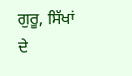ਗੁਰੂ, ਸਿੱਖਾਂ ਦੇ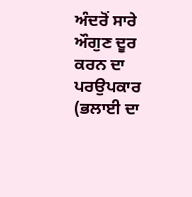ਅੰਦਰੋਂ ਸਾਰੇ ਔਗੁਣ ਦੂਰ ਕਰਨ ਦਾ ਪਰਉਪਕਾਰ (ਭਲਾਈ ਦਾ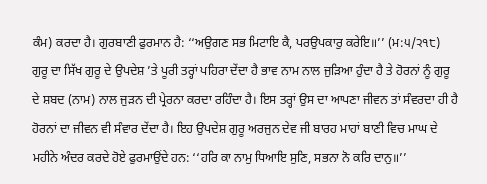ਕੰਮ) ਕਰਦਾ ਹੈ। ਗੁਰਬਾਣੀ ਫੁਰਮਾਨ ਹੈ: ‘‘ਅਉਗਣ ਸਭ ਮਿਟਾਇ ਕੈ, ਪਰਉਪਕਾਰੁ ਕਰੇਇ॥’’ (ਮ:੫/੨੧੮) ਗੁਰੂ ਦਾ ਸਿੱਖ ਗੁਰੂ ਦੇ ਉਪਦੇਸ਼ ’ਤੇ ਪੂਰੀ ਤਰ੍ਹਾਂ ਪਹਿਰਾ ਦੇਂਦਾ ਹੈ ਭਾਵ ਨਾਮ ਨਾਲ ਜੁੜਿਆ ਹੁੰਦਾ ਹੈ ਤੇ ਹੋਰਨਾਂ ਨੂੰ ਗੁਰੂ ਦੇ ਸ਼ਬਦ (ਨਾਮ) ਨਾਲ ਜੁੜਨ ਦੀ ਪ੍ਰੇਰਨਾ ਕਰਦਾ ਰਹਿੰਦਾ ਹੈ। ਇਸ ਤਰ੍ਹਾਂ ਉਸ ਦਾ ਆਪਣਾ ਜੀਵਨ ਤਾਂ ਸੰਵਰਦਾ ਹੀ ਹੈ ਹੋਰਨਾਂ ਦਾ ਜੀਵਨ ਵੀ ਸੰਵਾਰ ਦੇਂਦਾ ਹੈ। ਇਹ ਉਪਦੇਸ਼ ਗੁਰੂ ਅਰਜੁਨ ਦੇਵ ਜੀ ਬਾਰਹ ਮਾਹਾਂ ਬਾਣੀ ਵਿਚ ਮਾਘ ਦੇ ਮਹੀਨੇ ਅੰਦਰ ਕਰਦੇ ਹੋਏ ਫੁਰਮਾਉਂਦੇ ਹਨ: ‘‘ਹਰਿ ਕਾ ਨਾਮੁ ਧਿਆਇ ਸੁਣਿ, ਸਭਨਾ ਨੋ ਕਰਿ ਦਾਨੁ॥’’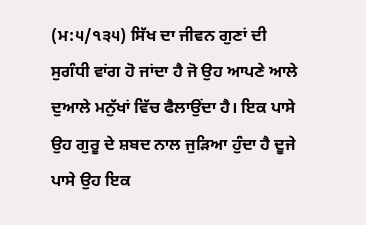(ਮ:੫/੧੩੫) ਸਿੱਖ ਦਾ ਜੀਵਨ ਗੁਣਾਂ ਦੀ ਸੁਗੰਧੀ ਵਾਂਗ ਹੋ ਜਾਂਦਾ ਹੈ ਜੋ ਉਹ ਆਪਣੇ ਆਲੇ ਦੁਆਲੇ ਮਨੁੱਖਾਂ ਵਿੱਚ ਫੈਲਾਉਂਦਾ ਹੈ। ਇਕ ਪਾਸੇ ਉਹ ਗੁਰੂ ਦੇ ਸ਼ਬਦ ਨਾਲ ਜੁੜਿਆ ਹੁੰਦਾ ਹੈ ਦੂਜੇ ਪਾਸੇ ਉਹ ਇਕ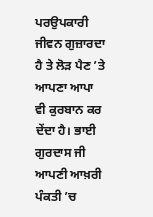ਪਰਉਪਕਾਰੀ ਜੀਵਨ ਗੁਜ਼ਾਰਦਾ ਹੈ ਤੇ ਲੋੜ ਪੈਣ ’ਤੇ ਆਪਣਾ ਆਪਾ ਵੀ ਕੁਰਬਾਨ ਕਰ ਦੇਂਦਾ ਹੈ। ਭਾਈ ਗੁਰਦਾਸ ਜੀ ਆਪਣੀ ਆਖ਼ਰੀ ਪੰਕਤੀ ’ਚ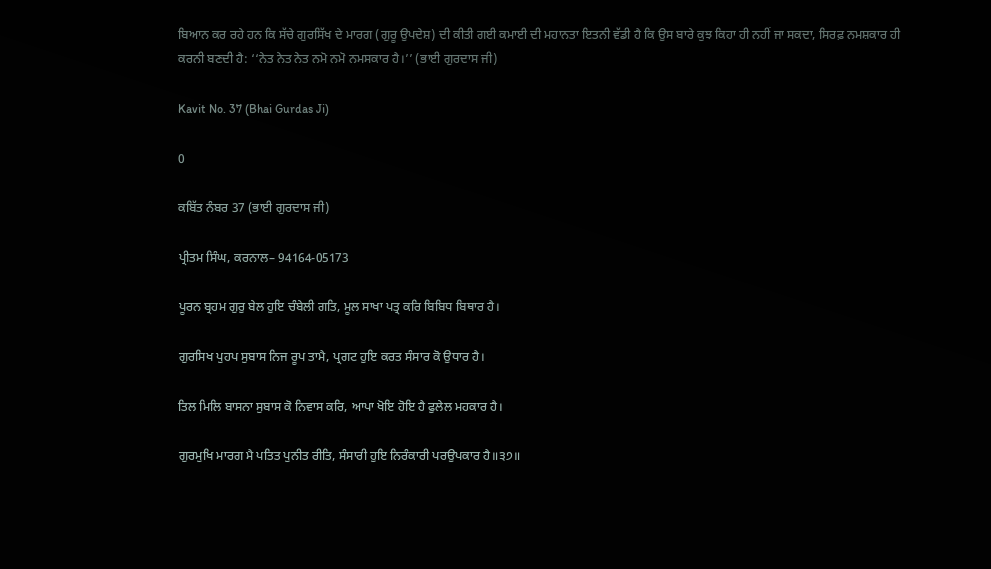ਬਿਆਨ ਕਰ ਰਹੇ ਹਨ ਕਿ ਸੱਚੇ ਗੁਰਸਿੱਖ ਦੇ ਮਾਰਗ (ਗੁਰੂ ਉਪਦੇਸ਼) ਦੀ ਕੀਤੀ ਗਈ ਕਮਾਈ ਦੀ ਮਹਾਨਤਾ ਇਤਨੀ ਵੱਡੀ ਹੈ ਕਿ ਉਸ ਬਾਰੇ ਕੁਝ ਕਿਹਾ ਹੀ ਨਹੀਂ ਜਾ ਸਕਦਾ, ਸਿਰਫ਼ ਨਮਸ਼ਕਾਰ ਹੀ ਕਰਨੀ ਬਣਦੀ ਹੈ: ‘‘ਨੇਤ ਨੇਤ ਨੇਤ ਨਮੋ ਨਮੋ ਨਮਸਕਾਰ ਹੈ।’’ (ਭਾਈ ਗੁਰਦਾਸ ਜੀ)

Kavit No. 37 (Bhai Gurdas Ji)

0

ਕਬਿੱਤ ਨੰਬਰ 37 (ਭਾਈ ਗੁਰਦਾਸ ਜੀ)

ਪ੍ਰੀਤਮ ਸਿੰਘ, ਕਰਨਾਲ– 94164-05173

ਪੂਰਨ ਬ੍ਰਹਮ ਗੁਰੁ ਬੇਲ ਹੁਇ ਚੰਬੇਲੀ ਗਤਿ, ਮੂਲ ਸਾਖਾ ਪਤ੍ਰ ਕਰਿ ਬਿਬਿਧ ਬਿਥਾਰ ਹੈ।

ਗੁਰਸਿਖ ਪੁਹਪ ਸੁਬਾਸ ਨਿਜ ਰੂਪ ਤਾਮੈ, ਪ੍ਰਗਟ ਹੁਇ ਕਰਤ ਸੰਸਾਰ ਕੋ ਉਧਾਰ ਹੈ।

ਤਿਲ ਮਿਲਿ ਬਾਸਨਾ ਸੁਬਾਸ ਕੋ ਨਿਵਾਸ ਕਰਿ, ਆਪਾ ਖੋਇ ਹੋਇ ਹੈ ਫੁਲੇਲ ਮਹਕਾਰ ਹੈ।

ਗੁਰਮੁਖਿ ਮਾਰਗ ਮੈ ਪਤਿਤ ਪੁਨੀਤ ਰੀਤਿ, ਸੰਸਾਰੀ ਹੁਇ ਨਿਰੰਕਾਰੀ ਪਰਉਪਕਾਰ ਹੈ॥੩੭॥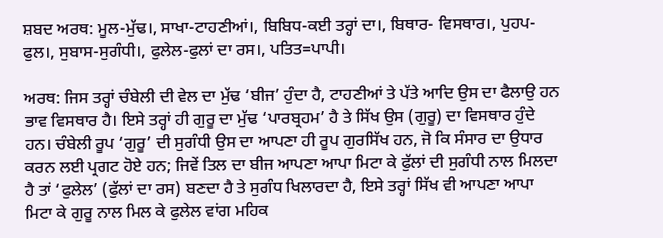ਸ਼ਬਦ ਅਰਥ: ਮੂਲ-ਮੁੱਢ।, ਸਾਖਾ-ਟਾਹਣੀਆਂ।, ਬਿਬਿਧ-ਕਈ ਤਰ੍ਹਾਂ ਦਾ।, ਬਿਥਾਰ- ਵਿਸਥਾਰ।, ਪੁਹਪ-ਫੁਲ।, ਸੁਬਾਸ-ਸੁਗੰਧੀ।, ਫੁਲੇਲ-ਫੁਲਾਂ ਦਾ ਰਸ।, ਪਤਿਤ=ਪਾਪੀ।

ਅਰਥ: ਜਿਸ ਤਰ੍ਹਾਂ ਚੰਬੇਲੀ ਦੀ ਵੇਲ ਦਾ ਮੁੱਢ ‘ਬੀਜ’ ਹੁੰਦਾ ਹੈ, ਟਾਹਣੀਆਂ ਤੇ ਪੱਤੇ ਆਦਿ ਉਸ ਦਾ ਫੈਲਾਉ ਹਨ ਭਾਵ ਵਿਸਥਾਰ ਹੈ। ਇਸੇ ਤਰ੍ਹਾਂ ਹੀ ਗੁਰੂ ਦਾ ਮੁੱਢ ‘ਪਾਰਬ੍ਰਹਮ’ ਹੈ ਤੇ ਸਿੱਖ ਉਸ (ਗੁਰੂ) ਦਾ ਵਿਸਥਾਰ ਹੁੰਦੇ ਹਨ। ਚੰਬੇਲੀ ਰੂਪ ‘ਗੁਰੂ’ ਦੀ ਸੁਗੰਧੀ ਉਸ ਦਾ ਆਪਣਾ ਹੀ ਰੂਪ ਗੁਰਸਿੱਖ ਹਨ, ਜੋ ਕਿ ਸੰਸਾਰ ਦਾ ਉਧਾਰ ਕਰਨ ਲਈ ਪ੍ਰਗਟ ਹੋਏ ਹਨ; ਜਿਵੇਂ ਤਿਲ ਦਾ ਬੀਜ ਆਪਣਾ ਆਪਾ ਮਿਟਾ ਕੇ ਫੁੱਲਾਂ ਦੀ ਸੁਗੰਧੀ ਨਾਲ ਮਿਲਦਾ ਹੈ ਤਾਂ ‘ਫੁਲੇਲ’ (ਫੁੱਲਾਂ ਦਾ ਰਸ) ਬਣਦਾ ਹੈ ਤੇ ਸੁਗੰਧ ਖਿਲਾਰਦਾ ਹੈ, ਇਸੇ ਤਰ੍ਹਾਂ ਸਿੱਖ ਵੀ ਆਪਣਾ ਆਪਾ ਮਿਟਾ ਕੇ ਗੁਰੂ ਨਾਲ ਮਿਲ ਕੇ ਫੁਲੇਲ ਵਾਂਗ ਮਹਿਕ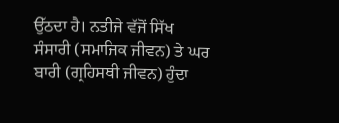ਉੱਠਦਾ ਹੈ। ਨਤੀਜੇ ਵੱਜੋਂ ਸਿੱਖ ਸੰਸਾਰੀ (ਸਮਾਜਿਕ ਜੀਵਨ) ਤੇ ਘਰ ਬਾਰੀ (ਗ੍ਰਹਿਸਥੀ ਜੀਵਨ) ਹੁੰਦਾ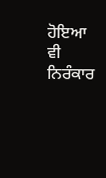ਹੋਇਆ ਵੀ ਨਿਰੰਕਾਰ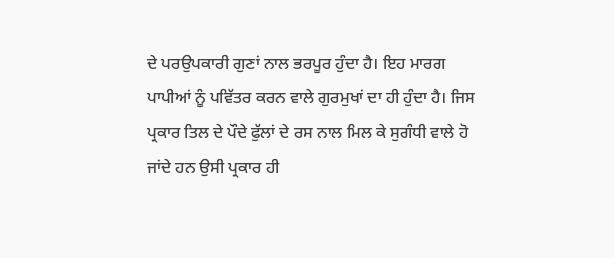ਦੇ ਪਰਉਪਕਾਰੀ ਗੁਣਾਂ ਨਾਲ ਭਰਪੂਰ ਹੁੰਦਾ ਹੈ। ਇਹ ਮਾਰਗ ਪਾਪੀਆਂ ਨੂੰ ਪਵਿੱਤਰ ਕਰਨ ਵਾਲੇ ਗੁਰਮੁਖਾਂ ਦਾ ਹੀ ਹੁੰਦਾ ਹੈ। ਜਿਸ ਪ੍ਰਕਾਰ ਤਿਲ ਦੇ ਪੌਦੇ ਫੁੱਲਾਂ ਦੇ ਰਸ ਨਾਲ ਮਿਲ ਕੇ ਸੁਗੰਧੀ ਵਾਲੇ ਹੋ ਜਾਂਦੇ ਹਨ ਉਸੀ ਪ੍ਰਕਾਰ ਹੀ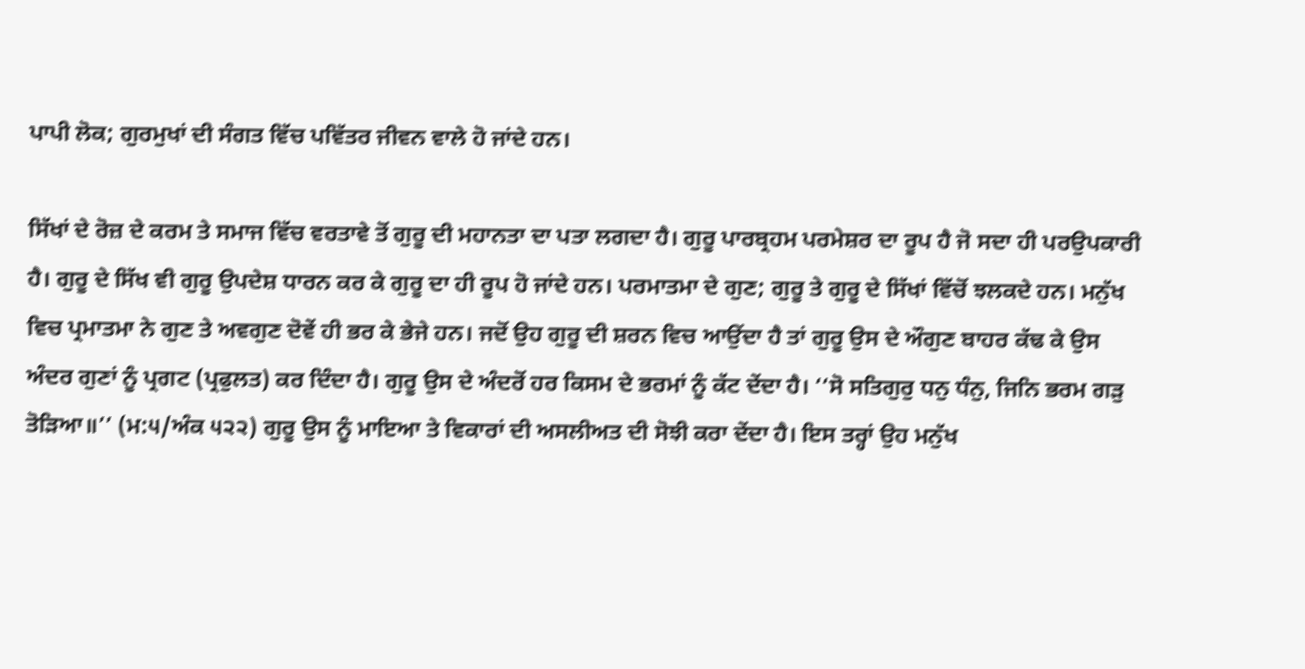ਪਾਪੀ ਲੋਕ; ਗੁਰਮੁਖਾਂ ਦੀ ਸੰਗਤ ਵਿੱਚ ਪਵਿੱਤਰ ਜੀਵਨ ਵਾਲੇ ਹੋ ਜਾਂਦੇ ਹਨ।

ਸਿੱਖਾਂ ਦੇ ਰੋਜ਼ ਦੇ ਕਰਮ ਤੇ ਸਮਾਜ ਵਿੱਚ ਵਰਤਾਵੇ ਤੋਂ ਗੁਰੂ ਦੀ ਮਹਾਨਤਾ ਦਾ ਪਤਾ ਲਗਦਾ ਹੈ। ਗੁਰੂ ਪਾਰਬ੍ਰਹਮ ਪਰਮੇਸ਼ਰ ਦਾ ਰੂਪ ਹੈ ਜੋ ਸਦਾ ਹੀ ਪਰਉਪਕਾਰੀ ਹੈ। ਗੁਰੂ ਦੇ ਸਿੱਖ ਵੀ ਗੁਰੂ ਉਪਦੇਸ਼ ਧਾਰਨ ਕਰ ਕੇ ਗੁਰੂ ਦਾ ਹੀ ਰੂਪ ਹੋ ਜਾਂਦੇ ਹਨ। ਪਰਮਾਤਮਾ ਦੇ ਗੁਣ; ਗੁਰੂ ਤੇ ਗੁਰੂ ਦੇ ਸਿੱਖਾਂ ਵਿੱਚੋਂ ਝਲਕਦੇ ਹਨ। ਮਨੁੱਖ ਵਿਚ ਪ੍ਰਮਾਤਮਾ ਨੇ ਗੁਣ ਤੇ ਅਵਗੁਣ ਦੋਵੇਂ ਹੀ ਭਰ ਕੇ ਭੇਜੇ ਹਨ। ਜਦੋਂ ਉਹ ਗੁਰੂ ਦੀ ਸ਼ਰਨ ਵਿਚ ਆਉਂਦਾ ਹੈ ਤਾਂ ਗੁਰੂ ਉਸ ਦੇ ਔਗੁਣ ਬਾਹਰ ਕੱਢ ਕੇ ਉਸ ਅੰਦਰ ਗੁਣਾਂ ਨੂੰ ਪ੍ਰਗਟ (ਪ੍ਰਫੁਲਤ) ਕਰ ਦਿੰਦਾ ਹੈ। ਗੁਰੂ ਉਸ ਦੇ ਅੰਦਰੋਂ ਹਰ ਕਿਸਮ ਦੇ ਭਰਮਾਂ ਨੂੰ ਕੱਟ ਦੇਂਦਾ ਹੈ। ‘‘ਸੋ ਸਤਿਗੁਰੁ ਧਨੁ ਧੰਨੁ, ਜਿਨਿ ਭਰਮ ਗੜੁ ਤੋੜਿਆ॥’’ (ਮ:੫/ਅੰਕ ੫੨੨) ਗੁਰੂ ਉਸ ਨੂੰ ਮਾਇਆ ਤੇ ਵਿਕਾਰਾਂ ਦੀ ਅਸਲੀਅਤ ਦੀ ਸੋਝੀ ਕਰਾ ਦੇਂਦਾ ਹੈ। ਇਸ ਤਰ੍ਹਾਂ ਉਹ ਮਨੁੱਖ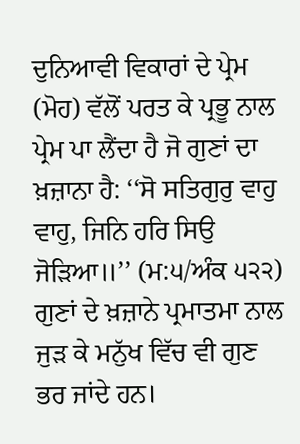ਦੁਨਿਆਵੀ ਵਿਕਾਰਾਂ ਦੇ ਪ੍ਰੇਮ (ਮੋਹ) ਵੱਲੋਂ ਪਰਤ ਕੇ ਪ੍ਰਭੂ ਨਾਲ ਪ੍ਰੇਮ ਪਾ ਲੈਂਦਾ ਹੈ ਜੋ ਗੁਣਾਂ ਦਾ ਖ਼ਜ਼ਾਨਾ ਹੈ: ‘‘ਸੋ ਸਤਿਗੁਰੁ ਵਾਹੁ ਵਾਹੁ, ਜਿਨਿ ਹਰਿ ਸਿਉ ਜੋੜਿਆ॥’’ (ਮ:੫/ਅੰਕ ੫੨੨) ਗੁਣਾਂ ਦੇ ਖ਼ਜ਼ਾਨੇ ਪ੍ਰਮਾਤਮਾ ਨਾਲ ਜੁੜ ਕੇ ਮਨੁੱਖ ਵਿੱਚ ਵੀ ਗੁਣ ਭਰ ਜਾਂਦੇ ਹਨ।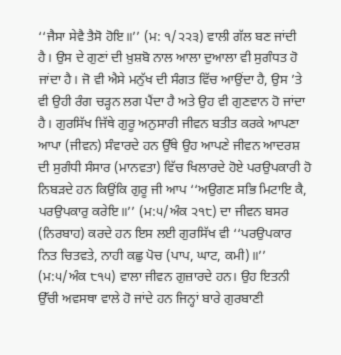‘‘ਜੈਸਾ ਸੇਵੈ ਤੈਸੋ ਹੋਇ॥’’ (ਮ: ੧/੨੨੩) ਵਾਲੀ ਗੱਲ ਬਣ ਜਾਂਦੀ ਹੈ। ਉਸ ਦੇ ਗੁਣਾਂ ਦੀ ਖ਼ੁਸ਼ਬੋ ਨਾਲ ਆਲਾ ਦੁਆਲਾ ਵੀ ਸੁਗੰਧਤ ਹੋ ਜਾਂਦਾ ਹੈ। ਜੋ ਵੀ ਐਸੇ ਮਨੁੱਖ ਦੀ ਸੰਗਤ ਵਿੱਚ ਆਉਂਦਾ ਹੈ, ਉਸ ’ਤੇ ਵੀ ਉਹੀ ਰੰਗ ਚੜ੍ਹਨ ਲਗ ਪੈਂਦਾ ਹੈ ਅਤੇ ਉਹ ਵੀ ਗੁਣਵਾਨ ਹੋ ਜਾਂਦਾ ਹੈ। ਗੁਰਸਿੱਖ ਜਿੱਥੇ ਗੁਰੂ ਅਨੁਸਾਰੀ ਜੀਵਨ ਬਤੀਤ ਕਰਕੇ ਆਪਣਾ ਆਪਾ (ਜੀਵਨ) ਸੰਵਾਰਦੇ ਹਨ ਉੱਥੇ ਉਹ ਆਪਣੇ ਜੀਵਨ ਆਦਰਸ਼ ਦੀ ਸੁਗੰਧੀ ਸੰਸਾਰ (ਮਾਨਵਤਾ) ਵਿੱਚ ਖਿਲਾਰਦੇ ਹੋਏ ਪਰਉਪਕਾਰੀ ਹੋ ਨਿਬੜਦੇ ਹਨ ਕਿਉਂਕਿ ਗੁਰੂ ਜੀ ਆਪ ‘‘ਅਉਗਣ ਸਭਿ ਮਿਟਾਇ ਕੈ, ਪਰਉਪਕਾਰੁ ਕਰੇਇ॥’’ (ਮ:੫/ਅੰਕ ੨੧੮) ਦਾ ਜੀਵਨ ਬਸਰ (ਨਿਰਬਾਹ) ਕਰਦੇ ਹਨ ਇਸ ਲਈ ਗੁਰਸਿੱਖ ਵੀ ‘‘ਪਰਉਪਕਾਰ ਨਿਤ ਚਿਤਵਤੇ, ਨਾਹੀ ਕਛੁ ਪੋਚ (ਪਾਪ, ਘਾਟ, ਕਮੀ)॥’’ (ਮ:੫/ਅੰਕ ੮੧੫) ਵਾਲਾ ਜੀਵਨ ਗੁਜ਼ਾਰਦੇ ਹਨ। ਉਹ ਇਤਨੀ ਉੱਚੀ ਅਵਸਥਾ ਵਾਲੇ ਹੋ ਜਾਂਦੇ ਹਨ ਜਿਨ੍ਹਾਂ ਬਾਰੇ ਗੁਰਬਾਣੀ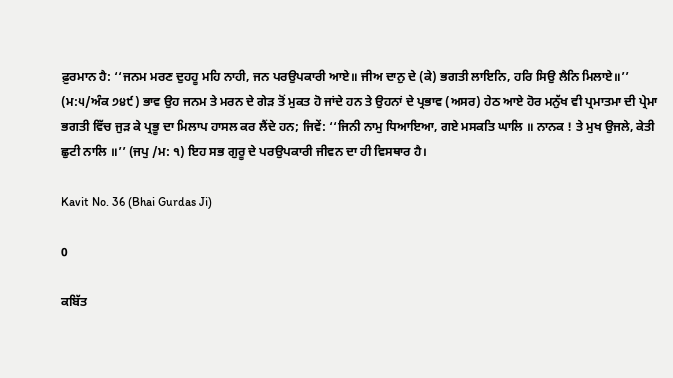ਫ਼ੁਰਮਾਨ ਹੈ: ‘‘ਜਨਮ ਮਰਣ ਦੁਹਹੂ ਮਹਿ ਨਾਹੀ, ਜਨ ਪਰਉਪਕਾਰੀ ਆਏ॥ ਜੀਅ ਦਾਨੁ ਦੇ (ਕੇ) ਭਗਤੀ ਲਾਇਨਿ, ਹਰਿ ਸਿਉ ਲੈਨਿ ਮਿਲਾਏ॥’’ (ਮ:੫/ਅੰਕ ੭੪੯) ਭਾਵ ਉਹ ਜਨਮ ਤੇ ਮਰਨ ਦੇ ਗੇੜ ਤੋਂ ਮੁਕਤ ਹੋ ਜਾਂਦੇ ਹਨ ਤੇ ਉਹਨਾਂ ਦੇ ਪ੍ਰਭਾਵ (ਅਸਰ) ਹੇਠ ਆਏ ਹੋਰ ਮਨੁੱਖ ਵੀ ਪ੍ਰਮਾਤਮਾ ਦੀ ਪ੍ਰੇਮਾ ਭਗਤੀ ਵਿੱਚ ਜੁੜ ਕੇ ਪ੍ਰਭੂ ਦਾ ਮਿਲਾਪ ਹਾਸਲ ਕਰ ਲੈਂਦੇ ਹਨ; ਜਿਵੇਂ: ‘‘ਜਿਨੀ ਨਾਮੁ ਧਿਆਇਆ, ਗਏ ਮਸਕਤਿ ਘਾਲਿ ॥ ਨਾਨਕ ! ਤੇ ਮੁਖ ਉਜਲੇ, ਕੇਤੀ ਛੁਟੀ ਨਾਲਿ ॥’’ (ਜਪੁ /ਮ: ੧) ਇਹ ਸਭ ਗੁਰੂ ਦੇ ਪਰਉਪਕਾਰੀ ਜੀਵਨ ਦਾ ਹੀ ਵਿਸਥਾਰ ਹੈ।

Kavit No. 36 (Bhai Gurdas Ji)

0

ਕਬਿੱਤ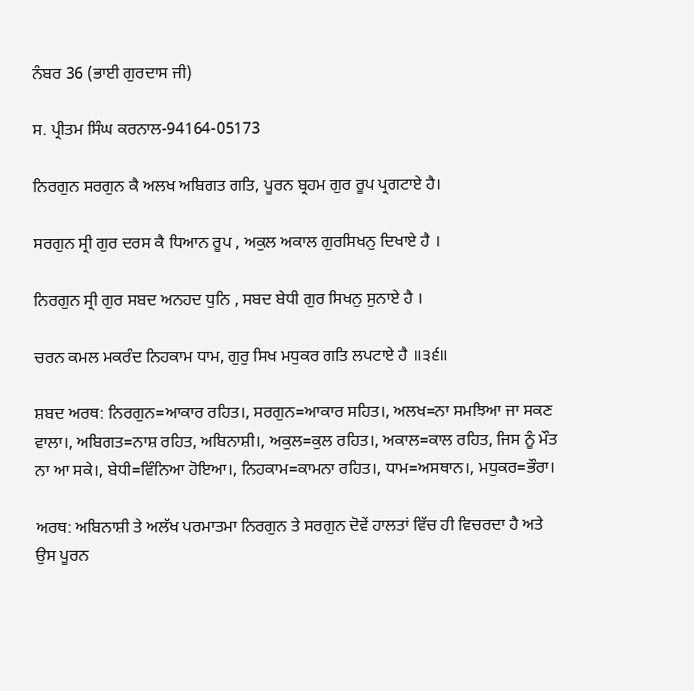ਨੰਬਰ 36 (ਭਾਈ ਗੁਰਦਾਸ ਜੀ)

ਸ. ਪ੍ਰੀਤਮ ਸਿੰਘ ਕਰਨਾਲ-94164-05173

ਨਿਰਗੁਨ ਸਰਗੁਨ ਕੈ ਅਲਖ ਅਬਿਗਤ ਗਤਿ, ਪੂਰਨ ਬ੍ਰਹਮ ਗੁਰ ਰੂਪ ਪ੍ਰਗਟਾਏ ਹੈ।

ਸਰਗੁਨ ਸ੍ਰੀ ਗੁਰ ਦਰਸ ਕੈ ਧਿਆਨ ਰੂਪ , ਅਕੁਲ ਅਕਾਲ ਗੁਰਸਿਖਨੁ ਦਿਖਾਏ ਹੈ ।

ਨਿਰਗੁਨ ਸ੍ਰੀ ਗੁਰ ਸਬਦ ਅਨਹਦ ਧੁਨਿ , ਸਬਦ ਬੇਧੀ ਗੁਰ ਸਿਖਨੁ ਸੁਨਾਏ ਹੈ ।

ਚਰਨ ਕਮਲ ਮਕਰੰਦ ਨਿਹਕਾਮ ਧਾਮ, ਗੁਰੁ ਸਿਖ ਮਧੁਕਰ ਗਤਿ ਲਪਟਾਏ ਹੈ ॥੩੬॥

ਸ਼ਬਦ ਅਰਥ: ਨਿਰਗੁਨ=ਆਕਾਰ ਰਹਿਤ।, ਸਰਗੁਨ=ਆਕਾਰ ਸਹਿਤ।, ਅਲਖ=ਨਾ ਸਮਝਿਆ ਜਾ ਸਕਣ ਵਾਲਾ।, ਅਬਿਗਤ=ਨਾਸ਼ ਰਹਿਤ, ਅਬਿਨਾਸ਼ੀ।, ਅਕੁਲ=ਕੁਲ ਰਹਿਤ।, ਅਕਾਲ=ਕਾਲ ਰਹਿਤ, ਜਿਸ ਨੂੰ ਮੌਤ ਨਾ ਆ ਸਕੇ।, ਬੇਧੀ=ਵਿੰਨਿਆ ਹੋਇਆ।, ਨਿਹਕਾਮ=ਕਾਮਨਾ ਰਹਿਤ।, ਧਾਮ=ਅਸਥਾਨ।, ਮਧੁਕਰ=ਭੌਰਾ।

ਅਰਥ: ਅਬਿਨਾਸ਼ੀ ਤੇ ਅਲੱਖ ਪਰਮਾਤਮਾ ਨਿਰਗੁਨ ਤੇ ਸਰਗੁਨ ਦੋਵੇਂ ਹਾਲਤਾਂ ਵਿੱਚ ਹੀ ਵਿਚਰਦਾ ਹੈ ਅਤੇ ਉਸ ਪੂਰਨ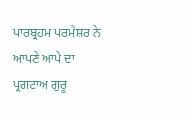ਪਾਰਬ੍ਰਹਮ ਪਰਮੇਸ਼ਰ ਨੇ ਆਪਣੇ ਆਪੇ ਦਾ ਪ੍ਰਗਟਾਅ ਗੁਰੂ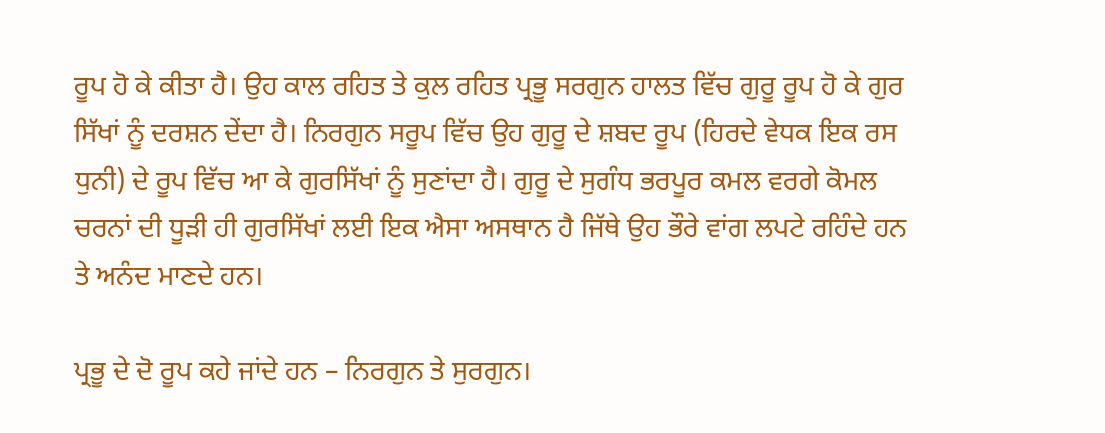ਰੂਪ ਹੋ ਕੇ ਕੀਤਾ ਹੈ। ਉਹ ਕਾਲ ਰਹਿਤ ਤੇ ਕੁਲ ਰਹਿਤ ਪ੍ਰਭੂ ਸਰਗੁਨ ਹਾਲਤ ਵਿੱਚ ਗੁਰੂ ਰੂਪ ਹੋ ਕੇ ਗੁਰ ਸਿੱਖਾਂ ਨੂੰ ਦਰਸ਼ਨ ਦੇਂਦਾ ਹੈ। ਨਿਰਗੁਨ ਸਰੂਪ ਵਿੱਚ ਉਹ ਗੁਰੂ ਦੇ ਸ਼ਬਦ ਰੂਪ (ਹਿਰਦੇ ਵੇਧਕ ਇਕ ਰਸ ਧੁਨੀ) ਦੇ ਰੂਪ ਵਿੱਚ ਆ ਕੇ ਗੁਰਸਿੱਖਾਂ ਨੂੰ ਸੁਣਾਂਦਾ ਹੈ। ਗੁਰੂ ਦੇ ਸੁਗੰਧ ਭਰਪੂਰ ਕਮਲ ਵਰਗੇ ਕੋਮਲ ਚਰਨਾਂ ਦੀ ਧੂੜੀ ਹੀ ਗੁਰਸਿੱਖਾਂ ਲਈ ਇਕ ਐਸਾ ਅਸਥਾਨ ਹੈ ਜਿੱਥੇ ਉਹ ਭੌਰੇ ਵਾਂਗ ਲਪਟੇ ਰਹਿੰਦੇ ਹਨ ਤੇ ਅਨੰਦ ਮਾਣਦੇ ਹਨ।

ਪ੍ਰਭੂ ਦੇ ਦੋ ਰੂਪ ਕਹੇ ਜਾਂਦੇ ਹਨ – ਨਿਰਗੁਨ ਤੇ ਸੁਰਗੁਨ।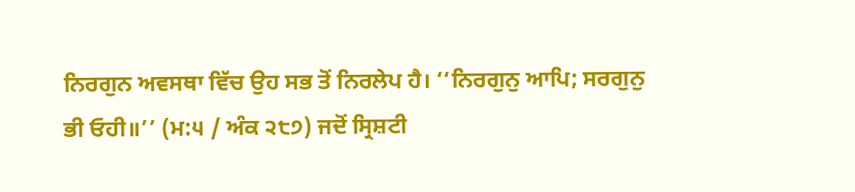ਨਿਰਗੁਨ ਅਵਸਥਾ ਵਿੱਚ ਉਹ ਸਭ ਤੋਂ ਨਿਰਲੇਪ ਹੈ। ‘‘ਨਿਰਗੁਨੁ ਆਪਿ; ਸਰਗੁਨੁ ਭੀ ਓਹੀ॥’’ (ਮ:੫ / ਅੰਕ ੨੮੭) ਜਦੋਂ ਸ੍ਰਿਸ਼ਟੀ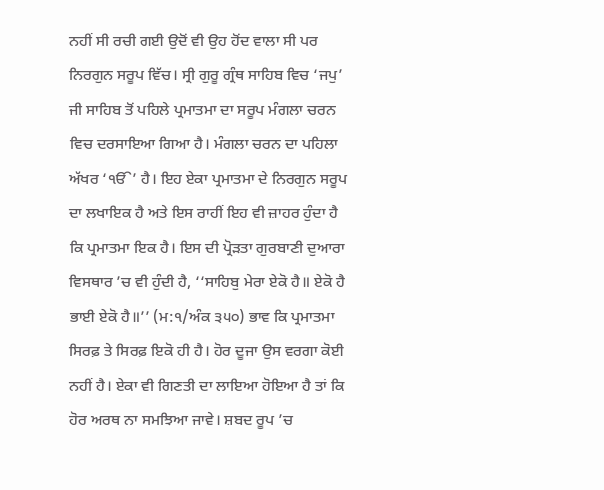ਨਹੀਂ ਸੀ ਰਚੀ ਗਈ ਉਦੋਂ ਵੀ ਉਹ ਹੋਂਦ ਵਾਲਾ ਸੀ ਪਰ ਨਿਰਗੁਨ ਸਰੂਪ ਵਿੱਚ। ਸ੍ਰੀ ਗੁਰੂ ਗ੍ਰੰਥ ਸਾਹਿਬ ਵਿਚ ‘ਜਪੁ’ ਜੀ ਸਾਹਿਬ ਤੋਂ ਪਹਿਲੇ ਪ੍ਰਮਾਤਮਾ ਦਾ ਸਰੂਪ ਮੰਗਲਾ ਚਰਨ ਵਿਚ ਦਰਸਾਇਆ ਗਿਆ ਹੈ। ਮੰਗਲਾ ਚਰਨ ਦਾ ਪਹਿਲਾ ਅੱਖਰ ‘ੴ’ ਹੈ। ਇਹ ਏਕਾ ਪ੍ਰਮਾਤਮਾ ਦੇ ਨਿਰਗੁਨ ਸਰੂਪ ਦਾ ਲਖਾਇਕ ਹੈ ਅਤੇ ਇਸ ਰਾਹੀਂ ਇਹ ਵੀ ਜ਼ਾਹਰ ਹੁੰਦਾ ਹੈ ਕਿ ਪ੍ਰਮਾਤਮਾ ਇਕ ਹੈ। ਇਸ ਦੀ ਪ੍ਰੋੜਤਾ ਗੁਰਬਾਣੀ ਦੁਆਰਾ ਵਿਸਥਾਰ ’ਚ ਵੀ ਹੁੰਦੀ ਹੈ, ‘‘ਸਾਹਿਬੁ ਮੇਰਾ ਏਕੋ ਹੈ॥ ਏਕੋ ਹੈ ਭਾਈ ਏਕੋ ਹੈ॥’’ (ਮ:੧/ਅੰਕ ੩੫੦) ਭਾਵ ਕਿ ਪ੍ਰਮਾਤਮਾ ਸਿਰਫ਼ ਤੇ ਸਿਰਫ਼ ਇਕੋ ਹੀ ਹੈ। ਹੋਰ ਦੂਜਾ ਉਸ ਵਰਗਾ ਕੋਈ ਨਹੀਂ ਹੈ। ਏਕਾ ਵੀ ਗਿਣਤੀ ਦਾ ਲਾਇਆ ਹੋਇਆ ਹੈ ਤਾਂ ਕਿ ਹੋਰ ਅਰਥ ਨਾ ਸਮਝਿਆ ਜਾਵੇ। ਸ਼ਬਦ ਰੂਪ ’ਚ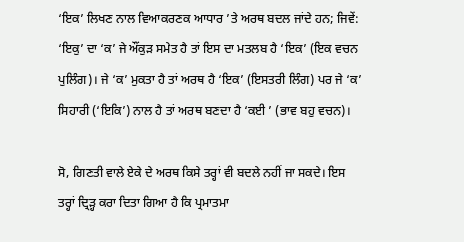‘ਇਕ’ ਲਿਖਣ ਨਾਲ ਵਿਆਕਰਣਕ ਆਧਾਰ ’ਤੇ ਅਰਥ ਬਦਲ ਜਾਂਦੇ ਹਨ; ਜਿਵੇਂ: ‘ਇਕੁ’ ਦਾ ‘ਕ’ ਜੇ ਔਂਕੁੜ ਸਮੇਤ ਹੈ ਤਾਂ ਇਸ ਦਾ ਮਤਲਬ ਹੈ ‘ਇਕ’ (ਇਕ ਵਚਨ ਪੁਲਿੰਗ)। ਜੇ ‘ਕ’ ਮੁਕਤਾ ਹੈ ਤਾਂ ਅਰਥ ਹੈ ‘ਇਕ’ (ਇਸਤਰੀ ਲਿੰਗ) ਪਰ ਜੇ ‘ਕ’ ਸਿਹਾਰੀ (‘ਇਕਿ’) ਨਾਲ ਹੈ ਤਾਂ ਅਰਥ ਬਣਦਾ ਹੈ ‘ਕਈ ’ (ਭਾਵ ਬਹੁ ਵਚਨ)।

ਸੋ, ਗਿਣਤੀ ਵਾਲੇ ਏਕੇ ਦੇ ਅਰਥ ਕਿਸੇ ਤਰ੍ਹਾਂ ਵੀ ਬਦਲੇ ਨਹੀਂ ਜਾ ਸਕਦੇ। ਇਸ ਤਰ੍ਹਾਂ ਦ੍ਰਿੜ੍ਹ ਕਰਾ ਦਿਤਾ ਗਿਆ ਹੈ ਕਿ ਪ੍ਰਮਾਤਮਾ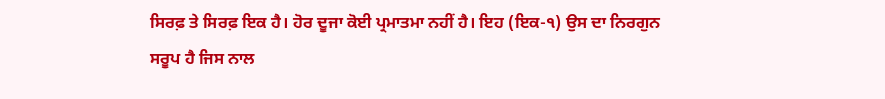ਸਿਰਫ਼ ਤੇ ਸਿਰਫ਼ ਇਕ ਹੈ। ਹੋਰ ਦੂਜਾ ਕੋਈ ਪ੍ਰਮਾਤਮਾ ਨਹੀਂ ਹੈ। ਇਹ (ਇਕ-੧) ਉਸ ਦਾ ਨਿਰਗੁਨ ਸਰੂਪ ਹੈ ਜਿਸ ਨਾਲ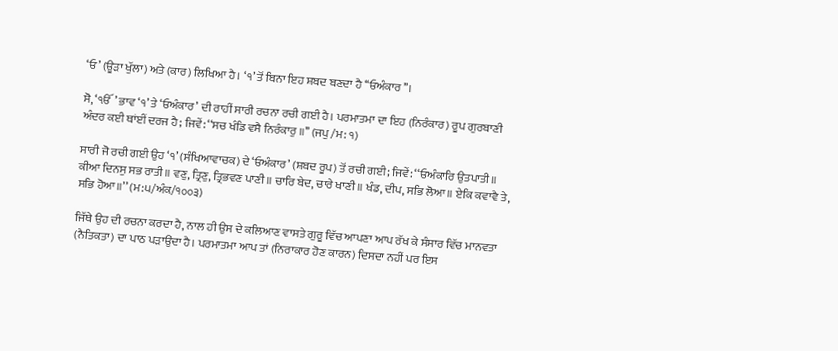‘ਓ’ (ਊੜਾ ਖੁੱਲਾ) ਅਤੇ (ਕਾਰ) ਲਿਖਿਆ ਹੈ। ‘੧’ ਤੋਂ ਬਿਨਾ ਇਹ ਸ਼ਬਦ ਬਣਦਾ ਹੈ ‘‘ਓਅੰਕਾਰ’’।

ਸੋ, ‘ੴ’ ਭਾਵ ‘੧’ ਤੇ ‘ਓਅੰਕਾਰ’ ਦੀ ਰਾਹੀਂ ਸਾਰੀ ਰਚਨਾ ਰਚੀ ਗਈ ਹੈ। ਪਰਮਾਤਮਾ ਦਾ ਇਹ (ਨਿਰੰਕਾਰ) ਰੂਪ ਗੁਰਬਾਣੀ ਅੰਦਰ ਕਈ ਥਾਂਈਂ ਦਰਜ ਹੈ; ਜਿਵੇਂ: ‘‘ਸਚ ਖੰਡਿ ਵਸੈ ਨਿਰੰਕਾਰੁ ॥’’ (ਜਪੁ /ਮ: ੧)

ਸਾਰੀ ਜੋ ਰਚੀ ਗਈ ਉਹ ‘੧’ (ਸੰਖਿਆਵਾਚਕ) ਦੇ ‘ਓਅੰਕਾਰ’ (ਸ਼ਬਦ ਰੂਪ) ਤੋਂ ਰਚੀ ਗਈ; ਜਿਵੇਂ: ‘‘ਓਅੰਕਾਰਿ ਉਤਪਾਤੀ॥ ਕੀਆ ਦਿਨਸੁ ਸਭ ਰਾਤੀ॥ ਵਣੁ, ਤ੍ਰਿਣੁ, ਤ੍ਰਿਭਵਣ ਪਾਣੀ॥ ਚਾਰਿ ਬੇਦ, ਚਾਰੇ ਖਾਣੀ॥ ਖੰਡ, ਦੀਪ, ਸਭਿ ਲੋਆ॥ ਏਕਿ ਕਵਾਵੈ ਤੇ, ਸਭਿ ਹੋਆ॥’’ (ਮ:੫/ਅੰਕ/੧੦੦੩)

ਜਿੱਥੇ ਉਹ ਦੀ ਰਚਨਾ ਕਰਦਾ ਹੈ, ਨਾਲ ਹੀ ਉਸ ਦੇ ਕਲਿਆਣ ਵਾਸਤੇ ਗੁਰੂ ਵਿੱਚ ਆਪਣਾ ਆਪ ਰੱਖ ਕੇ ਸੰਸਾਰ ਵਿੱਚ ਮਾਨਵਤਾ (ਨੈਤਿਕਤਾ) ਦਾ ਪਾਠ ਪੜਾਉਂਦਾ ਹੈ। ਪਰਮਾਤਮਾ ਆਪ ਤਾਂ (ਨਿਰਾਕਾਰ ਹੋਣ ਕਾਰਨ) ਦਿਸਦਾ ਨਹੀਂ ਪਰ ਇਸ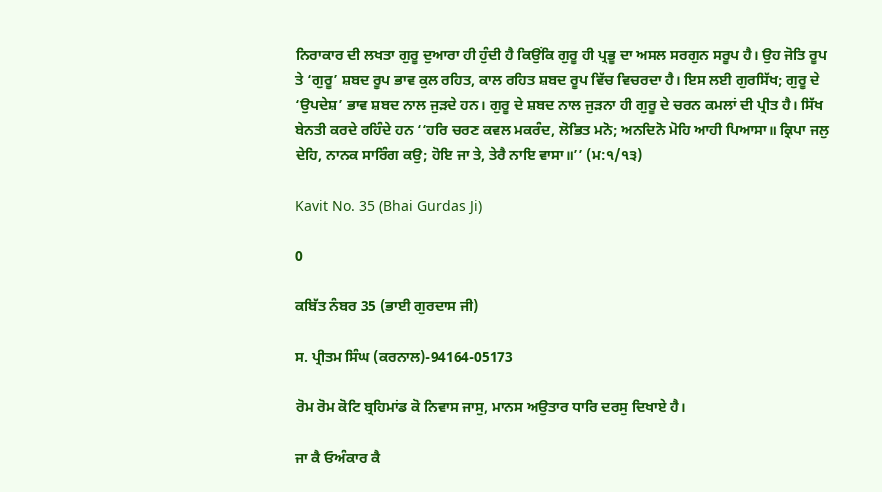ਨਿਰਾਕਾਰ ਦੀ ਲਖਤਾ ਗੁਰੂ ਦੁਆਰਾ ਹੀ ਹੁੰਦੀ ਹੈ ਕਿਉਂਕਿ ਗੁਰੂ ਹੀ ਪ੍ਰਭੂ ਦਾ ਅਸਲ ਸਰਗੁਨ ਸਰੂਪ ਹੈ। ਉਹ ਜੋਤਿ ਰੂਪ ਤੇ ‘ਗੁਰੂ’ ਸ਼ਬਦ ਰੂਪ ਭਾਵ ਕੁਲ ਰਹਿਤ, ਕਾਲ ਰਹਿਤ ਸ਼ਬਦ ਰੂਪ ਵਿੱਚ ਵਿਚਰਦਾ ਹੈ। ਇਸ ਲਈ ਗੁਰਸਿੱਖ; ਗੁਰੂ ਦੇ ‘ਉਪਦੇਸ਼’ ਭਾਵ ਸ਼ਬਦ ਨਾਲ ਜੁੜਦੇ ਹਨ। ਗੁਰੂ ਦੇ ਸ਼ਬਦ ਨਾਲ ਜੁੜਨਾ ਹੀ ਗੁਰੂ ਦੇ ਚਰਨ ਕਮਲਾਂ ਦੀ ਪ੍ਰੀਤ ਹੈ। ਸਿੱਖ ਬੇਨਤੀ ਕਰਦੇ ਰਹਿੰਦੇ ਹਨ ‘‘ਹਰਿ ਚਰਣ ਕਵਲ ਮਕਰੰਦ, ਲੋਭਿਤ ਮਨੋ; ਅਨਦਿਨੋ ਮੋਹਿ ਆਹੀ ਪਿਆਸਾ॥ ਕ੍ਰਿਪਾ ਜਲੁ ਦੇਹਿ, ਨਾਨਕ ਸਾਰਿੰਗ ਕਉ; ਹੋਇ ਜਾ ਤੇ, ਤੇਰੈ ਨਾਇ ਵਾਸਾ॥’’ (ਮ:੧/੧੩)

Kavit No. 35 (Bhai Gurdas Ji)

0

ਕਬਿੱਤ ਨੰਬਰ 35 (ਭਾਈ ਗੁਰਦਾਸ ਜੀ)

ਸ. ਪ੍ਰੀਤਮ ਸਿੰਘ (ਕਰਨਾਲ)-94164-05173

ਰੋਮ ਰੋਮ ਕੋਟਿ ਬ੍ਰਹਿਮਾਂਡ ਕੋ ਨਿਵਾਸ ਜਾਸੁ, ਮਾਨਸ ਅਉਤਾਰ ਧਾਰਿ ਦਰਸੁ ਦਿਖਾਏ ਹੈ।

ਜਾ ਕੈ ਓਅੰਕਾਰ ਕੈ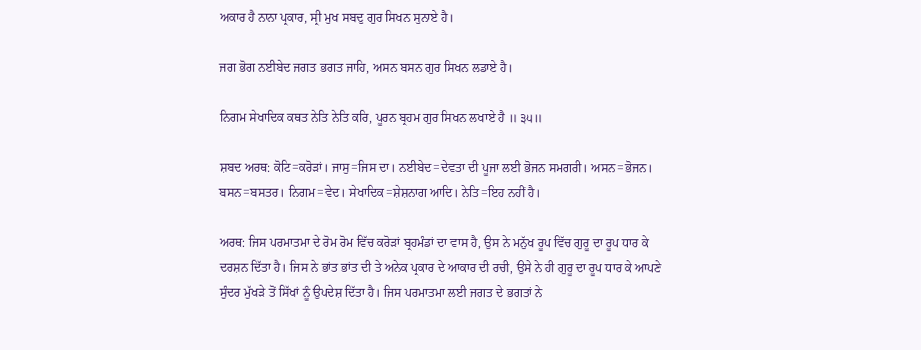ਅਕਾਰ ਹੈ ਨਾਨਾ ਪ੍ਰਕਾਰ, ਸ੍ਰੀ ਮੁਖ ਸਬਦੁ ਗੁਰ ਸਿਖਨ ਸੁਨਾਏ ਹੈ।

ਜਗ ਭੋਗ ਨਈਬੇਦ ਜਗਤ ਭਗਤ ਜਾਹਿ, ਅਸਨ ਬਸਨ ਗੁਰ ਸਿਖਨ ਲਡਾਏ ਹੈ।

ਨਿਗਮ ਸੇਖਾਦਿਕ ਕਥਤ ਨੇਤਿ ਨੇਤਿ ਕਰਿ, ਪੂਰਨ ਬ੍ਰਹਮ ਗੁਰ ਸਿਖਨ ਲਖਾਏ ਹੈ ॥ ੩੫॥

ਸ਼ਬਦ ਅਰਥ: ਕੋਟਿ=ਕਰੋੜਾਂ। ਜਾਸੁ=ਜਿਸ ਦਾ। ਨਈਬੇਦ=ਦੇਵਤਾ ਦੀ ਪੂਜਾ ਲਈ ਭੋਜਨ ਸਮਗਰੀ। ਅਸਨ=ਭੋਜਨ। ਬਸਨ=ਬਸਤਰ। ਨਿਗਮ=ਵੇਦ। ਸੇਖਾਦਿਕ=ਸ਼ੇਸ਼ਨਾਗ ਆਦਿ। ਨੇਤਿ=ਇਹ ਨਹੀਂ ਹੈ।

ਅਰਥ: ਜਿਸ ਪਰਮਾਤਮਾ ਦੇ ਰੋਮ ਰੋਮ ਵਿੱਚ ਕਰੋੜਾਂ ਬ੍ਰਹਮੰਡਾਂ ਦਾ ਵਾਸ ਹੈ, ਉਸ ਨੇ ਮਨੁੱਖ ਰੂਪ ਵਿੱਚ ਗੁਰੂ ਦਾ ਰੂਪ ਧਾਰ ਕੇ ਦਰਸ਼ਨ ਦਿੱਤਾ ਹੈ। ਜਿਸ ਨੇ ਭਾਂਤ ਭਾਂਤ ਦੀ ਤੇ ਅਨੇਕ ਪ੍ਰਕਾਰ ਦੇ ਆਕਾਰ ਦੀ ਰਚੀ, ਉਸੇ ਨੇ ਹੀ ਗੁਰੂ ਦਾ ਰੂਪ ਧਾਰ ਕੇ ਆਪਣੇ ਸੁੰਦਰ ਮੁੱਖੜੇ ਤੋਂ ਸਿੱਖਾਂ ਨੂੰ ਉਪਦੇਸ਼ ਦਿੱਤਾ ਹੈ। ਜਿਸ ਪਰਮਾਤਮਾ ਲਈ ਜਗਤ ਦੇ ਭਗਤਾਂ ਨੇ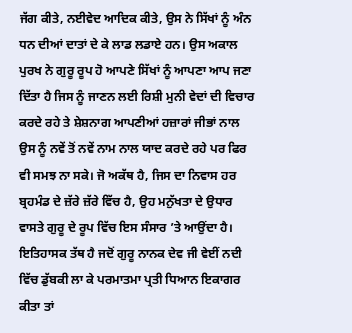ਜੱਗ ਕੀਤੇ, ਨਈਵੇਦ ਆਦਿਕ ਕੀਤੇ, ਉਸ ਨੇ ਸਿੱਖਾਂ ਨੂੰ ਅੰਨ ਧਨ ਦੀਆਂ ਦਾਤਾਂ ਦੇ ਕੇ ਲਾਡ ਲਡਾਏ ਹਨ। ਉਸ ਅਕਾਲ ਪੁਰਖ ਨੇ ਗੁਰੂ ਰੂਪ ਹੋ ਆਪਣੇ ਸਿੱਖਾਂ ਨੂੰ ਆਪਣਾ ਆਪ ਜਣਾ ਦਿੱਤਾ ਹੈ ਜਿਸ ਨੂੰ ਜਾਣਨ ਲਈ ਰਿਸ਼ੀ ਮੁਨੀ ਵੇਦਾਂ ਦੀ ਵਿਚਾਰ ਕਰਦੇ ਰਹੇ ਤੇ ਸ਼ੇਸ਼ਨਾਗ ਆਪਣੀਆਂ ਹਜ਼ਾਰਾਂ ਜੀਭਾਂ ਨਾਲ ਉਸ ਨੂੰ ਨਵੇਂ ਤੋਂ ਨਵੇਂ ਨਾਮ ਨਾਲ ਯਾਦ ਕਰਦੇ ਰਹੇ ਪਰ ਫਿਰ ਵੀ ਸਮਝ ਨਾ ਸਕੇ। ਜੋ ਅਕੱਥ ਹੈ, ਜਿਸ ਦਾ ਨਿਵਾਸ ਹਰ ਬ੍ਰਹਮੰਡ ਦੇ ਜ਼ੱਰੇ ਜ਼ੱਰੇ ਵਿੱਚ ਹੈ, ਉਹ ਮਨੁੱਖਤਾ ਦੇ ਉਧਾਰ ਵਾਸਤੇ ਗੁਰੂ ਦੇ ਰੂਪ ਵਿੱਚ ਇਸ ਸੰਸਾਰ ’ਤੇ ਆਉਂਦਾ ਹੈ। ਇਤਿਹਾਸਕ ਤੱਥ ਹੈ ਜਦੋਂ ਗੁਰੂ ਨਾਨਕ ਦੇਵ ਜੀ ਵੇਈਂ ਨਦੀ ਵਿੱਚ ਡੁੱਬਕੀ ਲਾ ਕੇ ਪਰਮਾਤਮਾ ਪ੍ਰਤੀ ਧਿਆਨ ਇਕਾਗਰ ਕੀਤਾ ਤਾਂ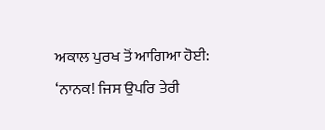ਅਕਾਲ ਪੁਰਖ ਤੋਂ ਆਗਿਆ ਹੋਈ: ‘ਨਾਨਕ! ਜਿਸ ਉਪਰਿ ਤੇਰੀ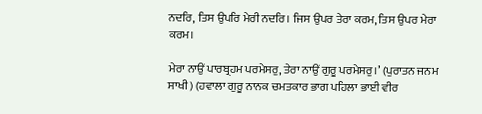ਨਦਰਿ, ਤਿਸ ਉਪਰਿ ਮੇਰੀ ਨਦਰਿ। ਜਿਸ ਉਪਰ ਤੇਰਾ ਕਰਮ, ਤਿਸ ਉਪਰ ਮੇਰਾ ਕਰਮ।

ਮੇਰਾ ਨਾਉਂ ਪਾਰਬ੍ਰਹਮ ਪਰਮੇਸਰੁ, ਤੇਰਾ ਨਾਉਂ ਗੁਰੂ ਪਰਮੇਸਰੁ।’ (ਪੁਰਾਤਨ ਜਨਮ ਸਾਖੀ) (ਹਵਾਲਾ ਗੁਰੂ ਨਾਨਕ ਚਮਤਕਾਰ ਭਾਗ ਪਹਿਲਾ ਭਾਈ ਵੀਰ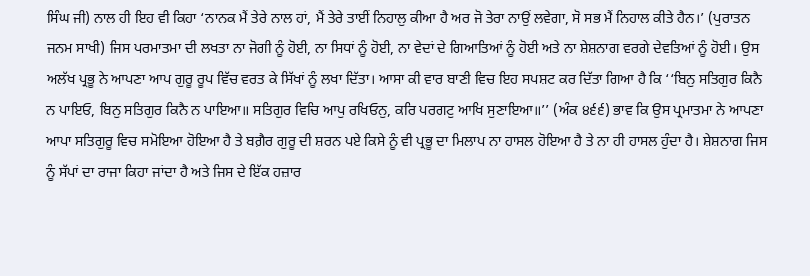ਸਿੰਘ ਜੀ) ਨਾਲ ਹੀ ਇਹ ਵੀ ਕਿਹਾ ‘ਨਾਨਕ ਮੈਂ ਤੇਰੇ ਨਾਲ ਹਾਂ, ਮੈਂ ਤੇਰੇ ਤਾਈਂ ਨਿਹਾਲੁ ਕੀਆ ਹੈ ਅਰ ਜੋ ਤੇਰਾ ਨਾਉਂ ਲਵੇਗਾ, ਸੋ ਸਭ ਮੈਂ ਨਿਹਾਲ ਕੀਤੇ ਹੈਨ।’ (ਪੁਰਾਤਨ ਜਨਮ ਸਾਖੀ) ਜਿਸ ਪਰਮਾਤਮਾ ਦੀ ਲਖਤਾ ਨਾ ਜੋਗੀ ਨੂੰ ਹੋਈ, ਨਾ ਸਿਧਾਂ ਨੂੰ ਹੋਈ, ਨਾ ਵੇਦਾਂ ਦੇ ਗਿਆਤਿਆਂ ਨੂੰ ਹੋਈ ਅਤੇ ਨਾ ਸ਼ੇਸ਼ਨਾਗ ਵਰਗੇ ਦੇਵਤਿਆਂ ਨੂੰ ਹੋਈ। ਉਸ ਅਲੱਖ ਪ੍ਰਭੂ ਨੇ ਆਪਣਾ ਆਪ ਗੁਰੂ ਰੂਪ ਵਿੱਚ ਵਰਤ ਕੇ ਸਿੱਖਾਂ ਨੂੰ ਲਖਾ ਦਿੱਤਾ। ਆਸਾ ਕੀ ਵਾਰ ਬਾਣੀ ਵਿਚ ਇਹ ਸਪਸ਼ਟ ਕਰ ਦਿੱਤਾ ਗਿਆ ਹੈ ਕਿ ‘‘ਬਿਨੁ ਸਤਿਗੁਰ ਕਿਨੈ ਨ ਪਾਇਓ, ਬਿਨੁ ਸਤਿਗੁਰ ਕਿਨੈ ਨ ਪਾਇਆ॥ ਸਤਿਗੁਰ ਵਿਚਿ ਆਪੁ ਰਖਿਓਨੁ, ਕਰਿ ਪਰਗਟੁ ਆਖਿ ਸੁਣਾਇਆ॥’’ (ਅੰਕ ੪੬੬) ਭਾਵ ਕਿ ਉਸ ਪ੍ਰਮਾਤਮਾ ਨੇ ਆਪਣਾ ਆਪਾ ਸਤਿਗੁਰੂ ਵਿਚ ਸਮੋਇਆ ਹੋਇਆ ਹੈ ਤੇ ਬਗ਼ੈਰ ਗੁਰੂ ਦੀ ਸ਼ਰਨ ਪਏ ਕਿਸੇ ਨੂੰ ਵੀ ਪ੍ਰਭੂ ਦਾ ਮਿਲਾਪ ਨਾ ਹਾਸਲ ਹੋਇਆ ਹੈ ਤੇ ਨਾ ਹੀ ਹਾਸਲ ਹੁੰਦਾ ਹੈ। ਸ਼ੇਸ਼ਨਾਗ ਜਿਸ ਨੂੰ ਸੱਪਾਂ ਦਾ ਰਾਜਾ ਕਿਹਾ ਜਾਂਦਾ ਹੈ ਅਤੇ ਜਿਸ ਦੇ ਇੱਕ ਹਜ਼ਾਰ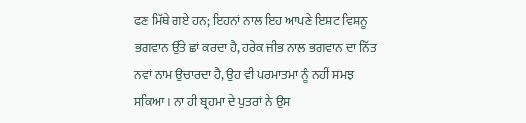ਫਣ ਮਿੱਥੇ ਗਏ ਹਨ; ਇਹਨਾਂ ਨਾਲ ਇਹ ਆਪਣੇ ਇਸ਼ਟ ਵਿਸ਼ਨੂ ਭਗਵਾਨ ਉੱਤੇ ਛਾਂ ਕਰਦਾ ਹੈ, ਹਰੇਕ ਜੀਭ ਨਾਲ ਭਗਵਾਨ ਦਾ ਨਿੱਤ ਨਵਾਂ ਨਾਮ ਉਚਾਰਦਾ ਹੈ, ਉਹ ਵੀ ਪਰਮਾਤਮਾ ਨੂੰ ਨਹੀਂ ਸਮਝ ਸਕਿਆ। ਨਾ ਹੀ ਬ੍ਰਹਮਾ ਦੇ ਪੁਤਰਾਂ ਨੇ ਉਸ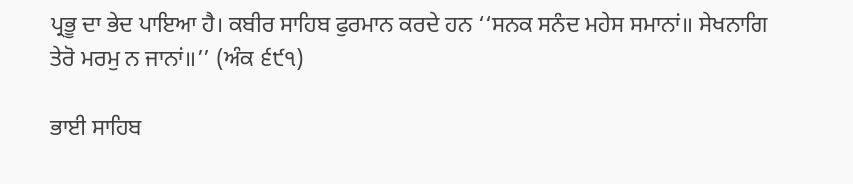ਪ੍ਰਭੂ ਦਾ ਭੇਦ ਪਾਇਆ ਹੈ। ਕਬੀਰ ਸਾਹਿਬ ਫੁਰਮਾਨ ਕਰਦੇ ਹਨ ‘‘ਸਨਕ ਸਨੰਦ ਮਹੇਸ ਸਮਾਨਾਂ॥ ਸੇਖਨਾਗਿ ਤੇਰੋ ਮਰਮੁ ਨ ਜਾਨਾਂ॥’’ (ਅੰਕ ੬੯੧)

ਭਾਈ ਸਾਹਿਬ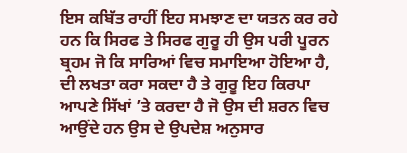ਇਸ ਕਬਿੱਤ ਰਾਹੀਂ ਇਹ ਸਮਝਾਣ ਦਾ ਯਤਨ ਕਰ ਰਹੇ ਹਨ ਕਿ ਸਿਰਫ ਤੇ ਸਿਰਫ ਗੁਰੂ ਹੀ ਉਸ ਪਰੀ ਪੂਰਨ ਬ੍ਰਹਮ ਜੋ ਕਿ ਸਾਰਿਆਂ ਵਿਚ ਸਮਾਇਆ ਹੋਇਆ ਹੈ, ਦੀ ਲਖਤਾ ਕਰਾ ਸਕਦਾ ਹੈ ਤੇ ਗੁਰੂ ਇਹ ਕਿਰਪਾ ਆਪਣੇ ਸਿੱਖਾਂ ’ਤੇ ਕਰਦਾ ਹੈ ਜੋ ਉਸ ਦੀ ਸ਼ਰਨ ਵਿਚ ਆਉਂਦੇ ਹਨ ਉਸ ਦੇ ਉਪਦੇਸ਼ ਅਨੁਸਾਰ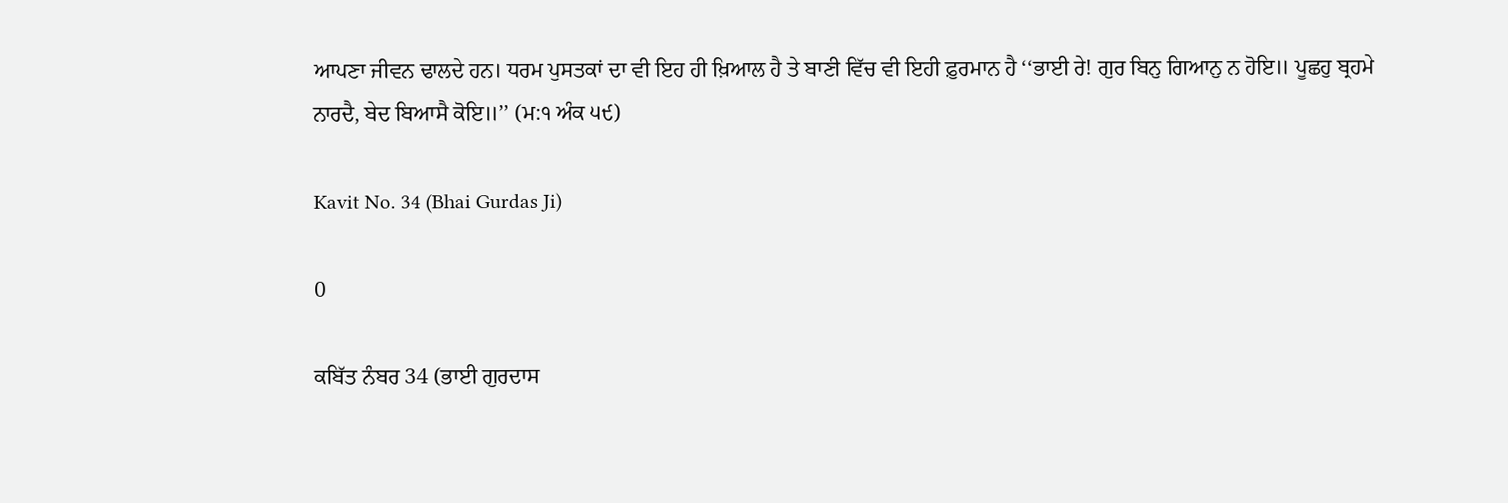ਆਪਣਾ ਜੀਵਨ ਢਾਲਦੇ ਹਨ। ਧਰਮ ਪੁਸਤਕਾਂ ਦਾ ਵੀ ਇਹ ਹੀ ਖ਼ਿਆਲ ਹੈ ਤੇ ਬਾਣੀ ਵਿੱਚ ਵੀ ਇਹੀ ਫ਼ੁਰਮਾਨ ਹੈ ‘‘ਭਾਈ ਰੇ! ਗੁਰ ਬਿਨੁ ਗਿਆਨੁ ਨ ਹੋਇ॥ ਪੂਛਹੁ ਬ੍ਰਹਮੇ ਨਾਰਦੈ, ਬੇਦ ਬਿਆਸੈ ਕੋਇ॥’’ (ਮ:੧ ਅੰਕ ੫੯)

Kavit No. 34 (Bhai Gurdas Ji)

0

ਕਬਿੱਤ ਨੰਬਰ 34 (ਭਾਈ ਗੁਰਦਾਸ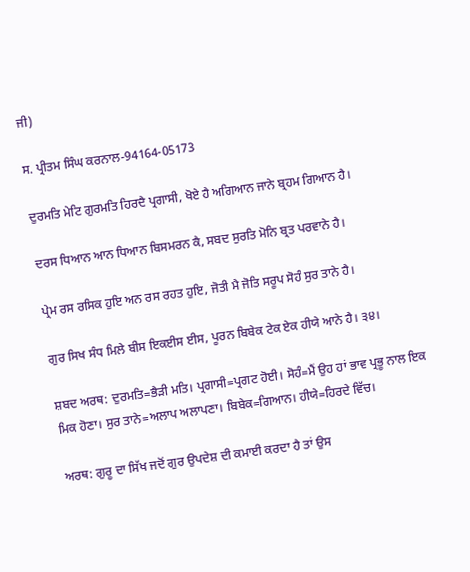ਜੀ)

ਸ. ਪ੍ਰੀਤਮ ਸਿੰਘ ਕਰਨਾਲ-94164-05173

ਦੁਰਮਤਿ ਮੇਟਿ ਗੁਰਮਤਿ ਹਿਰਦੈ ਪ੍ਰਗਾਸੀ, ਖੋਏ ਹੈ ਅਗਿਆਨ ਜਾਨੇ ਬ੍ਰਹਮ ਗਿਆਨ ਹੈ।

ਦਰਸ ਧਿਆਨ ਆਨ ਧਿਆਨ ਬਿਸਮਰਨ ਕੈ, ਸਬਦ ਸੁਰਤਿ ਮੋਨਿ ਬ੍ਰਤ ਪਰਵਾਨੇ ਹੈ।

ਪ੍ਰੇਮ ਰਸ ਰਸਿਕ ਹੁਇ ਅਨ ਰਸ ਰਹਤ ਹੁਇ, ਜੋਤੀ ਮੈ ਜੋਤਿ ਸਰੂਪ ਸੋਹੰ ਸੁਰ ਤਾਨੇ ਹੈ।

ਗੁਰ ਸਿਖ ਸੰਧ ਮਿਲੇ ਬੀਸ ਇਕਈਸ ਈਸ, ਪੂਰਨ ਬਿਬੇਕ ਟੇਕ ਏਕ ਹੀਯੇ ਆਨੇ ਹੈ। ੩੪।

ਸ਼ਬਦ ਅਰਥ: ਦੁਰਮਤਿ=ਭੈੜੀ ਮਤਿ। ਪ੍ਰਗਾਸੀ=ਪ੍ਰਗਟ ਹੋਈ। ਸੋਹੰ=ਮੈਂ ਉਹ ਹਾਂ ਭਾਵ ਪ੍ਰਭੂ ਨਾਲ ਇਕ ਮਿਕ ਹੋਣਾ। ਸੁਰ ਤਾਨੇ=ਅਲਾਪ ਅਲਾਪਣਾ। ਬਿਬੇਕ=ਗਿਆਨ। ਹੀਯੇ=ਹਿਰਦੇ ਵਿੱਚ।

ਅਰਥ: ਗੁਰੂ ਦਾ ਸਿੱਖ ਜਦੋਂ ਗੁਰ ਉਪਦੇਸ਼ ਦੀ ਕਮਾਈ ਕਰਦਾ ਹੈ ਤਾਂ ਉਸ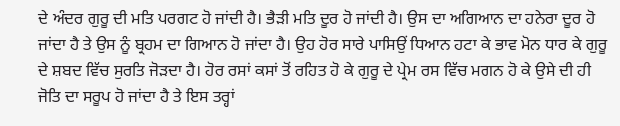ਦੇ ਅੰਦਰ ਗੁਰੂ ਦੀ ਮਤਿ ਪਰਗਟ ਹੋ ਜਾਂਦੀ ਹੈ। ਭੈੜੀ ਮਤਿ ਦੂਰ ਹੋ ਜਾਂਦੀ ਹੈ। ਉਸ ਦਾ ਅਗਿਆਨ ਦਾ ਹਨੇਰਾ ਦੂਰ ਹੋ ਜਾਂਦਾ ਹੈ ਤੇ ਉਸ ਨੂੰ ਬ੍ਰਹਮ ਦਾ ਗਿਆਨ ਹੋ ਜਾਂਦਾ ਹੈ। ਉਹ ਹੋਰ ਸਾਰੇ ਪਾਸਿਉਂ ਧਿਆਨ ਹਟਾ ਕੇ ਭਾਵ ਮੋਨ ਧਾਰ ਕੇ ਗੁਰੂ ਦੇ ਸ਼ਬਦ ਵਿੱਚ ਸੁਰਤਿ ਜੋੜਦਾ ਹੈ। ਹੋਰ ਰਸਾਂ ਕਸਾਂ ਤੋਂ ਰਹਿਤ ਹੋ ਕੇ ਗੁਰੂ ਦੇ ਪ੍ਰੇਮ ਰਸ ਵਿੱਚ ਮਗਨ ਹੋ ਕੇ ਉਸੇ ਦੀ ਹੀ ਜੋਤਿ ਦਾ ਸਰੂਪ ਹੋ ਜਾਂਦਾ ਹੈ ਤੇ ਇਸ ਤਰ੍ਹਾਂ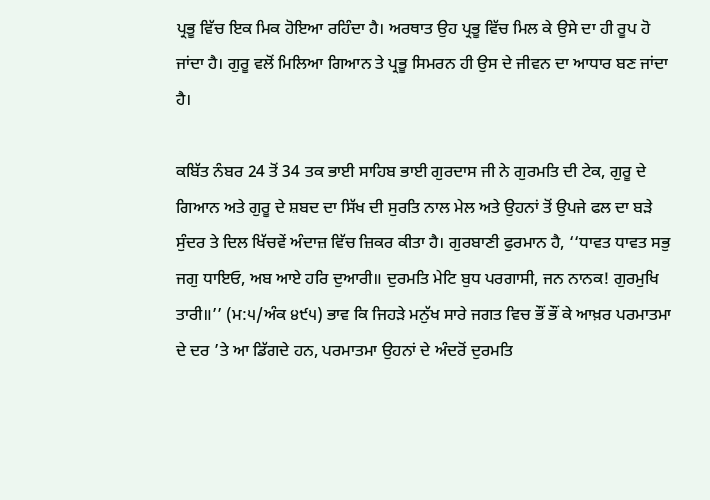ਪ੍ਰਭੂ ਵਿੱਚ ਇਕ ਮਿਕ ਹੋਇਆ ਰਹਿੰਦਾ ਹੈ। ਅਰਥਾਤ ਉਹ ਪ੍ਰਭੂ ਵਿੱਚ ਮਿਲ ਕੇ ਉਸੇ ਦਾ ਹੀ ਰੂਪ ਹੋ ਜਾਂਦਾ ਹੈ। ਗੁਰੂ ਵਲੋਂ ਮਿਲਿਆ ਗਿਆਨ ਤੇ ਪ੍ਰਭੂ ਸਿਮਰਨ ਹੀ ਉਸ ਦੇ ਜੀਵਨ ਦਾ ਆਧਾਰ ਬਣ ਜਾਂਦਾ ਹੈ।

ਕਬਿੱਤ ਨੰਬਰ 24 ਤੋਂ 34 ਤਕ ਭਾਈ ਸਾਹਿਬ ਭਾਈ ਗੁਰਦਾਸ ਜੀ ਨੇ ਗੁਰਮਤਿ ਦੀ ਟੇਕ, ਗੁਰੂ ਦੇ ਗਿਆਨ ਅਤੇ ਗੁਰੂ ਦੇ ਸ਼ਬਦ ਦਾ ਸਿੱਖ ਦੀ ਸੁਰਤਿ ਨਾਲ ਮੇਲ ਅਤੇ ਉਹਨਾਂ ਤੋਂ ਉਪਜੇ ਫਲ ਦਾ ਬੜੇ ਸੁੰਦਰ ਤੇ ਦਿਲ ਖਿੱਚਵੇਂ ਅੰਦਾਜ਼ ਵਿੱਚ ਜ਼ਿਕਰ ਕੀਤਾ ਹੈ। ਗੁਰਬਾਣੀ ਫੁਰਮਾਨ ਹੈ, ‘‘ਧਾਵਤ ਧਾਵਤ ਸਭੁ ਜਗੁ ਧਾਇਓ, ਅਬ ਆਏ ਹਰਿ ਦੁਆਰੀ॥ ਦੁਰਮਤਿ ਮੇਟਿ ਬੁਧ ਪਰਗਾਸੀ, ਜਨ ਨਾਨਕ! ਗੁਰਮੁਖਿ ਤਾਰੀ॥’’ (ਮ:੫/ਅੰਕ ੪੯੫) ਭਾਵ ਕਿ ਜਿਹੜੇ ਮਨੁੱਖ ਸਾਰੇ ਜਗਤ ਵਿਚ ਭੌਂ ਭੌਂ ਕੇ ਆਖ਼ਰ ਪਰਮਾਤਮਾ ਦੇ ਦਰ ’ਤੇ ਆ ਡਿੱਗਦੇ ਹਨ, ਪਰਮਾਤਮਾ ਉਹਨਾਂ ਦੇ ਅੰਦਰੋਂ ਦੁਰਮਤਿ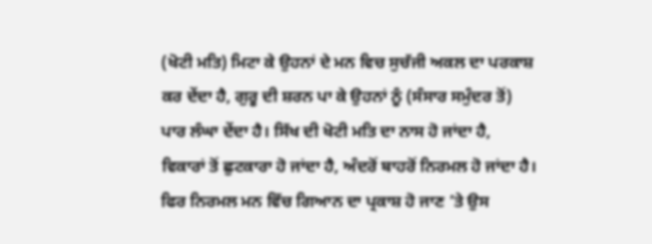(ਖੋਟੀ ਮਤਿ) ਮਿਟਾ ਕੇ ਉਹਨਾਂ ਦੇ ਮਨ ਵਿਚ ਸੁਚੱਜੀ ਅਕਲ ਦਾ ਪਰਕਾਸ਼ ਕਰ ਦੇਂਦਾ ਹੈ, ਗੁਰੂ ਦੀ ਸ਼ਰਨ ਪਾ ਕੇ ਉਹਨਾਂ ਨੂੰ (ਸੰਸਾਰ ਸਮੁੰਦਰ ਤੋਂ) ਪਾਰ ਲੰਘਾ ਦੇਂਦਾ ਹੈ। ਸਿੱਖ ਦੀ ਖੋਟੀ ਮਤਿ ਦਾ ਨਾਸ ਹੋ ਜਾਂਦਾ ਹੈ, ਵਿਕਾਰਾਂ ਤੋਂ ਛੁਟਕਾਰਾ ਹੋ ਜਾਂਦਾ ਹੈ, ਅੰਦਰੋਂ ਬਾਹਰੋਂ ਨਿਰਮਲ ਹੋ ਜਾਂਦਾ ਹੈ। ਫਿਰ ਨਿਰਮਲ ਮਨ ਵਿੱਚ ਗਿਆਨ ਦਾ ਪ੍ਰਕਾਸ਼ ਹੋ ਜਾਣ ’ਤੇ ਉਸ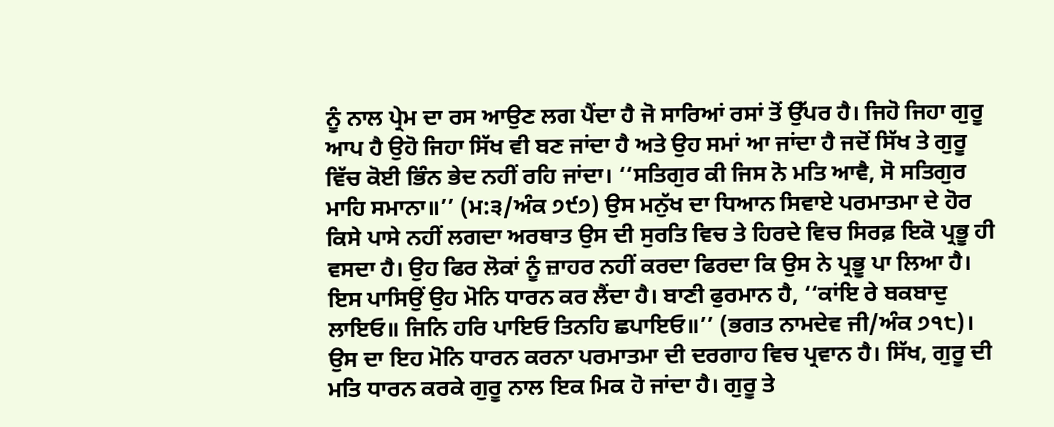ਨੂੰ ਨਾਲ ਪ੍ਰੇਮ ਦਾ ਰਸ ਆਉਣ ਲਗ ਪੈਂਦਾ ਹੈ ਜੋ ਸਾਰਿਆਂ ਰਸਾਂ ਤੋਂ ਉੱਪਰ ਹੈ। ਜਿਹੋ ਜਿਹਾ ਗੁਰੂ ਆਪ ਹੈ ਉਹੋ ਜਿਹਾ ਸਿੱਖ ਵੀ ਬਣ ਜਾਂਦਾ ਹੈ ਅਤੇ ਉਹ ਸਮਾਂ ਆ ਜਾਂਦਾ ਹੈ ਜਦੋਂ ਸਿੱਖ ਤੇ ਗੁਰੂ ਵਿੱਚ ਕੋਈ ਭਿੰਨ ਭੇਦ ਨਹੀਂ ਰਹਿ ਜਾਂਦਾ। ‘‘ਸਤਿਗੁਰ ਕੀ ਜਿਸ ਨੋ ਮਤਿ ਆਵੈ, ਸੋ ਸਤਿਗੁਰ ਮਾਹਿ ਸਮਾਨਾ॥’’ (ਮ:੩/ਅੰਕ ੭੯੭) ਉਸ ਮਨੁੱਖ ਦਾ ਧਿਆਨ ਸਿਵਾਏ ਪਰਮਾਤਮਾ ਦੇ ਹੋਰ ਕਿਸੇ ਪਾਸੇ ਨਹੀਂ ਲਗਦਾ ਅਰਥਾਤ ਉਸ ਦੀ ਸੁਰਤਿ ਵਿਚ ਤੇ ਹਿਰਦੇ ਵਿਚ ਸਿਰਫ਼ ਇਕੋ ਪ੍ਰਭੂ ਹੀ ਵਸਦਾ ਹੈ। ਉਹ ਫਿਰ ਲੋਕਾਂ ਨੂੰ ਜ਼ਾਹਰ ਨਹੀਂ ਕਰਦਾ ਫਿਰਦਾ ਕਿ ਉਸ ਨੇ ਪ੍ਰਭੂ ਪਾ ਲਿਆ ਹੈ। ਇਸ ਪਾਸਿਉਂ ਉਹ ਮੋਨਿ ਧਾਰਨ ਕਰ ਲੈਂਦਾ ਹੈ। ਬਾਣੀ ਫੁਰਮਾਨ ਹੈ, ‘‘ਕਾਂਇ ਰੇ ਬਕਬਾਦੁ ਲਾਇਓ॥ ਜਿਨਿ ਹਰਿ ਪਾਇਓ ਤਿਨਹਿ ਛਪਾਇਓ॥’’ (ਭਗਤ ਨਾਮਦੇਵ ਜੀ/ਅੰਕ ੭੧੮)। ਉਸ ਦਾ ਇਹ ਮੋਨਿ ਧਾਰਨ ਕਰਨਾ ਪਰਮਾਤਮਾ ਦੀ ਦਰਗਾਹ ਵਿਚ ਪ੍ਰਵਾਨ ਹੈ। ਸਿੱਖ, ਗੁਰੂ ਦੀ ਮਤਿ ਧਾਰਨ ਕਰਕੇ ਗੁਰੂ ਨਾਲ ਇਕ ਮਿਕ ਹੋ ਜਾਂਦਾ ਹੈ। ਗੁਰੂ ਤੇ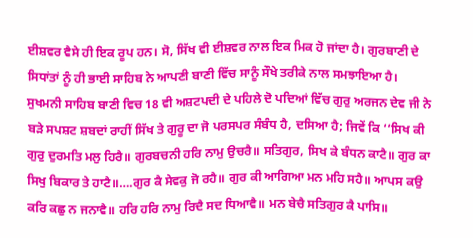ਈਸ਼ਵਰ ਵੈਸੇ ਹੀ ਇਕ ਰੂਪ ਹਨ। ਸੋ, ਸਿੱਖ ਵੀ ਈਸ਼ਵਰ ਨਾਲ ਇਕ ਮਿਕ ਹੋ ਜਾਂਦਾ ਹੈ। ਗੁਰਬਾਣੀ ਦੇ ਸਿਧਾਂਤਾਂ ਨੂੰ ਹੀ ਭਾਈ ਸਾਹਿਬ ਨੇ ਆਪਣੀ ਬਾਣੀ ਵਿੱਚ ਸਾਨੂੰ ਸੌਖੇ ਤਰੀਕੇ ਨਾਲ ਸਮਝਾਇਆ ਹੈ। ਸੁਖਮਨੀ ਸਾਹਿਬ ਬਾਣੀ ਵਿਚ 18 ਵੀ ਅਸ਼ਟਪਦੀ ਦੇ ਪਹਿਲੇ ਦੋ ਪਦਿਆਂ ਵਿੱਚ ਗੁਰੁ ਅਰਜਨ ਦੇਵ ਜੀ ਨੇ ਬੜੇ ਸਪਸ਼ਟ ਸ਼ਬਦਾਂ ਰਾਹੀਂ ਸਿੱਖ ਤੇ ਗੁਰੂ ਦਾ ਜੋ ਪਰਸਪਰ ਸੰਬੰਧ ਹੈ, ਦਸਿਆ ਹੈ; ਜਿਵੇਂ ਕਿ ‘‘ਸਿਖ ਕੀ ਗੁਰੁ ਦੁਰਮਤਿ ਮਲੁ ਹਿਰੈ॥ ਗੁਰਬਚਨੀ ਹਰਿ ਨਾਮੁ ਉਚਰੈ॥ ਸਤਿਗੁਰ, ਸਿਖ ਕੇ ਬੰਧਨ ਕਾਟੈ॥ ਗੁਰ ਕਾ ਸਿਖੁ ਬਿਕਾਰ ਤੇ ਹਾਟੈ॥….ਗੁਰ ਕੈ ਸੇਵਕੁ ਜੋ ਰਹੈ॥ ਗੁਰ ਕੀ ਆਗਿਆ ਮਨ ਮਹਿ ਸਹੈ॥ ਆਪਸ ਕਉ ਕਰਿ ਕਛੁ ਨ ਜਨਾਵੈ॥ ਹਰਿ ਹਰਿ ਨਾਮੁ ਰਿਦੈ ਸਦ ਧਿਆਵੈ॥ ਮਨ ਬੇਚੈ ਸਤਿਗੁਰ ਕੈ ਪਾਸਿ॥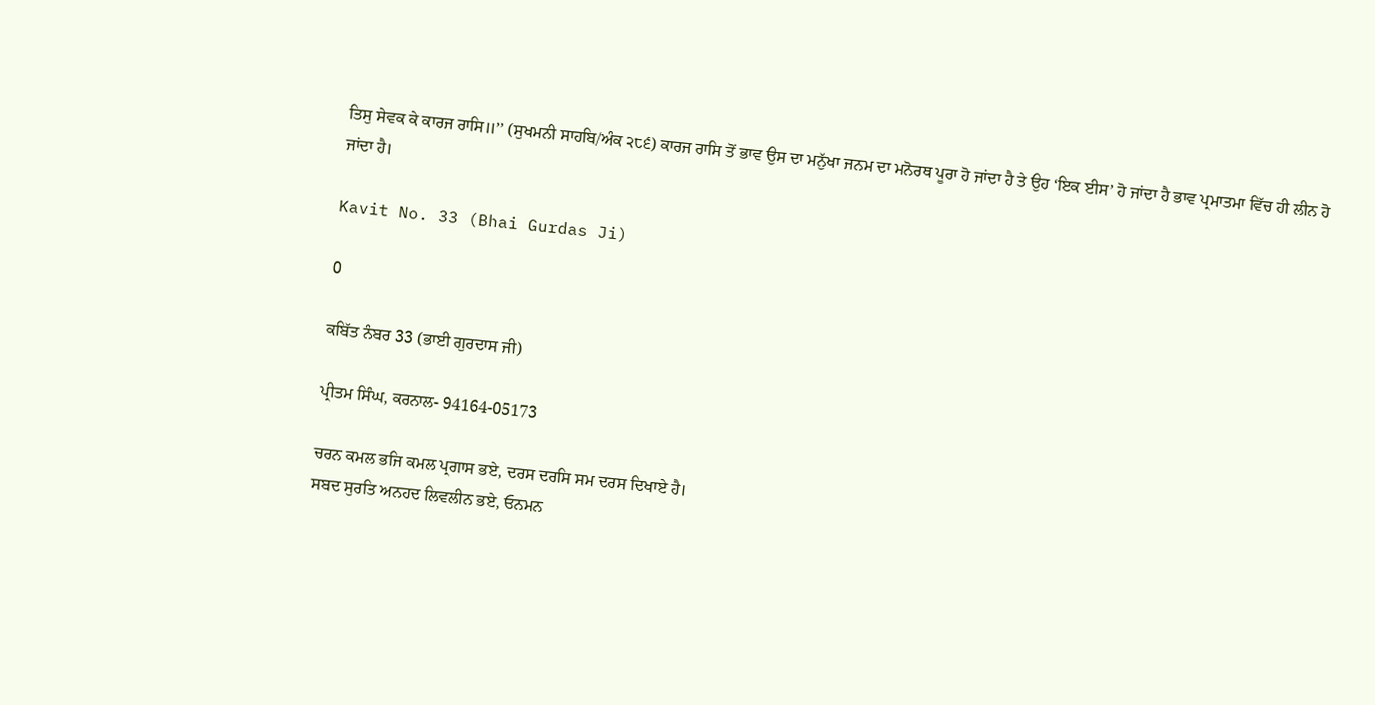ਤਿਸੁ ਸੇਵਕ ਕੇ ਕਾਰਜ ਰਾਸਿ॥’’ (ਸੁਖਮਨੀ ਸਾਹਬਿ/ਅੰਕ ੨੮੬) ਕਾਰਜ ਰਾਸਿ ਤੋਂ ਭਾਵ ਉਸ ਦਾ ਮਨੁੱਖਾ ਜਨਮ ਦਾ ਮਨੋਰਥ ਪੂਰਾ ਹੋ ਜਾਂਦਾ ਹੈ ਤੇ ਉਹ ‘ਇਕ ਈਸ’ ਹੋ ਜਾਂਦਾ ਹੈ ਭਾਵ ਪ੍ਰਮਾਤਮਾ ਵਿੱਚ ਹੀ ਲੀਨ ਹੋ ਜਾਂਦਾ ਹੈ।

Kavit No. 33 (Bhai Gurdas Ji)

0

ਕਬਿੱਤ ਨੰਬਰ 33 (ਭਾਈ ਗੁਰਦਾਸ ਜੀ)

ਪ੍ਰੀਤਮ ਸਿੰਘ, ਕਰਨਾਲ- 94164-05173

ਚਰਨ ਕਮਲ ਭਜਿ ਕਮਲ ਪ੍ਰਗਾਸ ਭਏ, ਦਰਸ ਦਰਸਿ ਸਮ ਦਰਸ ਦਿਖਾਏ ਹੈ।
ਸਬਦ ਸੁਰਤਿ ਅਨਹਦ ਲਿਵਲੀਨ ਭਏ, ਓਨਮਨ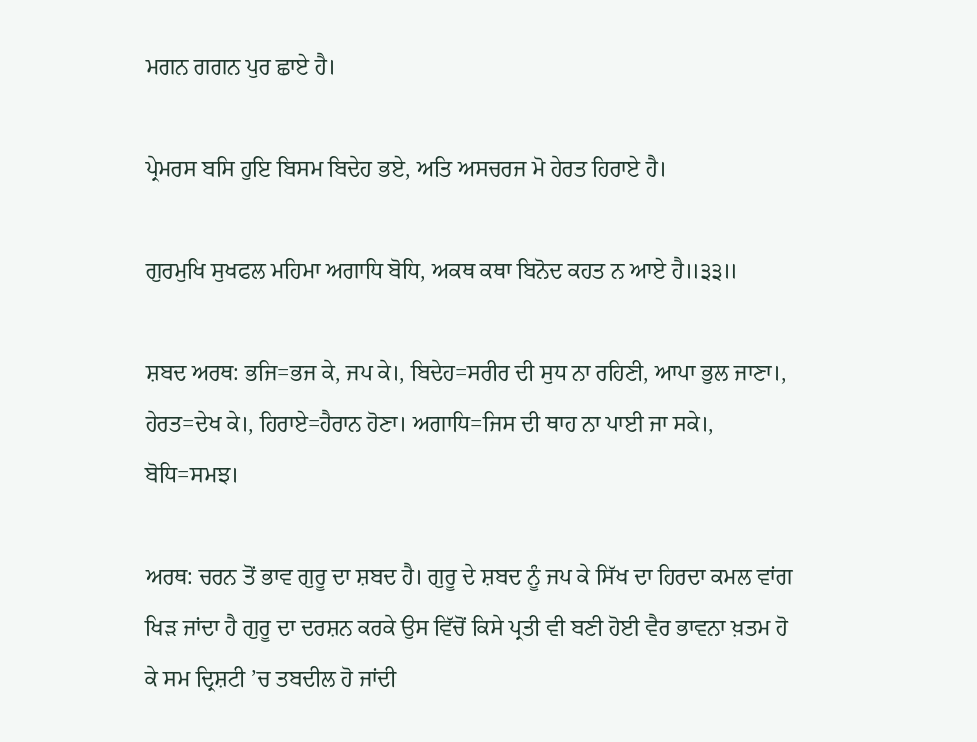ਮਗਨ ਗਗਨ ਪੁਰ ਛਾਏ ਹੈ।

ਪ੍ਰੇਮਰਸ ਬਸਿ ਹੁਇ ਬਿਸਮ ਬਿਦੇਹ ਭਏ, ਅਤਿ ਅਸਚਰਜ ਮੋ ਹੇਰਤ ਹਿਰਾਏ ਹੈ।

ਗੁਰਮੁਖਿ ਸੁਖਫਲ ਮਹਿਮਾ ਅਗਾਧਿ ਬੋਧਿ, ਅਕਥ ਕਥਾ ਬਿਨੋਦ ਕਹਤ ਨ ਆਏ ਹੈ॥੩੩॥

ਸ਼ਬਦ ਅਰਥ: ਭਜਿ=ਭਜ ਕੇ, ਜਪ ਕੇ।, ਬਿਦੇਹ=ਸਰੀਰ ਦੀ ਸੁਧ ਨਾ ਰਹਿਣੀ, ਆਪਾ ਭੁਲ ਜਾਣਾ।, ਹੇਰਤ=ਦੇਖ ਕੇ।, ਹਿਰਾਏ=ਹੈਰਾਨ ਹੋਣਾ। ਅਗਾਧਿ=ਜਿਸ ਦੀ ਥਾਹ ਨਾ ਪਾਈ ਜਾ ਸਕੇ।, ਬੋਧਿ=ਸਮਝ।

ਅਰਥ: ਚਰਨ ਤੋਂ ਭਾਵ ਗੁਰੂ ਦਾ ਸ਼ਬਦ ਹੈ। ਗੁਰੂ ਦੇ ਸ਼ਬਦ ਨੂੰ ਜਪ ਕੇ ਸਿੱਖ ਦਾ ਹਿਰਦਾ ਕਮਲ ਵਾਂਗ ਖਿੜ ਜਾਂਦਾ ਹੈ ਗੁਰੂ ਦਾ ਦਰਸ਼ਨ ਕਰਕੇ ਉਸ ਵਿੱਚੋਂ ਕਿਸੇ ਪ੍ਰਤੀ ਵੀ ਬਣੀ ਹੋਈ ਵੈਰ ਭਾਵਨਾ ਖ਼ਤਮ ਹੋ ਕੇ ਸਮ ਦ੍ਰਿਸ਼ਟੀ ’ਚ ਤਬਦੀਲ ਹੋ ਜਾਂਦੀ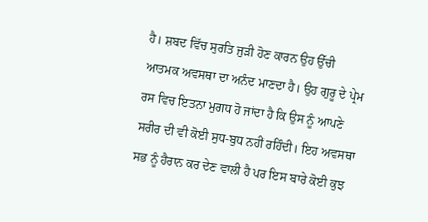ਹੈ। ਸ਼ਬਦ ਵਿੱਚ ਸੁਰਤਿ ਜੁੜੀ ਹੋਣ ਕਾਰਨ ਉਹ ਉੱਚੀ ਆਤਮਕ ਅਵਸਥਾ ਦਾ ਅਨੰਦ ਮਾਣਦਾ ਹੈ। ਉਹ ਗੁਰੂ ਦੇ ਪ੍ਰੇਮ ਰਸ ਵਿਚ ਇਤਨਾ ਮੁਗਧ ਹੋ ਜਾਂਦਾ ਹੈ ਕਿ ਉਸ ਨੂੰ ਆਪਣੇ ਸਰੀਰ ਦੀ ਵੀ ਕੋਈ ਸੁਧ-ਬੁਧ ਨਹੀਂ ਰਹਿੰਦੀ। ਇਹ ਅਵਸਥਾ ਸਭ ਨੂੰ ਹੈਰਾਨ ਕਰ ਦੇਣ ਵਾਲੀ ਹੈ ਪਰ ਇਸ ਬਾਰੇ ਕੋਈ ਕੁਝ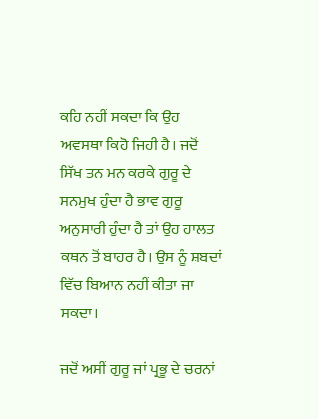ਕਹਿ ਨਹੀਂ ਸਕਦਾ ਕਿ ਉਹ ਅਵਸਥਾ ਕਿਹੋ ਜਿਹੀ ਹੈ। ਜਦੋਂ ਸਿੱਖ ਤਨ ਮਨ ਕਰਕੇ ਗੁਰੂ ਦੇ ਸਨਮੁਖ ਹੁੰਦਾ ਹੈ ਭਾਵ ਗੁਰੂ ਅਨੁਸਾਰੀ ਹੁੰਦਾ ਹੈ ਤਾਂ ਉਹ ਹਾਲਤ ਕਥਨ ਤੋਂ ਬਾਹਰ ਹੈ। ਉਸ ਨੂੰ ਸ਼ਬਦਾਂ ਵਿੱਚ ਬਿਆਨ ਨਹੀਂ ਕੀਤਾ ਜਾ ਸਕਦਾ।

ਜਦੋਂ ਅਸੀਂ ਗੁਰੂ ਜਾਂ ਪ੍ਰਭੂ ਦੇ ਚਰਨਾਂ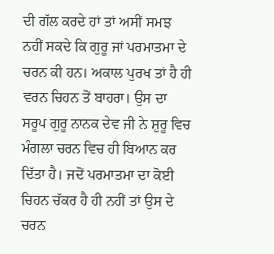ਦੀ ਗੱਲ ਕਰਦੇ ਹਾਂ ਤਾਂ ਅਸੀਂ ਸਮਝ ਨਹੀਂ ਸਕਦੇ ਕਿ ਗੁਰੂ ਜਾਂ ਪਰਮਾਤਮਾ ਦੇ ਚਰਨ ਕੀ ਹਨ। ਅਕਾਲ ਪੁਰਖ ਤਾਂ ਹੈ ਹੀ ਵਰਨ ਚਿਹਨ ਤੋਂ ਬਾਹਰਾ। ਉਸ ਦਾ ਸਰੂਪ ਗੁਰੂ ਨਾਨਕ ਦੇਵ ਜੀ ਨੇ ਸ਼ੁਰੂ ਵਿਚ ਮੰਗਲਾ ਚਰਨ ਵਿਚ ਹੀ ਬਿਆਨ ਕਰ ਦਿੱਤਾ ਹੈ। ਜਦੋਂ ਪਰਮਾਤਮਾ ਦਾ ਕੋਈ ਚਿਹਨ ਚੱਕਰ ਹੈ ਹੀ ਨਹੀਂ ਤਾਂ ਉਸ ਦੇ ਚਰਨ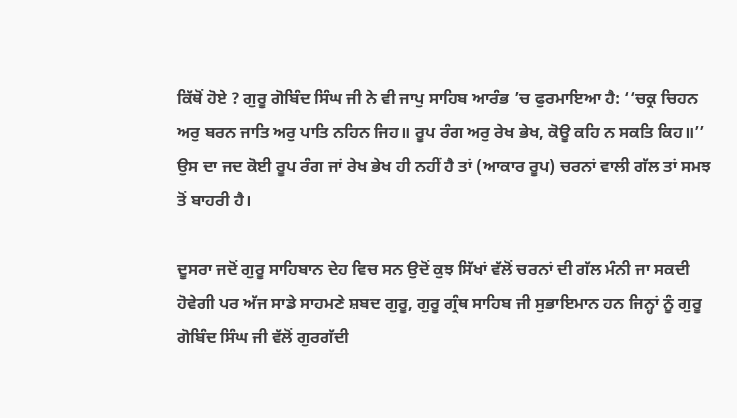ਕਿੱਥੋਂ ਹੋਏ ? ਗੁਰੂ ਗੋਬਿੰਦ ਸਿੰਘ ਜੀ ਨੇ ਵੀ ਜਾਪੁ ਸਾਹਿਬ ਆਰੰਭ ’ਚ ਫੁਰਮਾਇਆ ਹੈ: ‘‘ਚਕ੍ਰ ਚਿਹਨ ਅਰੁ ਬਰਨ ਜਾਤਿ ਅਰੁ ਪਾਤਿ ਨਹਿਨ ਜਿਹ॥ ਰੂਪ ਰੰਗ ਅਰੁ ਰੇਖ ਭੇਖ, ਕੋਊ ਕਹਿ ਨ ਸਕਤਿ ਕਿਹ॥’’ ਉਸ ਦਾ ਜਦ ਕੋਈ ਰੂਪ ਰੰਗ ਜਾਂ ਰੇਖ ਭੇਖ ਹੀ ਨਹੀਂ ਹੈ ਤਾਂ (ਆਕਾਰ ਰੂਪ) ਚਰਨਾਂ ਵਾਲੀ ਗੱਲ ਤਾਂ ਸਮਝ ਤੋਂ ਬਾਹਰੀ ਹੈ।

ਦੂਸਰਾ ਜਦੋਂ ਗੁਰੂ ਸਾਹਿਬਾਨ ਦੇਹ ਵਿਚ ਸਨ ਉਦੋਂ ਕੁਝ ਸਿੱਖਾਂ ਵੱਲੋਂ ਚਰਨਾਂ ਦੀ ਗੱਲ ਮੰਨੀ ਜਾ ਸਕਦੀ ਹੋਵੇਗੀ ਪਰ ਅੱਜ ਸਾਡੇ ਸਾਹਮਣੇ ਸ਼ਬਦ ਗੁਰੂ, ਗੁਰੂ ਗ੍ਰੰਥ ਸਾਹਿਬ ਜੀ ਸੁਭਾਇਮਾਨ ਹਨ ਜਿਨ੍ਹਾਂ ਨੂੰ ਗੁਰੂ ਗੋਬਿੰਦ ਸਿੰਘ ਜੀ ਵੱਲੋਂ ਗੁਰਗੱਦੀ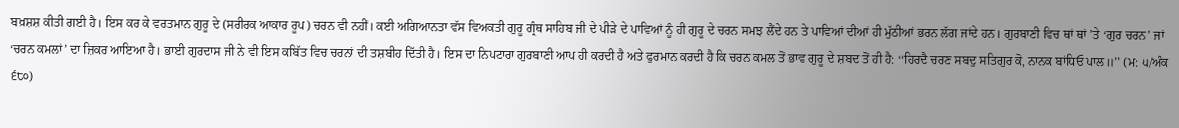ਬਖ਼ਸ਼ਸ਼ ਕੀਤੀ ਗਈ ਹੈ। ਇਸ ਕਰ ਕੇ ਵਰਤਮਾਨ ਗੁਰੂ ਦੇ (ਸਰੀਰਕ ਆਕਾਰ ਰੂਪ) ਚਰਨ ਵੀ ਨਹੀਂ। ਕਈ ਅਗਿਆਨਤਾ ਵੱਸ ਵਿਅਕਤੀ ਗੁਰੂ ਗ੍ਰੰਥ ਸਾਹਿਬ ਜੀ ਦੇ ਪੀੜੇ ਦੇ ਪਾਵਿਆਂ ਨੂੰ ਹੀ ਗੁਰੂ ਦੇ ਚਰਨ ਸਮਝ ਲੈਂਦੇ ਹਨ ਤੇ ਪਾਵਿਆਂ ਦੀਆਂ ਹੀ ਮੁੱਠੀਆਂ ਭਰਨ ਲੱਗ ਜਾਂਦੇ ਹਨ। ਗੁਰਬਾਣੀ ਵਿਚ ਥਾਂ ਥਾਂ ’ਤੇ ‘ਗੁਰ ਚਰਨ’ ਜਾਂ ‘ਚਰਨ ਕਮਲਾਂ’ ਦਾ ਜ਼ਿਕਰ ਆਇਆ ਹੈ। ਭਾਈ ਗੁਰਦਾਸ ਜੀ ਨੇ ਵੀ ਇਸ ਕਬਿੱਤ ਵਿਚ ਚਰਨਾਂ ਦੀ ਤਸ਼ਬੀਹ ਦਿੱਤੀ ਹੈ। ਇਸ ਦਾ ਨਿਪਟਾਰਾ ਗੁਰਬਾਣੀ ਆਪ ਹੀ ਕਰਦੀ ਹੈ ਅਤੇ ਫੁਰਮਾਨ ਕਰਦੀ ਹੈ ਕਿ ਚਰਨ ਕਮਲ ਤੋਂ ਭਾਵ ਗੁਰੂ ਦੇ ਸ਼ਬਦ ਤੋਂ ਹੀ ਹੈ: ‘‘ਹਿਰਦੈ ਚਰਣ ਸਬਦੁ ਸਤਿਗੁਰ ਕੋ, ਨਾਨਕ ਬਾਂਧਿਓ ਪਾਲ॥’’ (ਮ: ੫/ਅੰਕ ੬੮੦)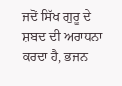ਜਦੋਂ ਸਿੱਖ ਗੁਰੂ ਦੇ ਸ਼ਬਦ ਦੀ ਅਰਾਧਨਾ ਕਰਦਾ ਹੈ, ਭਜਨ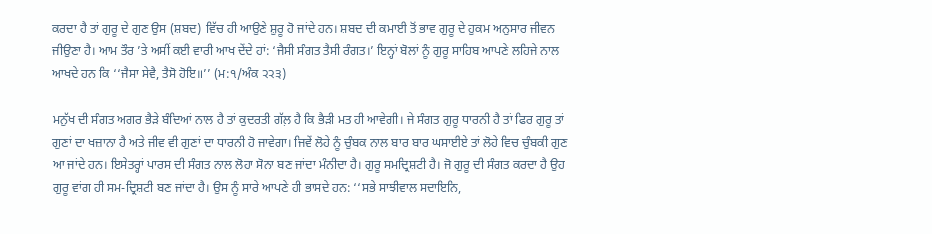ਕਰਦਾ ਹੈ ਤਾਂ ਗੁਰੂ ਦੇ ਗੁਣ ਉਸ (ਸ਼ਬਦ) ਵਿੱਚ ਹੀ ਆਉਣੇ ਸ਼ੁਰੂ ਹੋ ਜਾਂਦੇ ਹਨ। ਸ਼ਬਦ ਦੀ ਕਮਾਈ ਤੋਂ ਭਾਵ ਗੁਰੂ ਦੇ ਹੁਕਮ ਅਨੁਸਾਰ ਜੀਵਨ ਜੀਉਣਾ ਹੈ। ਆਮ ਤੌਰ ’ਤੇ ਅਸੀਂ ਕਈ ਵਾਰੀ ਆਖ ਦੇਂਦੇ ਹਾਂ: ‘ਜੈਸੀ ਸੰਗਤ ਤੈਸੀ ਰੰਗਤ।’ ਇਨ੍ਹਾਂ ਬੋਲਾਂ ਨੂੰ ਗੁਰੂ ਸਾਹਿਬ ਆਪਣੇ ਲਹਿਜੇ ਨਾਲ ਆਖਦੇ ਹਨ ਕਿ ‘‘ਜੈਸਾ ਸੇਵੈ, ਤੈਸੋ ਹੋਇ॥’’ (ਮ:੧/ਅੰਕ ੨੨੩)

ਮਨੁੱਖ ਦੀ ਸੰਗਤ ਅਗਰ ਭੈੜੇ ਬੰਦਿਆਂ ਨਾਲ ਹੈ ਤਾਂ ਕੁਦਰਤੀ ਗੱਲ਼ ਹੈ ਕਿ ਭੈੜੀ ਮਤ ਹੀ ਆਵੇਗੀ। ਜੇ ਸੰਗਤ ਗੁਰੂ ਧਾਰਨੀ ਹੈ ਤਾਂ ਫਿਰ ਗੁਰੂ ਤਾਂ ਗੁਣਾਂ ਦਾ ਖਜ਼ਾਨਾ ਹੈ ਅਤੇ ਜੀਵ ਵੀ ਗੁਣਾਂ ਦਾ ਧਾਰਨੀ ਹੋ ਜਾਵੇਗਾ। ਜਿਵੇਂ ਲੋਹੇ ਨੂੰ ਚੁੰਬਕ ਨਾਲ ਬਾਰ ਬਾਰ ਘਸਾਈਏ ਤਾਂ ਲੋਹੇ ਵਿਚ ਚੁੰਬਕੀ ਗੁਣ ਆ ਜਾਂਦੇ ਹਨ। ਇਸੇਤਰ੍ਹਾਂ ਪਾਰਸ ਦੀ ਸੰਗਤ ਨਾਲ ਲੋਹਾ ਸੋਨਾ ਬਣ ਜਾਂਦਾ ਮੰਨੀਦਾ ਹੈ। ਗੁਰੂ ਸਮਦ੍ਰਿਸ਼ਟੀ ਹੈ। ਜੋ ਗੁਰੂ ਦੀ ਸੰਗਤ ਕਰਦਾ ਹੈ ਉਹ ਗੁਰੂ ਵਾਂਗ ਹੀ ਸਮ-ਦ੍ਰਿਸ਼ਟੀ ਬਣ ਜਾਂਦਾ ਹੈ। ਉਸ ਨੂੰ ਸਾਰੇ ਆਪਣੇ ਹੀ ਭਾਸਦੇ ਹਨ: ‘‘ਸਭੇ ਸਾਝੀਵਾਲ ਸਦਾਇਨਿ,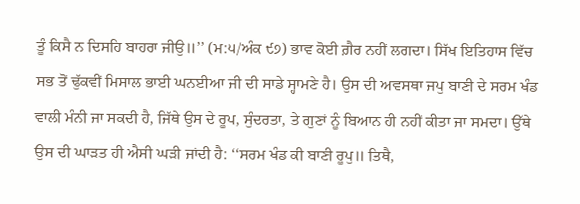ਤੂੰ ਕਿਸੈ ਨ ਦਿਸਹਿ ਬਾਹਰਾ ਜੀਉ॥’’ (ਮ:੫/ਅੰਕ ੯੭) ਭਾਵ ਕੋਈ ਗ਼ੈਰ ਨਹੀਂ ਲਗਦਾ। ਸਿੱਖ ਇਤਿਹਾਸ ਵਿੱਚ ਸਭ ਤੋਂ ਢੁੱਕਵੀਂ ਮਿਸਾਲ ਭਾਈ ਘਨਈਆ ਜੀ ਦੀ ਸਾਡੇ ਸ੍ਹਾਮਣੇ ਹੈ। ਉਸ ਦੀ ਅਵਸਥਾ ਜਪੁ ਬਾਣੀ ਦੇ ਸਰਮ ਖੰਡ ਵਾਲੀ ਮੰਨੀ ਜਾ ਸਕਦੀ ਹੈ, ਜਿੱਥੇ ਉਸ ਦੇ ਰੂਪ, ਸੁੰਦਰਤਾ, ਤੇ ਗੁਣਾਂ ਨੂੰ ਬਿਆਨ ਹੀ ਨਹੀਂ ਕੀਤਾ ਜਾ ਸਮਦਾ। ਉੱਥੇ ਉਸ ਦੀ ਘਾੜਤ ਹੀ ਐਸੀ ਘੜੀ ਜਾਂਦੀ ਹੈ: ‘‘ਸਰਮ ਖੰਡ ਕੀ ਬਾਣੀ ਰੂਪੁ॥ ਤਿਥੈ,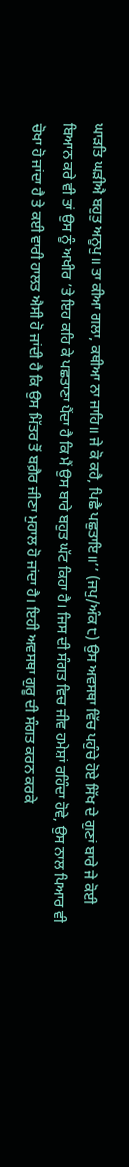ਘਾੜਤਿ ਘੜੀਐ ਬਹੁਤੁ ਅਨੂਪੁ॥ ਤਾ ਕੀਆ ਗਲਾ, ਕਥੀਆ ਨਾ ਜਾਹਿ॥ ਜੇ ਕੋ ਕਹੈ, ਪਿਛੈ ਪਛੁਤਾਇ॥’’ (ਜਪੁ/ਅੰਕ ੮) ਉਸ ਅਵਸਥਾ ਵਿੱਚ ਪਹੁੰਚੇ ਹੋਏ ਸਿੱਖ ਦੇ ਗੁਣਾਂ ਬਾਰੇ ਜੇ ਕੋਈ ਬਿਆਨ ਕਰੇ ਵੀ ਤਾਂ ਉਸ ਨੂੰ ਅਖੀਰ ’ਤੇ ਇਹ ਕਹਿ ਕੇ ਪਛਤਾਣਾ ਪੈਂਦਾ ਹੈ ਕਿ ਮੈਂ ਉਸ ਬਾਰੇ ਬਹੁਤ ਘੱਟ ਕਿਹਾ ਹੈ। ਜਿਸ ਦੀ ਸੰਗਤ ਵਿਚ ਜੀਵ ਹਮੇਸ਼ਾਂ ਰਹਿੰਦਾ ਹੋਵੇ, ਉਸ ਨਾਲ ਪਿਆਰ ਵੀ ਚੋਖਾ ਹੋ ਜਾਂਦਾ ਹੈ ਤੇ ਕਈ ਵਾਰੀ ਹਾਲਤ ਐਸੀ ਹੋ ਜਾਂਦੀ ਹੈ ਕਿ ਉਸ ਮਿੱਤਰ ਤੋਂ ਬਗ਼ੈਰ ਜੀਣਾ ਮੁਹਾਲ ਹੋ ਜਾਂਦਾ ਹੈ। ਇਹੀ ਅਵਸਥਾ ਗੁਰੂ ਦੀ ਸੰਗਤ ਕਰਨ ਕਰਕੇ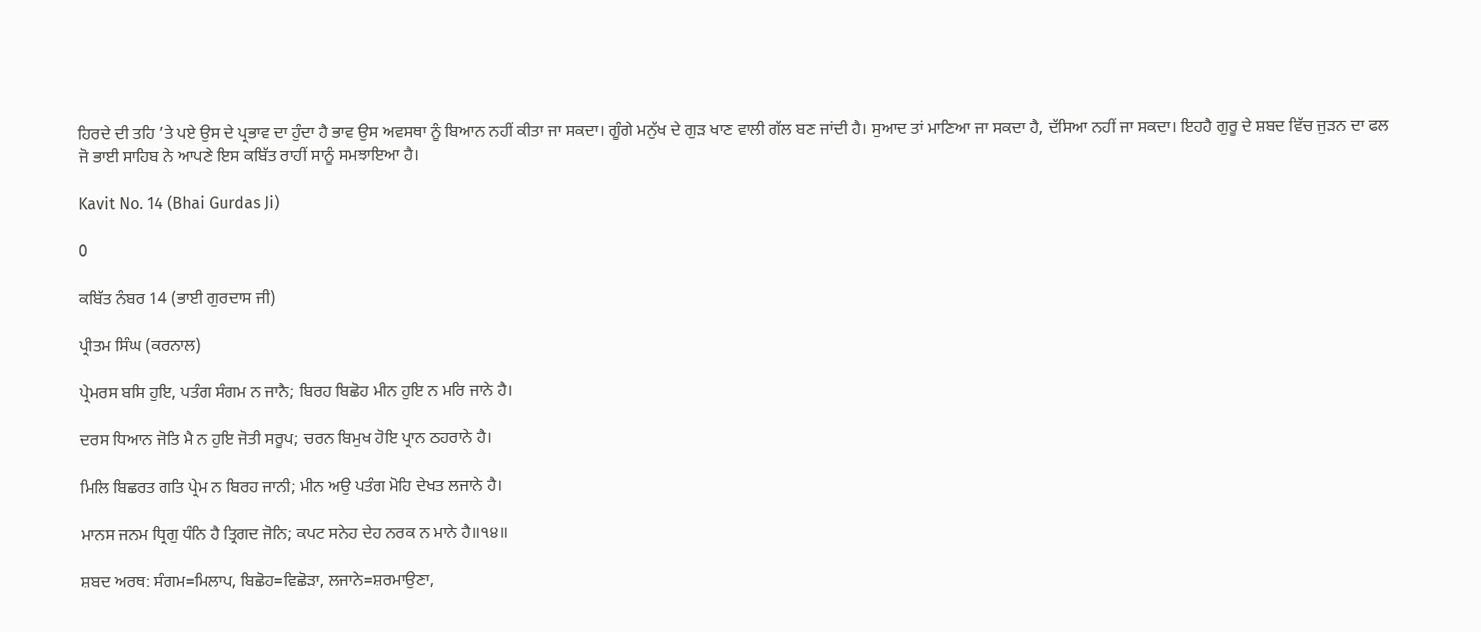ਹਿਰਦੇ ਦੀ ਤਹਿ ’ਤੇ ਪਏ ਉਸ ਦੇ ਪ੍ਰਭਾਵ ਦਾ ਹੁੰਦਾ ਹੈ ਭਾਵ ਉਸ ਅਵਸਥਾ ਨੂੰ ਬਿਆਨ ਨਹੀਂ ਕੀਤਾ ਜਾ ਸਕਦਾ। ਗੂੰਗੇ ਮਨੁੱਖ ਦੇ ਗੁੜ ਖਾਣ ਵਾਲੀ ਗੱਲ ਬਣ ਜਾਂਦੀ ਹੈ। ਸੁਆਦ ਤਾਂ ਮਾਣਿਆ ਜਾ ਸਕਦਾ ਹੈ, ਦੱਸਿਆ ਨਹੀਂ ਜਾ ਸਕਦਾ। ਇਹਹੈ ਗੁਰੂ ਦੇ ਸ਼ਬਦ ਵਿੱਚ ਜੁੜਨ ਦਾ ਫਲ ਜੋ ਭਾਈ ਸਾਹਿਬ ਨੇ ਆਪਣੇ ਇਸ ਕਬਿੱਤ ਰਾਹੀਂ ਸਾਨੂੰ ਸਮਝਾਇਆ ਹੈ।

Kavit No. 14 (Bhai Gurdas Ji)

0

ਕਬਿੱਤ ਨੰਬਰ 14 (ਭਾਈ ਗੁਰਦਾਸ ਜੀ)

ਪ੍ਰੀਤਮ ਸਿੰਘ (ਕਰਨਾਲ)

ਪ੍ਰੇਮਰਸ ਬਸਿ ਹੁਇ, ਪਤੰਗ ਸੰਗਮ ਨ ਜਾਨੈ; ਬਿਰਹ ਬਿਛੋਹ ਮੀਨ ਹੁਇ ਨ ਮਰਿ ਜਾਨੇ ਹੈ।

ਦਰਸ ਧਿਆਨ ਜੋਤਿ ਮੈ ਨ ਹੁਇ ਜੋਤੀ ਸਰੂਪ; ਚਰਨ ਬਿਮੁਖ ਹੋਇ ਪ੍ਰਾਨ ਠਹਰਾਨੇ ਹੈ।

ਮਿਲਿ ਬਿਛਰਤ ਗਤਿ ਪ੍ਰੇਮ ਨ ਬਿਰਹ ਜਾਨੀ; ਮੀਨ ਅਉ ਪਤੰਗ ਮੋਹਿ ਦੇਖਤ ਲਜਾਨੇ ਹੈ।

ਮਾਨਸ ਜਨਮ ਧ੍ਰਿਗੁ ਧੰਨਿ ਹੈ ਤ੍ਰਿਗਦ ਜੋਨਿ; ਕਪਟ ਸਨੇਹ ਦੇਹ ਨਰਕ ਨ ਮਾਨੇ ਹੈ॥੧੪॥

ਸ਼ਬਦ ਅਰਥ: ਸੰਗਮ=ਮਿਲਾਪ, ਬਿਛੋਹ=ਵਿਛੋੜਾ, ਲਜਾਨੇ=ਸ਼ਰਮਾਉਣਾ,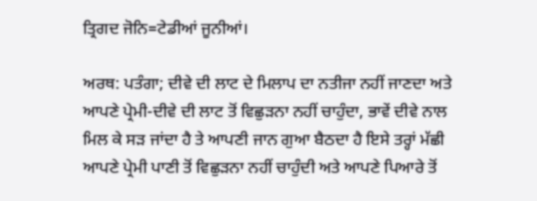ਤ੍ਰਿਗਦ ਜੋਨਿ=ਟੇਡੀਆਂ ਜੂਨੀਆਂ।

ਅਰਥ: ਪਤੰਗਾ; ਦੀਵੇ ਦੀ ਲਾਟ ਦੇ ਮਿਲਾਪ ਦਾ ਨਤੀਜਾ ਨਹੀਂ ਜਾਣਦਾ ਅਤੇ ਆਪਣੇ ਪ੍ਰੇਮੀ-ਦੀਵੇ ਦੀ ਲਾਟ ਤੋਂ ਵਿਛੁੜਨਾ ਨਹੀਂ ਚਾਹੁੰਦਾ, ਭਾਵੇਂ ਦੀਵੇ ਨਾਲ ਮਿਲ ਕੇ ਸੜ ਜਾਂਦਾ ਹੈ ਤੇ ਆਪਣੀ ਜਾਨ ਗੁਆ ਬੈਠਦਾ ਹੈ ਇਸੇ ਤਰ੍ਹਾਂ ਮੱਛੀ ਆਪਣੇ ਪ੍ਰੇਮੀ ਪਾਣੀ ਤੋਂ ਵਿਛੁੜਨਾ ਨਹੀਂ ਚਾਹੁੰਦੀ ਅਤੇ ਆਪਣੇ ਪਿਆਰੇ ਤੋਂ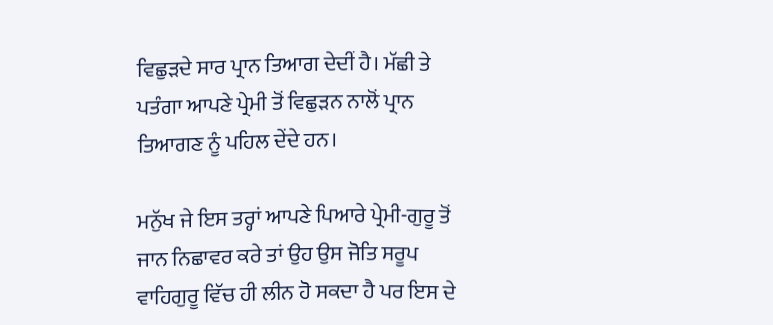ਵਿਛੁੜਦੇ ਸਾਰ ਪ੍ਰਾਨ ਤਿਆਗ ਦੇਦੀਂ ਹੈ। ਮੱਛੀ ਤੇ ਪਤੰਗਾ ਆਪਣੇ ਪ੍ਰੇਮੀ ਤੋਂ ਵਿਛੁੜਨ ਨਾਲੋਂ ਪ੍ਰਾਨ ਤਿਆਗਣ ਨੂੰ ਪਹਿਲ ਦੇਂਦੇ ਹਨ।

ਮਨੁੱਖ ਜੇ ਇਸ ਤਰ੍ਹਾਂ ਆਪਣੇ ਪਿਆਰੇ ਪ੍ਰੇਮੀ-ਗੁਰੂ ਤੋਂ ਜਾਨ ਨਿਛਾਵਰ ਕਰੇ ਤਾਂ ਉਹ ਉਸ ਜੋਤਿ ਸਰੂਪ ਵਾਹਿਗੁਰੂ ਵਿੱਚ ਹੀ ਲੀਨ ਹੋ ਸਕਦਾ ਹੈ ਪਰ ਇਸ ਦੇ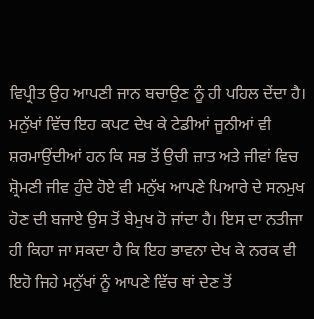ਵਿਪ੍ਰੀਤ ਉਹ ਆਪਣੀ ਜਾਨ ਬਚਾਉਣ ਨੂੰ ਹੀ ਪਹਿਲ ਦੇਂਦਾ ਹੈ। ਮਨੁੱਖਾਂ ਵਿੱਚ ਇਹ ਕਪਟ ਦੇਖ ਕੇ ਟੇਡੀਆਂ ਜੂਨੀਆਂ ਵੀ ਸ਼ਰਮਾਉਂਦੀਆਂ ਹਨ ਕਿ ਸਭ ਤੋਂ ਉਚੀ ਜ਼ਾਤ ਅਤੇ ਜੀਵਾਂ ਵਿਚ ਸ਼੍ਰੋਮਣੀ ਜੀਵ ਹੁੰਦੇ ਹੋਏ ਵੀ ਮਨੁੱਖ ਆਪਣੇ ਪਿਆਰੇ ਦੇ ਸਨਮੁਖ ਹੋਣ ਦੀ ਬਜਾਏ ਉਸ ਤੋਂ ਬੇਮੁਖ ਹੋ ਜਾਂਦਾ ਹੈ। ਇਸ ਦਾ ਨਤੀਜਾ ਹੀ ਕਿਹਾ ਜਾ ਸਕਦਾ ਹੈ ਕਿ ਇਹ ਭਾਵਨਾ ਦੇਖ ਕੇ ਨਰਕ ਵੀ ਇਹੋ ਜਿਹੇ ਮਨੁੱਖਾਂ ਨੂੰ ਆਪਣੇ ਵਿੱਚ ਥਾਂ ਦੇਣ ਤੋਂ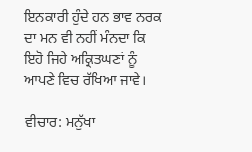ਇਨਕਾਰੀ ਹੁੰਦੇ ਹਨ ਭਾਵ ਨਰਕ ਦਾ ਮਨ ਵੀ ਨਹੀਂ ਮੰਨਦਾ ਕਿ ਇਹੋ ਜਿਹੇ ਅਕ੍ਰਿਤਘਣਾਂ ਨੂੰ ਆਪਣੇ ਵਿਚ ਰੱਖਿਆ ਜਾਵੇ।

ਵੀਚਾਰ: ਮਨੁੱਖਾ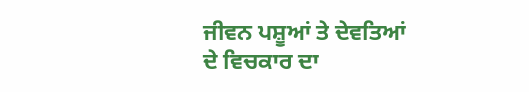ਜੀਵਨ ਪਸ਼ੂਆਂ ਤੇ ਦੇਵਤਿਆਂ ਦੇ ਵਿਚਕਾਰ ਦਾ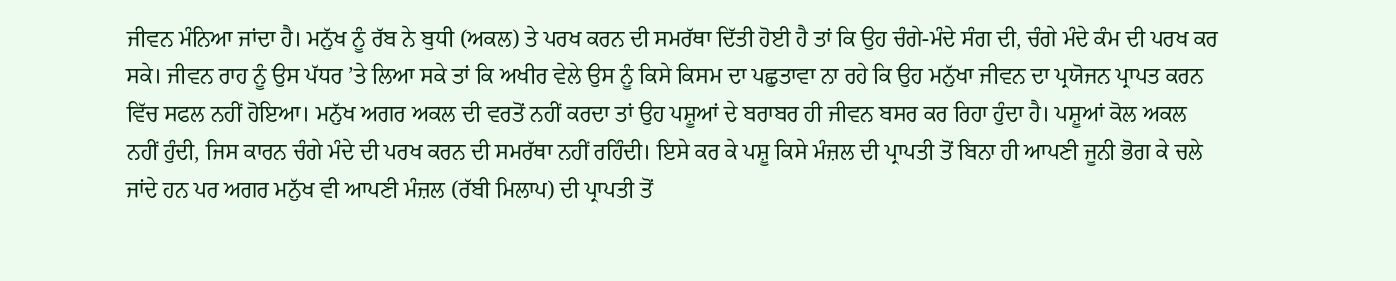ਜੀਵਨ ਮੰਨਿਆ ਜਾਂਦਾ ਹੈ। ਮਨੁੱਖ ਨੂੰ ਰੱਬ ਨੇ ਬੁਧੀ (ਅਕਲ) ਤੇ ਪਰਖ ਕਰਨ ਦੀ ਸਮਰੱਥਾ ਦਿੱਤੀ ਹੋਈ ਹੈ ਤਾਂ ਕਿ ਉਹ ਚੰਗੇ-ਮੰਦੇ ਸੰਗ ਦੀ, ਚੰਗੇ ਮੰਦੇ ਕੰਮ ਦੀ ਪਰਖ ਕਰ ਸਕੇ। ਜੀਵਨ ਰਾਹ ਨੂੰ ਉਸ ਪੱਧਰ ’ਤੇ ਲਿਆ ਸਕੇ ਤਾਂ ਕਿ ਅਖੀਰ ਵੇਲੇ ਉਸ ਨੂੰ ਕਿਸੇ ਕਿਸਮ ਦਾ ਪਛੁਤਾਵਾ ਨਾ ਰਹੇ ਕਿ ਉਹ ਮਨੁੱਖਾ ਜੀਵਨ ਦਾ ਪ੍ਰਯੋਜਨ ਪ੍ਰਾਪਤ ਕਰਨ ਵਿੱਚ ਸਫਲ ਨਹੀਂ ਹੋਇਆ। ਮਨੁੱਖ ਅਗਰ ਅਕਲ ਦੀ ਵਰਤੋਂ ਨਹੀਂ ਕਰਦਾ ਤਾਂ ਉਹ ਪਸ਼ੂਆਂ ਦੇ ਬਰਾਬਰ ਹੀ ਜੀਵਨ ਬਸਰ ਕਰ ਰਿਹਾ ਹੁੰਦਾ ਹੈ। ਪਸ਼ੂਆਂ ਕੋਲ ਅਕਲ ਨਹੀਂ ਹੁੰਦੀ, ਜਿਸ ਕਾਰਨ ਚੰਗੇ ਮੰਦੇ ਦੀ ਪਰਖ ਕਰਨ ਦੀ ਸਮਰੱਥਾ ਨਹੀਂ ਰਹਿੰਦੀ। ਇਸੇ ਕਰ ਕੇ ਪਸ਼ੂ ਕਿਸੇ ਮੰਜ਼ਲ ਦੀ ਪ੍ਰਾਪਤੀ ਤੋਂ ਬਿਨਾ ਹੀ ਆਪਣੀ ਜੂਨੀ ਭੋਗ ਕੇ ਚਲੇ ਜਾਂਦੇ ਹਨ ਪਰ ਅਗਰ ਮਨੁੱਖ ਵੀ ਆਪਣੀ ਮੰਜ਼ਲ (ਰੱਬੀ ਮਿਲਾਪ) ਦੀ ਪ੍ਰਾਪਤੀ ਤੋਂ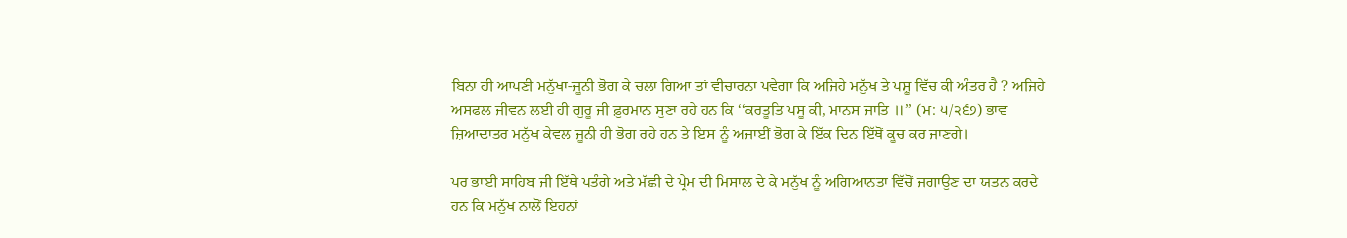ਬਿਨਾ ਹੀ ਆਪਣੀ ਮਨੁੱਖਾ-ਜੂਨੀ ਭੋਗ ਕੇ ਚਲਾ ਗਿਆ ਤਾਂ ਵੀਚਾਰਨਾ ਪਵੇਗਾ ਕਿ ਅਜਿਹੇ ਮਨੁੱਖ ਤੇ ਪਸ਼ੂ ਵਿੱਚ ਕੀ ਅੰਤਰ ਹੈ ? ਅਜਿਹੇ ਅਸਫਲ ਜੀਵਨ ਲਈ ਹੀ ਗੁਰੂ ਜੀ ਫ਼ੁਰਮਾਨ ਸੁਣਾ ਰਹੇ ਹਨ ਕਿ ‘‘ਕਰਤੂਤਿ ਪਸੂ ਕੀ, ਮਾਨਸ ਜਾਤਿ ॥’’ (ਮ: ੫/੨੬੭) ਭਾਵ ਜ਼ਿਆਦਾਤਰ ਮਨੁੱਖ ਕੇਵਲ ਜੂਨੀ ਹੀ ਭੋਗ ਰਹੇ ਹਨ ਤੇ ਇਸ ਨੂੰ ਅਜਾਈਂ ਭੋਗ ਕੇ ਇੱਕ ਦਿਨ ਇੱਥੋਂ ਕੂਚ ਕਰ ਜਾਣਗੇ।

ਪਰ ਭਾਈ ਸਾਹਿਬ ਜੀ ਇੱਥੇ ਪਤੰਗੇ ਅਤੇ ਮੱਛੀ ਦੇ ਪ੍ਰੇਮ ਦੀ ਮਿਸਾਲ ਦੇ ਕੇ ਮਨੁੱਖ ਨੂੰ ਅਗਿਆਨਤਾ ਵਿੱਚੋਂ ਜਗਾਉਣ ਦਾ ਯਤਨ ਕਰਦੇ ਹਨ ਕਿ ਮਨੁੱਖ ਨਾਲੋਂ ਇਹਨਾਂ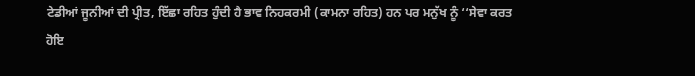ਟੇਡੀਆਂ ਜੂਨੀਆਂ ਦੀ ਪ੍ਰੀਤ, ਇੱਛਾ ਰਹਿਤ ਹੁੰਦੀ ਹੈ ਭਾਵ ਨਿਹਕਰਮੀ (ਕਾਮਨਾ ਰਹਿਤ) ਹਨ ਪਰ ਮਨੁੱਖ ਨੂੰ ‘‘ਸੇਵਾ ਕਰਤ ਹੋਇ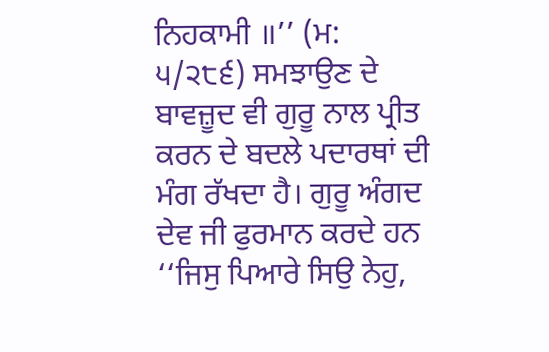ਨਿਹਕਾਮੀ ॥’’ (ਮ: ੫/੨੮੬) ਸਮਝਾਉਣ ਦੇ ਬਾਵਜ਼ੂਦ ਵੀ ਗੁਰੂ ਨਾਲ ਪ੍ਰੀਤ ਕਰਨ ਦੇ ਬਦਲੇ ਪਦਾਰਥਾਂ ਦੀ ਮੰਗ ਰੱਖਦਾ ਹੈ। ਗੁਰੂ ਅੰਗਦ ਦੇਵ ਜੀ ਫੁਰਮਾਨ ਕਰਦੇ ਹਨ ‘‘ਜਿਸੁ ਪਿਆਰੇ ਸਿਉ ਨੇਹੁ,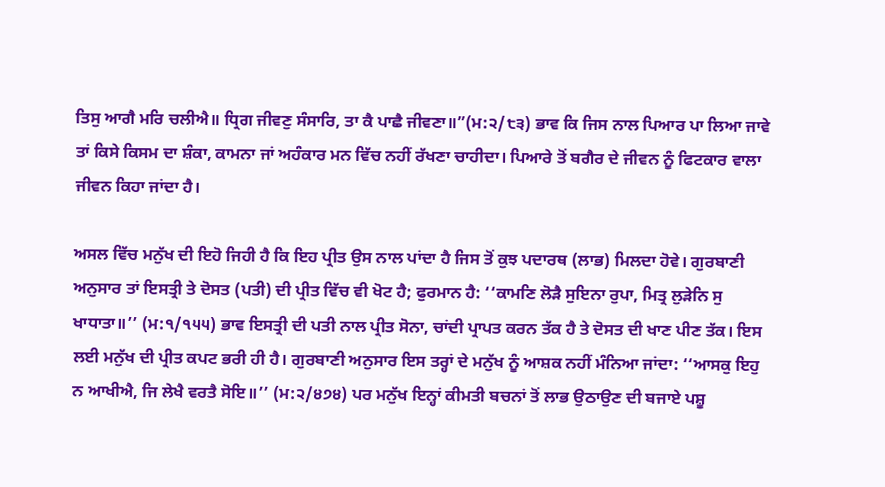ਤਿਸੁ ਆਗੈ ਮਰਿ ਚਲੀਐ॥ ਧ੍ਰਿਗ ਜੀਵਣੁ ਸੰਸਾਰਿ, ਤਾ ਕੈ ਪਾਛੈ ਜੀਵਣਾ॥”(ਮ:੨/੮੩) ਭਾਵ ਕਿ ਜਿਸ ਨਾਲ ਪਿਆਰ ਪਾ ਲਿਆ ਜਾਵੇ ਤਾਂ ਕਿਸੇ ਕਿਸਮ ਦਾ ਸ਼ੰਕਾ, ਕਾਮਨਾ ਜਾਂ ਅਹੰਕਾਰ ਮਨ ਵਿੱਚ ਨਹੀਂ ਰੱਖਣਾ ਚਾਹੀਦਾ। ਪਿਆਰੇ ਤੋਂ ਬਗੈਰ ਦੇ ਜੀਵਨ ਨੂੰ ਫਿਟਕਾਰ ਵਾਲਾ ਜੀਵਨ ਕਿਹਾ ਜਾਂਦਾ ਹੈ।

ਅਸਲ ਵਿੱਚ ਮਨੁੱਖ ਦੀ ਇਹੋ ਜਿਹੀ ਹੈ ਕਿ ਇਹ ਪ੍ਰੀਤ ਉਸ ਨਾਲ ਪਾਂਦਾ ਹੈ ਜਿਸ ਤੋਂ ਕੁਝ ਪਦਾਰਥ (ਲਾਭ) ਮਿਲਦਾ ਹੋਵੇ। ਗੁਰਬਾਣੀ ਅਨੁਸਾਰ ਤਾਂ ਇਸਤ੍ਰੀ ਤੇ ਦੋਸਤ (ਪਤੀ) ਦੀ ਪ੍ਰੀਤ ਵਿੱਚ ਵੀ ਖੋਟ ਹੈ; ਫੁਰਮਾਨ ਹੈ: ‘‘ਕਾਮਣਿ ਲੋੜੈ ਸੁਇਨਾ ਰੁਪਾ, ਮਿਤ੍ਰ ਲੁੜੇਨਿ ਸੁ ਖਾਧਾਤਾ॥’’ (ਮ:੧/੧੫੫) ਭਾਵ ਇਸਤ੍ਰੀ ਦੀ ਪਤੀ ਨਾਲ ਪ੍ਰੀਤ ਸੋਨਾ, ਚਾਂਦੀ ਪ੍ਰਾਪਤ ਕਰਨ ਤੱਕ ਹੈ ਤੇ ਦੋਸਤ ਦੀ ਖਾਣ ਪੀਣ ਤੱਕ। ਇਸ ਲਈ ਮਨੁੱਖ ਦੀ ਪ੍ਰੀਤ ਕਪਟ ਭਰੀ ਹੀ ਹੈ। ਗੁਰਬਾਣੀ ਅਨੁਸਾਰ ਇਸ ਤਰ੍ਹਾਂ ਦੇ ਮਨੁੱਖ ਨੂੰ ਆਸ਼ਕ ਨਹੀਂ ਮੰਨਿਆ ਜਾਂਦਾ: ‘‘ਆਸਕੁ ਇਹੁ ਨ ਆਖੀਐ, ਜਿ ਲੇਖੈ ਵਰਤੈ ਸੋਇ॥’’ (ਮ:੨/੪੭੪) ਪਰ ਮਨੁੱਖ ਇਨ੍ਹਾਂ ਕੀਮਤੀ ਬਚਨਾਂ ਤੋਂ ਲਾਭ ਉਠਾਉਣ ਦੀ ਬਜਾਏ ਪਸ਼ੂ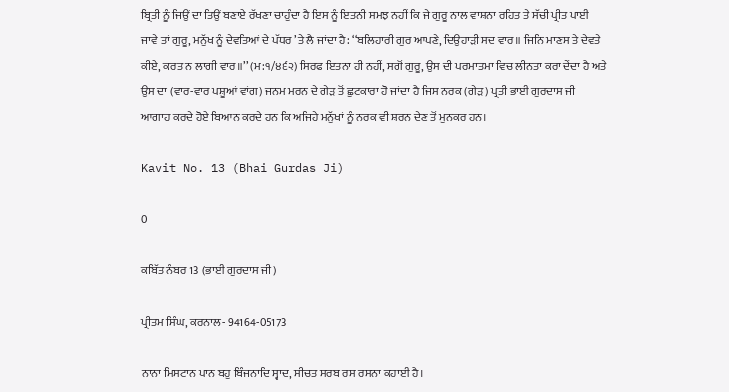ਬ੍ਰਿਤੀ ਨੂੰ ਜਿਉਂ ਦਾ ਤਿਉਂ ਬਣਾਏ ਰੱਖਣਾ ਚਾਹੁੰਦਾ ਹੈ ਇਸ ਨੂੰ ਇਤਨੀ ਸਮਝ ਨਹੀਂ ਕਿ ਜੇ ਗੁਰੂ ਨਾਲ ਵਾਸ਼ਨਾ ਰਹਿਤ ਤੇ ਸੱਚੀ ਪ੍ਰੀਤ ਪਾਈ ਜਾਵੇ ਤਾਂ ਗੁਰੂ, ਮਨੁੱਖ ਨੂੰ ਦੇਵਤਿਆਂ ਦੇ ਪੱਧਰ ’ਤੇ ਲੈ ਜਾਂਦਾ ਹੈ: ‘‘ਬਲਿਹਾਰੀ ਗੁਰ ਆਪਣੇ, ਦਿਉਹਾੜੀ ਸਦ ਵਾਰ॥ ਜਿਨਿ ਮਾਣਸ ਤੇ ਦੇਵਤੇ ਕੀਏ, ਕਰਤ ਨ ਲਾਗੀ ਵਾਰ॥’’ (ਮ:੧/੪੬੨) ਸਿਰਫ ਇਤਨਾ ਹੀ ਨਹੀਂ, ਸਗੋਂ ਗੁਰੂ, ਉਸ ਦੀ ਪਰਮਾਤਮਾ ਵਿਚ ਲੀਨਤਾ ਕਰਾ ਦੇਂਦਾ ਹੈ ਅਤੇ ਉਸ ਦਾ (ਵਾਰ-ਵਾਰ ਪਸ਼ੂਆਂ ਵਾਂਗ) ਜਨਮ ਮਰਨ ਦੇ ਗੇੜ ਤੋਂ ਛੁਟਕਾਰਾ ਹੋ ਜਾਂਦਾ ਹੈ ਜਿਸ ਨਰਕ (ਗੇੜ) ਪ੍ਰਤੀ ਭਾਈ ਗੁਰਦਾਸ ਜੀ ਆਗਾਹ ਕਰਦੇ ਹੋਏ ਬਿਆਨ ਕਰਦੇ ਹਨ ਕਿ ਅਜਿਹੇ ਮਨੁੱਖਾਂ ਨੂੰ ਨਰਕ ਵੀ ਸ਼ਰਨ ਦੇਣ ਤੋਂ ਮੁਨਕਰ ਹਨ।

Kavit No. 13 (Bhai Gurdas Ji)

0

ਕਬਿੱਤ ਨੰਬਰ 13 (ਭਾਈ ਗੁਰਦਾਸ ਜੀ)

ਪ੍ਰੀਤਮ ਸਿੰਘ, ਕਰਨਾਲ- 94164-05173

ਨਾਨਾ ਮਿਸਟਾਨ ਪਾਨ ਬਹੁ ਬਿੰਜਨਾਦਿ ਸ੍ਵਾਦ, ਸੀਚਤ ਸਰਬ ਰਸ ਰਸਨਾ ਕਹਾਈ ਹੈ।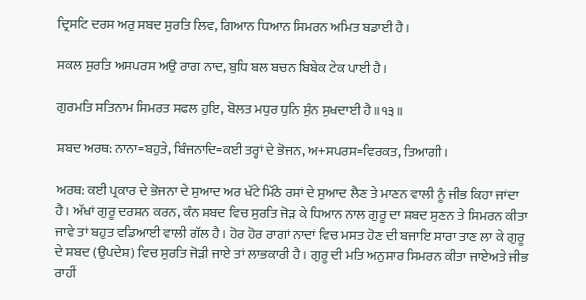ਦ੍ਰਿਸਟਿ ਦਰਸ ਅਰੁ ਸਬਦ ਸੁਰਤਿ ਲਿਵ, ਗਿਆਨ ਧਿਆਨ ਸਿਮਰਨ ਅਮਿਤ ਬਡਾਈ ਹੈ।

ਸਕਲ ਸੁਰਤਿ ਅਸਪਰਸ ਅਉ ਰਾਗ ਨਾਦ, ਬੁਧਿ ਬਲ ਬਚਨ ਬਿਬੇਕ ਟੇਕ ਪਾਈ ਹੈ।

ਗੁਰਮਤਿ ਸਤਿਨਾਮ ਸਿਮਰਤ ਸਫਲ ਹੁਇ, ਬੋਲਤ ਮਧੁਰ ਧੁਨਿ ਸੁੰਨ ਸੁਖਦਾਈ ਹੈ॥੧੩॥

ਸ਼ਬਦ ਅਰਥ: ਨਾਨਾ=ਬਹੁਤੇ, ਬਿੰਜਨਾਦਿ=ਕਈ ਤਰ੍ਹਾਂ ਦੇ ਭੋਜਨ, ਅ+ਸਪਰਸ=ਵਿਰਕਤ, ਤਿਆਗੀ।

ਅਰਥ: ਕਈ ਪ੍ਰਕਾਰ ਦੇ ਭੋਜਨਾ ਦੇ ਸੁਆਦ ਅਰ ਖੱਟੇ ਮਿੱਠੇ ਰਸਾਂ ਦੇ ਸੁਆਦ ਲੈਣ ਤੇ ਮਾਣਨ ਵਾਲੀ ਨੂੰ ਜੀਭ ਕਿਹਾ ਜਾਂਦਾ ਹੈ। ਅੱਖਾਂ ਗੁਰੂ ਦਰਸ਼ਨ ਕਰਨ, ਕੰਨ ਸ਼ਬਦ ਵਿਚ ਸੁਰਤਿ ਜੋੜ ਕੇ ਧਿਆਨ ਨਾਲ ਗੁਰੂ ਦਾ ਸ਼ਬਦ ਸੁਣਨ ਤੇ ਸਿਮਰਨ ਕੀਤਾ ਜਾਵੇ ਤਾਂ ਬਹੁਤ ਵਡਿਆਈ ਵਾਲੀ ਗੱਲ ਹੈ। ਹੋਰ ਹੋਰ ਰਾਗਾਂ ਨਾਦਾਂ ਵਿਚ ਮਸਤ ਹੋਣ ਦੀ ਬਜਾਇ ਸਾਰਾ ਤਾਣ ਲਾ ਕੇ ਗੁਰੂ ਦੇ ਸ਼ਬਦ (ਉਪਦੇਸ਼) ਵਿਚ ਸੁਰਤਿ ਜੋੜੀ ਜਾਏ ਤਾਂ ਲਾਭਕਾਰੀ ਹੈ। ਗੁਰੂ ਦੀ ਮਤਿ ਅਨੁਸਾਰ ਸਿਮਰਨ ਕੀਤਾ ਜਾਏਅਤੇ ਜੀਭ ਰਾਹੀਂ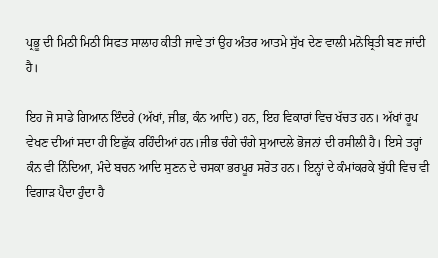ਪ੍ਰਭੂ ਦੀ ਮਿਠੀ ਮਿਠੀ ਸਿਫਤ ਸਾਲਾਹ ਕੀਤੀ ਜਾਵੇ ਤਾਂ ਉਹ ਅੰਤਰ ਆਤਮੇ ਸੁੱਖ ਦੇਣ ਵਾਲੀ ਮਨੋਬ੍ਰਿਤੀ ਬਣ ਜਾਂਦੀ ਹੈ।

ਇਹ ਜੋ ਸਾਡੇ ਗਿਆਨ ਇੰਦਰੇ (ਅੱਖਾਂ, ਜੀਭ, ਕੰਨ ਆਦਿ) ਹਨ, ਇਹ ਵਿਕਾਰਾਂ ਵਿਚ ਖੱਚਤ ਹਨ। ਅੱਖਾਂ ਰੂਪ ਵੇਖਣ ਦੀਆਂ ਸਦਾ ਹੀ ਇਛੁੱਕ ਰਹਿੰਦੀਆਂ ਹਨ।ਜੀਭ ਚੰਗੇ ਚੰਗੇ ਸੁਆਦਲੇ ਭੋਜਨਾਂ ਦੀ ਰਸੀਲੀ ਹੈ। ਇਸੇ ਤਰ੍ਹਾਂ ਕੰਨ ਵੀ ਨਿੰਦਿਆ, ਮੰਦੇ ਬਚਨ ਆਦਿ ਸੁਣਨ ਦੇ ਚਸਕਾ ਭਰਪੂਰ ਸਰੋਤ ਹਨ। ਇਨ੍ਹਾਂ ਦੇ ਕੰਮਾਂਕਰਕੇ ਬੁੱਧੀ ਵਿਚ ਵੀ ਵਿਗਾੜ ਪੈਦਾ ਹੁੰਦਾ ਹੈ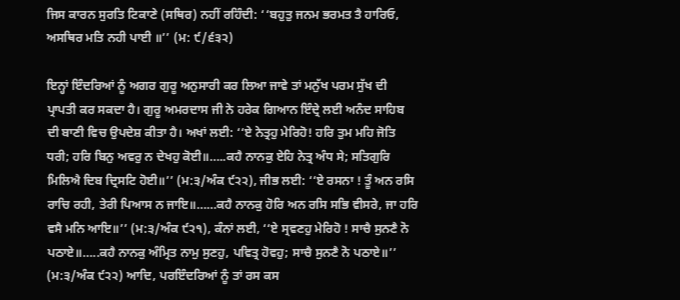ਜਿਸ ਕਾਰਨ ਸੁਰਤਿ ਟਿਕਾਣੇ (ਸਥਿਰ) ਨਹੀਂ ਰਹਿੰਦੀ: ‘‘ਬਹੁਤੁ ਜਨਮ ਭਰਮਤ ਤੈ ਹਾਰਿਓ, ਅਸਥਿਰ ਮਤਿ ਨਹੀ ਪਾਈ ॥’’ (ਮ: ੯/੬੩੨)

ਇਨ੍ਹਾਂ ਇੰਦਰਿਆਂ ਨੂੰ ਅਗਰ ਗੁਰੂ ਅਨੁਸਾਰੀ ਕਰ ਲਿਆ ਜਾਵੇ ਤਾਂ ਮਨੁੱਖ ਪਰਮ ਸੁੱਖ ਦੀ ਪ੍ਰਾਪਤੀ ਕਰ ਸਕਦਾ ਹੈ। ਗੁਰੂ ਅਮਰਦਾਸ ਜੀ ਨੇ ਹਰੇਕ ਗਿਆਨ ਇੰਦ੍ਰੇ ਲਈ ਅਨੰਦ ਸਾਹਿਬ ਦੀ ਬਾਣੀ ਵਿਚ ਉਪਦੇਸ਼ ਕੀਤਾ ਹੈ। ਅਖਾਂ ਲਈ: ‘‘ਏ ਨੇਤ੍ਰਹੁ ਮੇਰਿਹੋ! ਹਰਿ ਤੁਮ ਮਹਿ ਜੋਤਿ ਧਰੀ; ਹਰਿ ਬਿਨੁ ਅਵਰੁ ਨ ਦੇਖਹੁ ਕੋਈ॥…..ਕਹੈ ਨਾਨਕੁ ਏਹਿ ਨੇਤ੍ਰ ਅੰਧ ਸੇ; ਸਤਿਗੁਰਿ ਮਿਲਿਐ ਦਿਬ ਦ੍ਰਿਸਟਿ ਹੋਈ॥’’ (ਮ:੩/ਅੰਕ ੯੨੨), ਜੀਭ ਲਈ: ‘‘ਏ ਰਸਨਾ ! ਤੂੰ ਅਨ ਰਸਿ ਰਾਚਿ ਰਹੀ, ਤੇਰੀ ਪਿਆਸ ਨ ਜਾਇ॥……ਕਹੈ ਨਾਨਕੁ ਹੋਰਿ ਅਨ ਰਸਿ ਸਭਿ ਵੀਸਰੇ, ਜਾ ਹਰਿ ਵਸੈ ਮਨਿ ਆਇ॥’’ (ਮ:੩/ਅੰਕ ੯੨੧), ਕੰਨਾਂ ਲਈ, ‘‘ਏ ਸ੍ਰਵਣਹੁ ਮੇਰਿਹੋ ! ਸਾਚੈ ਸੁਨਣੈ ਨੋ ਪਠਾਏ॥…..ਕਹੈ ਨਾਨਕੁ ਅੰਮ੍ਰਿਤ ਨਾਮੁ ਸੁਣਹੁ, ਪਵਿਤ੍ਰ ਹੋਵਹੁ; ਸਾਚੈ ਸੁਨਣੈ ਨੋ ਪਠਾਏ॥’’ (ਮ:੩/ਅੰਕ ੯੨੨) ਆਦਿ, ਪਰਇੰਦਰਿਆਂ ਨੂੰ ਤਾਂ ਰਸ ਕਸ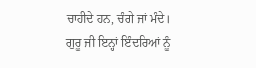ਚਾਹੀਦੇ ਹਨ, ਚੰਗੇ ਜਾਂ ਮੰਦੇ। ਗੁਰੂ ਜੀ ਇਨ੍ਹਾਂ ਇੰਦਰਿਆਂ ਨੂੰ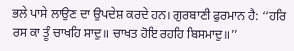ਭਲੇ ਪਾਸੇ ਲਾਉਣ ਦਾ ਉਪਦੇਸ਼ ਕਰਦੇ ਹਨ। ਗੁਰਬਾਣੀ ਫੁਰਮਾਨ ਹੈ: ‘‘ਹਰਿ ਰਸ ਕਾ ਤੂੰ ਚਾਖਹਿ ਸਾਦੁ॥ ਚਾਖਤ ਹੋਇ ਰਹਹਿ ਬਿਸਮਾਦੁ॥’’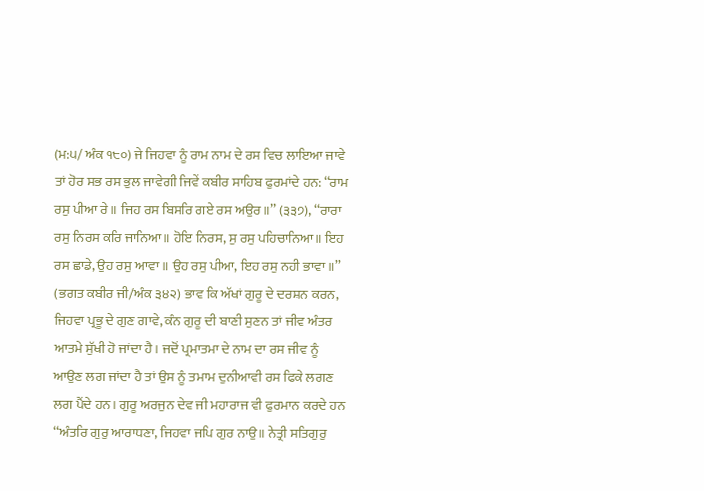(ਮ:੫/ ਅੰਕ ੧੮੦) ਜੇ ਜਿਹਵਾ ਨੂੰ ਰਾਮ ਨਾਮ ਦੇ ਰਸ ਵਿਚ ਲਾਇਆ ਜਾਵੇ ਤਾਂ ਹੋਰ ਸਭ ਰਸ ਭੁਲ ਜਾਵੇਗੀ ਜਿਵੇਂ ਕਬੀਰ ਸਾਹਿਬ ਫੁਰਮਾਂਦੇ ਹਨ: ‘‘ਰਾਮ ਰਸੁ ਪੀਆ ਰੇ॥ ਜਿਹ ਰਸ ਬਿਸਰਿ ਗਏ ਰਸ ਅਉਰ॥’’ (੩੩੭), ‘‘ਰਾਰਾ ਰਸੁ ਨਿਰਸ ਕਰਿ ਜਾਨਿਆ॥ ਹੋਇ ਨਿਰਸ, ਸੁ ਰਸੁ ਪਹਿਚਾਨਿਆ॥ ਇਹ ਰਸ ਛਾਡੇ, ਉਹ ਰਸੁ ਆਵਾ॥ ਉਹ ਰਸੁ ਪੀਆ, ਇਹ ਰਸੁ ਨਹੀ ਭਾਵਾ॥’’ (ਭਗਤ ਕਬੀਰ ਜੀ/ਅੰਕ ੩੪੨) ਭਾਵ ਕਿ ਅੱਖਾਂ ਗੁਰੂ ਦੇ ਦਰਸ਼ਨ ਕਰਨ, ਜਿਹਵਾ ਪ੍ਰਭੂ ਦੇ ਗੁਣ ਗਾਵੇ, ਕੰਨ ਗੁਰੂ ਦੀ ਬਾਣੀ ਸੁਣਨ ਤਾਂ ਜੀਵ ਅੰਤਰ ਆਤਮੇ ਸੁੱਖੀ ਹੋ ਜਾਂਦਾ ਹੈ। ਜਦੋਂ ਪ੍ਰਮਾਤਮਾ ਦੇ ਨਾਮ ਦਾ ਰਸ ਜੀਵ ਨੂੰ ਆਉਣ ਲਗ ਜਾਂਦਾ ਹੈ ਤਾਂ ਉਸ ਨੂੰ ਤਮਾਮ ਦੁਨੀਆਵੀ ਰਸ ਫਿਕੇ ਲਗਣ ਲਗ ਪੈਂਦੇ ਹਨ। ਗੁਰੂ ਅਰਜੁਨ ਦੇਵ ਜੀ ਮਹਾਰਾਜ ਵੀ ਫੁਰਮਾਨ ਕਰਦੇ ਹਨ ‘‘ਅੰਤਰਿ ਗੁਰੁ ਆਰਾਧਣਾ, ਜਿਹਵਾ ਜਪਿ ਗੁਰ ਨਾਉ॥ ਨੇਤ੍ਰੀ ਸਤਿਗੁਰੁ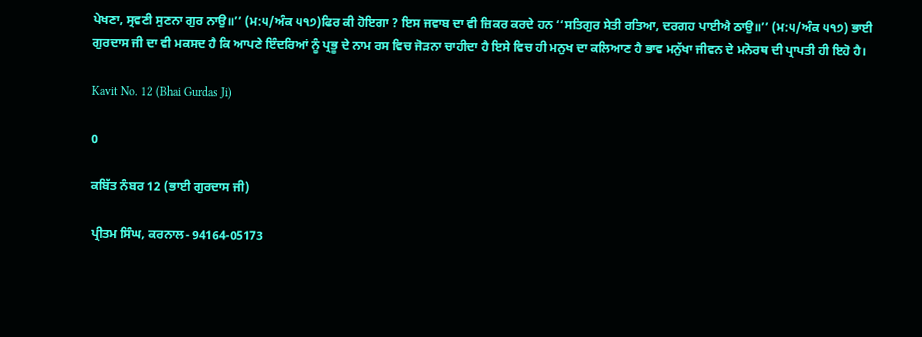ਪੇਖਣਾ, ਸ੍ਰਵਣੀ ਸੁਣਨਾ ਗੁਰ ਨਾਉ॥’’ (ਮ:੫/ਅੰਕ ੫੧੭)ਫਿਰ ਕੀ ਹੋਇਗਾ ? ਇਸ ਜਵਾਬ ਦਾ ਵੀ ਜ਼ਿਕਰ ਕਰਦੇ ਹਨ ‘‘ਸਤਿਗੁਰ ਸੇਤੀ ਰਤਿਆ, ਦਰਗਹ ਪਾਈਐ ਠਾਉ॥’’ (ਮ:੫/ਅੰਕ ੫੧੭) ਭਾਈ ਗੁਰਦਾਸ ਜੀ ਦਾ ਵੀ ਮਕਸਦ ਹੈ ਕਿ ਆਪਣੇ ਇੰਦਰਿਆਂ ਨੂੰ ਪ੍ਰਭੂ ਦੇ ਨਾਮ ਰਸ ਵਿਚ ਜੋੜਨਾ ਚਾਹੀਦਾ ਹੈ ਇਸੇ ਵਿਚ ਹੀ ਮਨੁਖ ਦਾ ਕਲਿਆਣ ਹੈ ਭਾਵ ਮਨੁੱਖਾ ਜੀਵਨ ਦੇ ਮਨੋਰਥ ਦੀ ਪ੍ਰਾਪਤੀ ਹੀ ਇਹੋ ਹੈ।

Kavit No. 12 (Bhai Gurdas Ji)

0

ਕਬਿੱਤ ਨੰਬਰ 12 (ਭਾਈ ਗੁਰਦਾਸ ਜੀ)

ਪ੍ਰੀਤਮ ਸਿੰਘ, ਕਰਨਾਲ- 94164-05173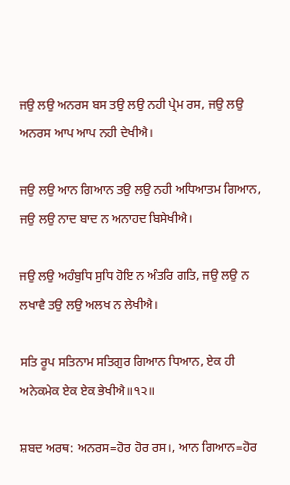ਜਉ ਲਉ ਅਨਰਸ ਬਸ ਤਉ ਲਉ ਨਹੀ ਪ੍ਰੇਮ ਰਸ, ਜਉ ਲਉ ਅਨਰਸ ਆਪ ਆਪ ਨਹੀ ਦੇਖੀਐ।

ਜਉ ਲਉ ਆਨ ਗਿਆਨ ਤਉ ਲਉ ਨਹੀ ਅਧਿਆਤਮ ਗਿਆਨ, ਜਉ ਲਉ ਨਾਦ ਬਾਦ ਨ ਅਨਾਹਦ ਬਿਸੇਖੀਐ।

ਜਉ ਲਉ ਅਹੰਬੁਧਿ ਸੁਧਿ ਹੋਇ ਨ ਅੰਤਰਿ ਗਤਿ, ਜਉ ਲਉ ਨ ਲਖਾਵੈ ਤਉ ਲਉ ਅਲਖ ਨ ਲੇਖੀਐ।

ਸਤਿ ਰੂਪ ਸਤਿਨਾਮ ਸਤਿਗੁਰ ਗਿਆਨ ਧਿਆਨ, ਏਕ ਹੀ ਅਨੇਕਮੇਕ ਏਕ ਏਕ ਭੇਖੀਐ॥੧੨॥

ਸ਼ਬਦ ਅਰਥ: ਅਨਰਸ=ਹੋਰ ਹੋਰ ਰਸ।, ਆਨ ਗਿਆਨ=ਹੋਰ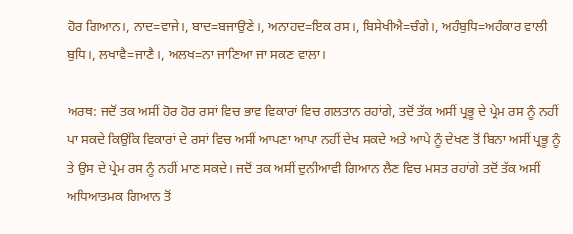ਹੋਰ ਗਿਆਨ।, ਨਾਦ=ਵਾਜੇ।, ਬਾਦ=ਬਜਾਉਣੇ।, ਅਨਾਹਦ=ਇਕ ਰਸ।, ਬਿਸੇਖੀਐ=ਚੰਗੇ।, ਅਹੰਬੁਧਿ=ਅਹੰਕਾਰ ਵਾਲੀ ਬੁਧਿ।, ਲਖਾਵੈ=ਜਾਣੈ।, ਅਲਖ=ਨਾ ਜਾਣਿਆ ਜਾ ਸਕਣ ਵਾਲਾ।

ਅਰਥ: ਜਦੋਂ ਤਕ ਅਸੀਂ ਹੋਰ ਹੋਰ ਰਸਾਂ ਵਿਚ ਭਾਵ ਵਿਕਾਰਾਂ ਵਿਚ ਗਲਤਾਨ ਰਹਾਂਗੇ, ਤਦੋਂ ਤੱਕ ਅਸੀਂ ਪ੍ਰਭੂ ਦੇ ਪ੍ਰੇਮ ਰਸ ਨੂੰ ਨਹੀਂ ਪਾ ਸਕਦੇ ਕਿਉਂਕਿ ਵਿਕਾਰਾਂ ਦੇ ਰਸਾਂ ਵਿਚ ਅਸੀਂ ਆਪਣਾ ਆਪਾ ਨਹੀਂ ਦੇਖ ਸਕਦੇ ਅਤੇ ਆਪੇ ਨੂੰ ਦੇਖਣ ਤੋਂ ਬਿਨਾ ਅਸੀਂ ਪ੍ਰਭੂ ਨੂੰ ਤੇ ਉਸ ਦੇ ਪ੍ਰੇਮ ਰਸ ਨੂੰ ਨਹੀਂ ਮਾਣ ਸਕਦੇ। ਜਦੋਂ ਤਕ ਅਸੀਂ ਦੁਨੀਆਵੀ ਗਿਆਨ ਲੈਣ ਵਿਚ ਮਸਤ ਰਹਾਂਗੇ ਤਦੋਂ ਤੱਕ ਅਸੀਂ ਅਧਿਆਤਮਕ ਗਿਆਨ ਤੋਂ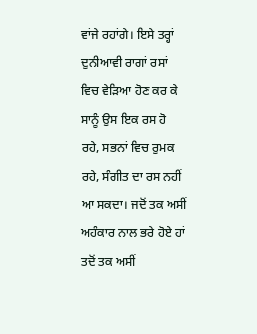ਵਾਂਜੇ ਰਹਾਂਗੇ। ਇਸੇ ਤਰ੍ਹਾਂ ਦੁਨੀਆਵੀ ਰਾਗਾਂ ਰਸਾਂ ਵਿਚ ਵੇੜਿਆ ਹੋਣ ਕਰ ਕੇ ਸਾਨੂੰ ਉਸ ਇਕ ਰਸ ਹੋ ਰਹੇ, ਸਭਨਾਂ ਵਿਚ ਰੁਮਕ ਰਹੇ, ਸੰਗੀਤ ਦਾ ਰਸ ਨਹੀਂ ਆ ਸਕਦਾ। ਜਦੋਂ ਤਕ ਅਸੀਂ ਅਹੰਕਾਰ ਨਾਲ ਭਰੇ ਹੋਏ ਹਾਂ ਤਦੋਂ ਤਕ ਅਸੀਂ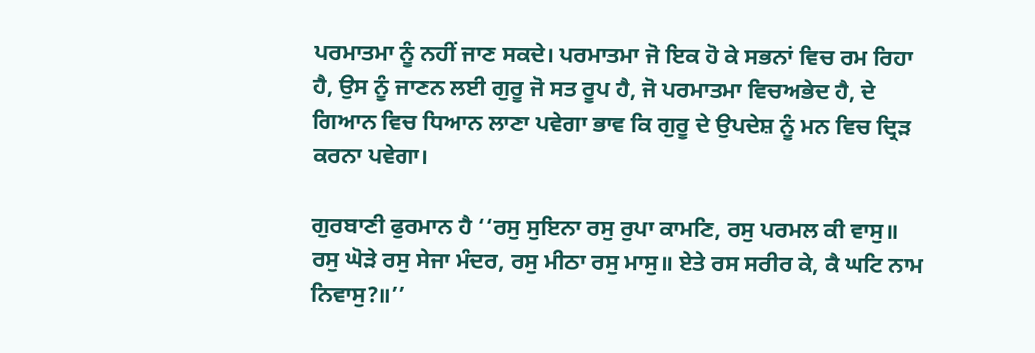ਪਰਮਾਤਮਾ ਨੂੰ ਨਹੀਂ ਜਾਣ ਸਕਦੇ। ਪਰਮਾਤਮਾ ਜੋ ਇਕ ਹੋ ਕੇ ਸਭਨਾਂ ਵਿਚ ਰਮ ਰਿਹਾ ਹੈ, ਉਸ ਨੂੰ ਜਾਣਨ ਲਈ ਗੁਰੂ ਜੋ ਸਤ ਰੂਪ ਹੈ, ਜੋ ਪਰਮਾਤਮਾ ਵਿਚਅਭੇਦ ਹੈ, ਦੇ ਗਿਆਨ ਵਿਚ ਧਿਆਨ ਲਾਣਾ ਪਵੇਗਾ ਭਾਵ ਕਿ ਗੁਰੂ ਦੇ ਉਪਦੇਸ਼ ਨੂੰ ਮਨ ਵਿਚ ਦ੍ਰਿੜ ਕਰਨਾ ਪਵੇਗਾ।

ਗੁਰਬਾਣੀ ਫੁਰਮਾਨ ਹੈ ‘‘ਰਸੁ ਸੁਇਨਾ ਰਸੁ ਰੁਪਾ ਕਾਮਣਿ, ਰਸੁ ਪਰਮਲ ਕੀ ਵਾਸੁ॥ ਰਸੁ ਘੋੜੇ ਰਸੁ ਸੇਜਾ ਮੰਦਰ, ਰਸੁ ਮੀਠਾ ਰਸੁ ਮਾਸੁ॥ ਏਤੇ ਰਸ ਸਰੀਰ ਕੇ, ਕੈ ਘਟਿ ਨਾਮ ਨਿਵਾਸੁ?॥’’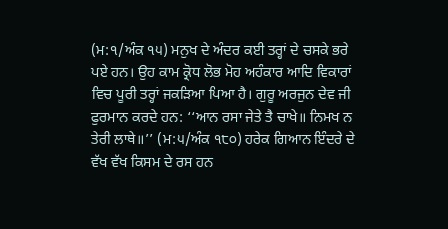(ਮ:੧/ਅੰਕ ੧੫) ਮਨੁਖ ਦੇ ਅੰਦਰ ਕਈ ਤਰ੍ਹਾਂ ਦੇ ਚਸਕੇ ਭਰੇ ਪਏ ਹਨ। ਉਹ ਕਾਮ ਕ੍ਰੋਧ ਲੋਭ ਮੋਹ ਅਹੰਕਾਰ ਆਦਿ ਵਿਕਾਰਾਂ ਵਿਚ ਪੂਰੀ ਤਰ੍ਹਾਂ ਜਕੜਿਆ ਪਿਆ ਹੈ। ਗੁਰੂ ਅਰਜੁਨ ਦੇਵ ਜੀ ਫੁਰਮਾਨ ਕਰਦੇ ਹਨ: ‘‘ਆਨ ਰਸਾ ਜੇਤੇ ਤੈ ਚਾਖੇ॥ ਨਿਮਖ ਨ ਤੇਰੀ ਲਾਥੇ॥’’ (ਮ:੫/ਅੰਕ ੧੮੦) ਹਰੇਕ ਗਿਆਨ ਇੰਦਰੇ ਦੇ ਵੱਖ ਵੱਖ ਕਿਸਮ ਦੇ ਰਸ ਹਨ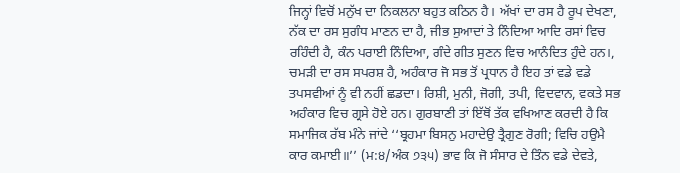ਜਿਨ੍ਹਾਂ ਵਿਚੋਂ ਮਨੁੱਖ ਦਾ ਨਿਕਲਨਾ ਬਹੁਤ ਕਠਿਨ ਹੈ। ਅੱਖਾਂ ਦਾ ਰਸ ਹੈ ਰੂਪ ਦੇਖਣਾ, ਨੱਕ ਦਾ ਰਸ ਸੁਗੰਧ ਮਾਣਨ ਦਾ ਹੈ, ਜੀਭ ਸੁਆਦਾਂ ਤੇ ਨਿੰਦਿਆ ਆਦਿ ਰਸਾਂ ਵਿਚ ਰਹਿੰਦੀ ਹੈ, ਕੰਨ ਪਰਾਈ ਨਿੰਦਿਆ, ਗੰਦੇ ਗੀਤ ਸੁਣਨ ਵਿਚ ਆਨੰਦਿਤ ਹੁੰਦੇ ਹਨ।, ਚਮੜੀ ਦਾ ਰਸ ਸਪਰਸ਼ ਹੈ, ਅਹੰਕਾਰ ਜੋ ਸਭ ਤੋਂ ਪ੍ਰਧਾਨ ਹੈ ਇਹ ਤਾਂ ਵਡੇ ਵਡੇ ਤਪਸਵੀਆਂ ਨੂੰ ਵੀ ਨਹੀਂ ਛਡਦਾ। ਰਿਸ਼ੀ, ਮੁਨੀ, ਜੋਗੀ, ਤਪੀ, ਵਿਦਵਾਨ, ਵਕਤੇ ਸਭ ਅਹੰਕਾਰ ਵਿਚ ਗ੍ਰਸੇ ਹੋਏ ਹਨ। ਗੁਰਬਾਣੀ ਤਾਂ ਇੱਥੋਂ ਤੱਕ ਵਖਿਆਣ ਕਰਦੀ ਹੈ ਕਿ ਸਮਾਜਿਕ ਰੱਬ ਮੰਨੇ ਜਾਂਦੇ ‘‘ਬ੍ਰਹਮਾ ਬਿਸਨੁ ਮਹਾਦੇਉ ਤ੍ਰੈਗੁਣ ਰੋਗੀ; ਵਿਚਿ ਹਉਮੈ ਕਾਰ ਕਮਾਈ॥’’ (ਮ:੪/ਅੰਕ ੭੩੫) ਭਾਵ ਕਿ ਜੋ ਸੰਸਾਰ ਦੇ ਤਿੰਨ ਵਡੇ ਦੇਵਤੇ,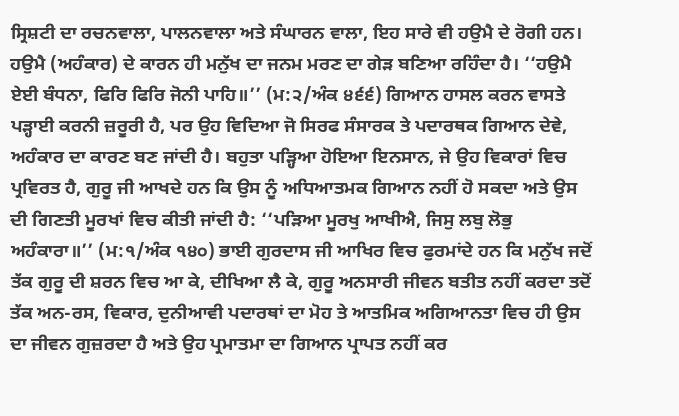ਸ੍ਰਿਸ਼ਟੀ ਦਾ ਰਚਨਵਾਲਾ, ਪਾਲਨਵਾਲਾ ਅਤੇ ਸੰਘਾਰਨ ਵਾਲਾ, ਇਹ ਸਾਰੇ ਵੀ ਹਉਮੈ ਦੇ ਰੋਗੀ ਹਨ। ਹਉਮੈ (ਅਹੰਕਾਰ) ਦੇ ਕਾਰਨ ਹੀ ਮਨੁੱਖ ਦਾ ਜਨਮ ਮਰਣ ਦਾ ਗੇੜ ਬਣਿਆ ਰਹਿੰਦਾ ਹੈ। ‘‘ਹਉਮੈ ਏਈ ਬੰਧਨਾ, ਫਿਰਿ ਫਿਰਿ ਜੋਨੀ ਪਾਹਿ॥’’ (ਮ:੨/ਅੰਕ ੪੬੬) ਗਿਆਨ ਹਾਸਲ ਕਰਨ ਵਾਸਤੇ ਪੜ੍ਹਾਈ ਕਰਨੀ ਜ਼ਰੂਰੀ ਹੈ, ਪਰ ਉਹ ਵਿਦਿਆ ਜੋ ਸਿਰਫ ਸੰਸਾਰਕ ਤੇ ਪਦਾਰਥਕ ਗਿਆਨ ਦੇਵੇ, ਅਹੰਕਾਰ ਦਾ ਕਾਰਣ ਬਣ ਜਾਂਦੀ ਹੈ। ਬਹੁਤਾ ਪੜ੍ਹਿਆ ਹੋਇਆ ਇਨਸਾਨ, ਜੇ ਉਹ ਵਿਕਾਰਾਂ ਵਿਚ ਪ੍ਰਵਿਰਤ ਹੈ, ਗੁਰੂ ਜੀ ਆਖਦੇ ਹਨ ਕਿ ਉਸ ਨੂੰ ਅਧਿਆਤਮਕ ਗਿਆਨ ਨਹੀਂ ਹੋ ਸਕਦਾ ਅਤੇ ਉਸ ਦੀ ਗਿਣਤੀ ਮੂਰਖਾਂ ਵਿਚ ਕੀਤੀ ਜਾਂਦੀ ਹੈ: ‘‘ਪੜਿਆ ਮੂਰਖੁ ਆਖੀਐ, ਜਿਸੁ ਲਬੁ ਲੋਭੁ ਅਹੰਕਾਰਾ॥’’ (ਮ:੧/ਅੰਕ ੧੪੦) ਭਾਈ ਗੁਰਦਾਸ ਜੀ ਆਖਿਰ ਵਿਚ ਫੁਰਮਾਂਦੇ ਹਨ ਕਿ ਮਨੁੱਖ ਜਦੋਂ ਤੱਕ ਗੁਰੂ ਦੀ ਸ਼ਰਨ ਵਿਚ ਆ ਕੇ, ਦੀਖਿਆ ਲੈ ਕੇ, ਗੁਰੂ ਅਨਸਾਰੀ ਜੀਵਨ ਬਤੀਤ ਨਹੀਂ ਕਰਦਾ ਤਦੋਂ ਤੱਕ ਅਨ-ਰਸ, ਵਿਕਾਰ, ਦੁਨੀਆਵੀ ਪਦਾਰਥਾਂ ਦਾ ਮੋਹ ਤੇ ਆਤਮਿਕ ਅਗਿਆਨਤਾ ਵਿਚ ਹੀ ਉਸ ਦਾ ਜੀਵਨ ਗੁਜ਼ਰਦਾ ਹੈ ਅਤੇ ਉਹ ਪ੍ਰਮਾਤਮਾ ਦਾ ਗਿਆਨ ਪ੍ਰਾਪਤ ਨਹੀਂ ਕਰ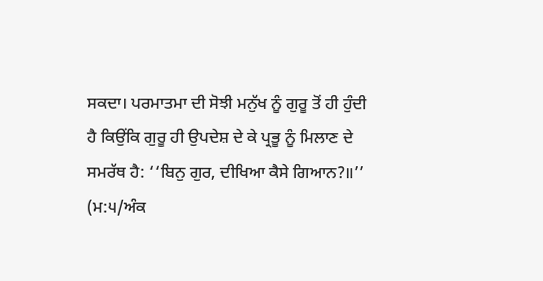ਸਕਦਾ। ਪਰਮਾਤਮਾ ਦੀ ਸੋਝੀ ਮਨੁੱਖ ਨੂੰ ਗੁਰੂ ਤੋਂ ਹੀ ਹੁੰਦੀ ਹੈ ਕਿਉਂਕਿ ਗੁਰੂ ਹੀ ਉਪਦੇਸ਼ ਦੇ ਕੇ ਪ੍ਰਭੂ ਨੂੰ ਮਿਲਾਣ ਦੇ ਸਮਰੱਥ ਹੈ: ‘‘ਬਿਨੁ ਗੁਰ, ਦੀਖਿਆ ਕੈਸੇ ਗਿਆਨ?॥’’ (ਮ:੫/ਅੰਕ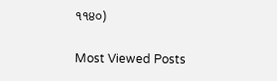੧੧੪੦)

Most Viewed Posts